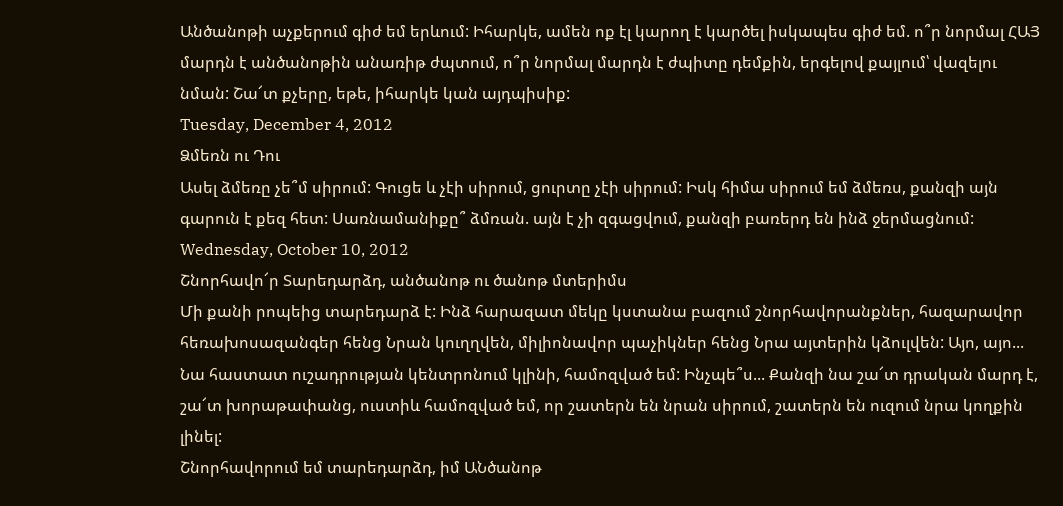Անծանոթի աչքերում գիժ եմ երևում: Իհարկե, ամեն ոք էլ կարող է կարծել իսկապես գիժ եմ. ո՞ր նորմալ ՀԱՅ մարդն է անծանոթին անառիթ ժպտում, ո՞ր նորմալ մարդն է ժպիտը դեմքին, երգելով քայլում՝ վազելու նման: Շա՜տ քչերը, եթե, իհարկե կան այդպիսիք:
Tuesday, December 4, 2012
Ձմեռն ու Դու
Ասել ձմեռը չե՞մ սիրում: Գուցե և չէի սիրում, ցուրտը չէի սիրում: Իսկ հիմա սիրում եմ ձմեռս, քանզի այն գարուն է քեզ հետ: Սառնամանիքը՞ ձմռան. այն է չի զգացվում, քանզի բառերդ են ինձ ջերմացնում:
Wednesday, October 10, 2012
Շնորհավո՜ր Տարեդարձդ, անծանոթ ու ծանոթ մտերիմս
Մի քանի րոպեից տարեդարձ է: Ինձ հարազատ մեկը կստանա բազում շնորհավորանքներ, հազարավոր հեռախոսազանգեր հենց Նրան կուղղվեն, միլիոնավոր պաչիկներ հենց Նրա այտերին կձուլվեն: Այո, այո... Նա հաստատ ուշադրության կենտրոնում կլինի, համոզված եմ: Ինչպե՞ս... Քանզի նա շա՜տ դրական մարդ է, շա՜տ խորաթափանց, ուստիև համոզված եմ, որ շատերն են նրան սիրում, շատերն են ուզում նրա կողքին լինել:
Շնորհավորում եմ տարեդարձդ, իմ ԱՆծանոթ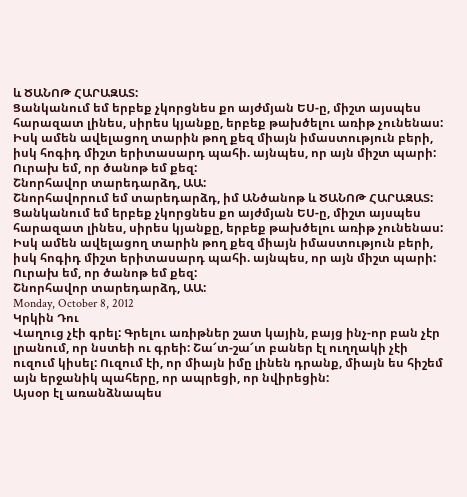և ԾԱՆՈԹ ՀԱՐԱԶԱՏ:
Ցանկանում եմ երբեք չկորցնես քո այժմյան ԵՍ-ը, միշտ այսպես հարազատ լինես, սիրես կյանքը, երբեք թախծելու առիթ չունենաս:
Իսկ ամեն ավելացող տարին թող քեզ միայն իմաստություն բերի, իսկ հոգիդ միշտ երիտասարդ պահի. այնպես, որ այն միշտ պարի:
Ուրախ եմ, որ ծանոթ եմ քեզ:
Շնորհավոր տարեդարձդ, ԱԱ:
Շնորհավորում եմ տարեդարձդ, իմ ԱՆծանոթ և ԾԱՆՈԹ ՀԱՐԱԶԱՏ:
Ցանկանում եմ երբեք չկորցնես քո այժմյան ԵՍ-ը, միշտ այսպես հարազատ լինես, սիրես կյանքը, երբեք թախծելու առիթ չունենաս:
Իսկ ամեն ավելացող տարին թող քեզ միայն իմաստություն բերի, իսկ հոգիդ միշտ երիտասարդ պահի. այնպես, որ այն միշտ պարի:
Ուրախ եմ, որ ծանոթ եմ քեզ:
Շնորհավոր տարեդարձդ, ԱԱ:
Monday, October 8, 2012
Կրկին Դու
Վաղուց չէի գրել: Գրելու առիթներ շատ կային, բայց ինչ-որ բան չէր լրանում, որ նստեի ու գրեի: Շա՜տ-շա՜տ բաներ էլ ուղղակի չէի ուզում կիսել: Ուզում էի, որ միայն իմը լինեն դրանք, միայն ես հիշեմ այն երջանիկ պահերը, որ ապրեցի, որ նվիրեցին:
Այսօր էլ առանձնապես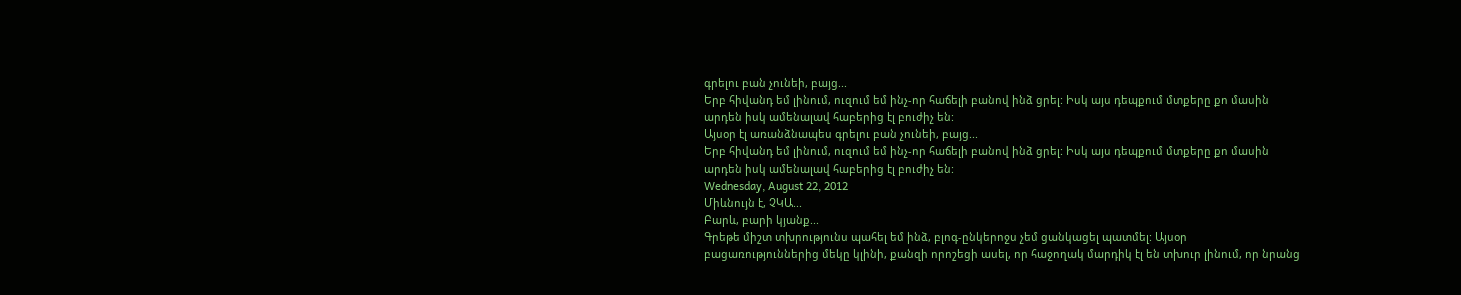գրելու բան չունեի, բայց...
Երբ հիվանդ եմ լինում, ուզում եմ ինչ-որ հաճելի բանով ինձ ցրել: Իսկ այս դեպքում մտքերը քո մասին արդեն իսկ ամենալավ հաբերից էլ բուժիչ են:
Այսօր էլ առանձնապես գրելու բան չունեի, բայց...
Երբ հիվանդ եմ լինում, ուզում եմ ինչ-որ հաճելի բանով ինձ ցրել: Իսկ այս դեպքում մտքերը քո մասին արդեն իսկ ամենալավ հաբերից էլ բուժիչ են:
Wednesday, August 22, 2012
Միևնույն է, ՉԿԱ...
Բարև, բարի կյանք...
Գրեթե միշտ տխրությունս պահել եմ ինձ, բլոգ-ընկերոջս չեմ ցանկացել պատմել: Այսօր բացառություններից մեկը կլինի, քանզի որոշեցի ասել, որ հաջողակ մարդիկ էլ են տխուր լինում, որ նրանց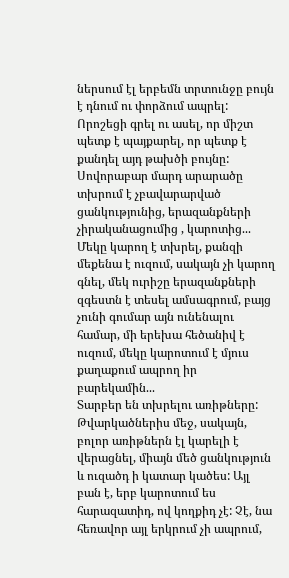ներսում էլ երբեմն տրտունջը բույն է դնում ու փորձում ապրել:
Որոշեցի գրել ու ասել, որ միշտ պետք է պայքարել, որ պետք է քանդել այդ թախծի բույնը:
Սովորաբար մարդ արարածը տխրում է չբավարարված ցանկությունից, երազանքների չիրականացումից , կարոտից... Մեկը կարող է տխրել, քանզի մեքենա է ուզում, սակայն չի կարող գնել, մեկ ուրիշը երազանքների զգեստն է տեսել ամսագրում, բայց չունի գումար այն ունենալու համար, մի երեխա հեծանիվ է ուզում, մեկը կարոտում է մյուս քաղաքում ապրող իր բարեկամին...
Տարբեր են տխրելու առիթները:
Թվարկածներիս մեջ, սակայն, բոլոր առիթներն էլ կարելի է վերացնել, միայն մեծ ցանկություն և ուզածդ ի կատար կածես: Այլ բան է, երբ կարոտում ես հարազատիդ, ով կողքիդ չէ: Չէ, նա հեռավոր այլ երկրում չի ապրում,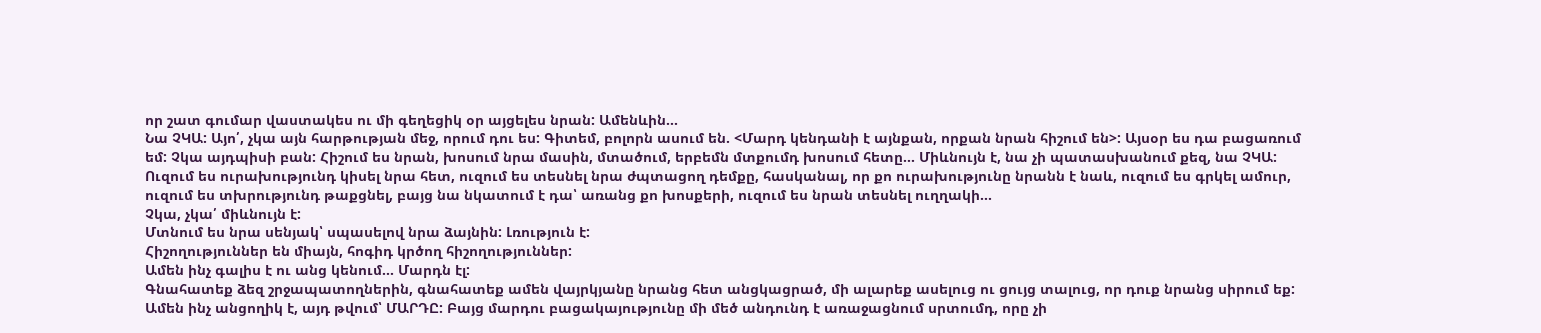որ շատ գումար վաստակես ու մի գեղեցիկ օր այցելես նրան: Ամենևին...
Նա ՉԿԱ: Այո՛, չկա այն հարթության մեջ, որում դու ես: Գիտեմ, բոլորն ասում են. <Մարդ կենդանի է այնքան, որքան նրան հիշում են>: Այսօր ես դա բացառում եմ: Չկա այդպիսի բան: Հիշում ես նրան, խոսում նրա մասին, մտածում, երբեմն մտքումդ խոսում հետը... Միևնույն է, նա չի պատասխանում քեզ, նա ՉԿԱ: Ուզում ես ուրախությունդ կիսել նրա հետ, ուզում ես տեսնել նրա ժպտացող դեմքը, հասկանալ, որ քո ուրախությունը նրանն է նաև, ուզում ես գրկել ամուր, ուզում ես տխրությունդ թաքցնել, բայց նա նկատում է դա՝ առանց քո խոսքերի, ուզում ես նրան տեսնել ուղղակի...
Չկա, չկա՛ միևնույն է:
Մտնում ես նրա սենյակ՝ սպասելով նրա ձայնին: Լռություն է:
Հիշողություններ են միայն, հոգիդ կրծող հիշողություններ:
Ամեն ինչ գալիս է ու անց կենում... Մարդն էլ:
Գնահատեք ձեզ շրջապատողներին, գնահատեք ամեն վայրկյանը նրանց հետ անցկացրած, մի ալարեք ասելուց ու ցույց տալուց, որ դուք նրանց սիրում եք:
Ամեն ինչ անցողիկ է, այդ թվում՝ ՄԱՐԴԸ: Բայց մարդու բացակայությունը մի մեծ անդունդ է առաջացնում սրտումդ, որը չի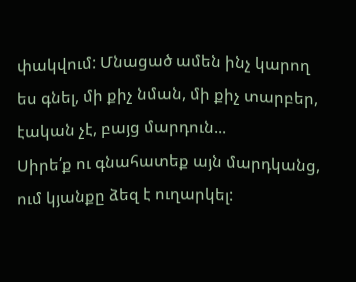փակվում: Մնացած ամեն ինչ կարող ես գնել, մի քիչ նման, մի քիչ տարբեր, էական չէ, բայց մարդուն...
Սիրե՛ք ու գնահատեք այն մարդկանց, ում կյանքը ձեզ է ուղարկել: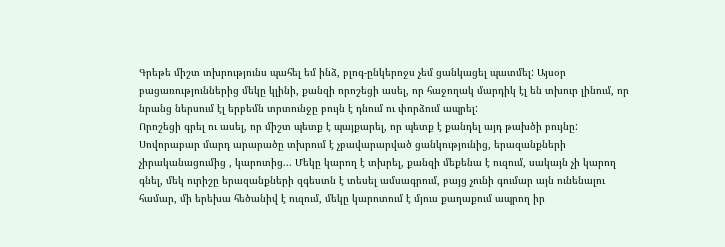Գրեթե միշտ տխրությունս պահել եմ ինձ, բլոգ-ընկերոջս չեմ ցանկացել պատմել: Այսօր բացառություններից մեկը կլինի, քանզի որոշեցի ասել, որ հաջողակ մարդիկ էլ են տխուր լինում, որ նրանց ներսում էլ երբեմն տրտունջը բույն է դնում ու փորձում ապրել:
Որոշեցի գրել ու ասել, որ միշտ պետք է պայքարել, որ պետք է քանդել այդ թախծի բույնը:
Սովորաբար մարդ արարածը տխրում է չբավարարված ցանկությունից, երազանքների չիրականացումից , կարոտից... Մեկը կարող է տխրել, քանզի մեքենա է ուզում, սակայն չի կարող գնել, մեկ ուրիշը երազանքների զգեստն է տեսել ամսագրում, բայց չունի գումար այն ունենալու համար, մի երեխա հեծանիվ է ուզում, մեկը կարոտում է մյուս քաղաքում ապրող իր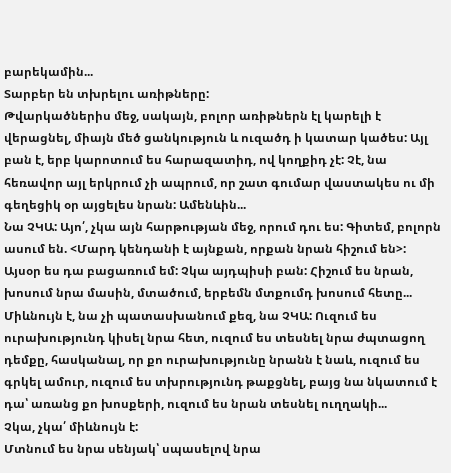բարեկամին...
Տարբեր են տխրելու առիթները:
Թվարկածներիս մեջ, սակայն, բոլոր առիթներն էլ կարելի է վերացնել, միայն մեծ ցանկություն և ուզածդ ի կատար կածես: Այլ բան է, երբ կարոտում ես հարազատիդ, ով կողքիդ չէ: Չէ, նա հեռավոր այլ երկրում չի ապրում, որ շատ գումար վաստակես ու մի գեղեցիկ օր այցելես նրան: Ամենևին...
Նա ՉԿԱ: Այո՛, չկա այն հարթության մեջ, որում դու ես: Գիտեմ, բոլորն ասում են. <Մարդ կենդանի է այնքան, որքան նրան հիշում են>: Այսօր ես դա բացառում եմ: Չկա այդպիսի բան: Հիշում ես նրան, խոսում նրա մասին, մտածում, երբեմն մտքումդ խոսում հետը... Միևնույն է, նա չի պատասխանում քեզ, նա ՉԿԱ: Ուզում ես ուրախությունդ կիսել նրա հետ, ուզում ես տեսնել նրա ժպտացող դեմքը, հասկանալ, որ քո ուրախությունը նրանն է նաև, ուզում ես գրկել ամուր, ուզում ես տխրությունդ թաքցնել, բայց նա նկատում է դա՝ առանց քո խոսքերի, ուզում ես նրան տեսնել ուղղակի...
Չկա, չկա՛ միևնույն է:
Մտնում ես նրա սենյակ՝ սպասելով նրա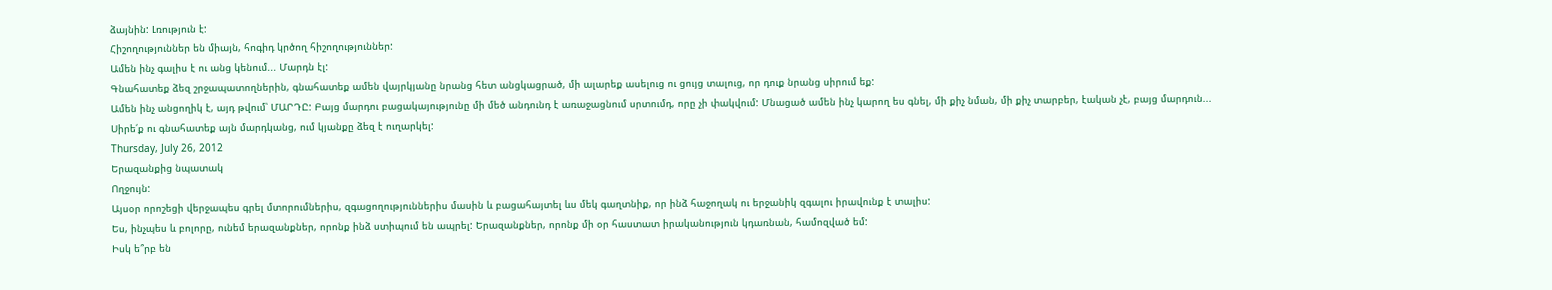ձայնին: Լռություն է:
Հիշողություններ են միայն, հոգիդ կրծող հիշողություններ:
Ամեն ինչ գալիս է ու անց կենում... Մարդն էլ:
Գնահատեք ձեզ շրջապատողներին, գնահատեք ամեն վայրկյանը նրանց հետ անցկացրած, մի ալարեք ասելուց ու ցույց տալուց, որ դուք նրանց սիրում եք:
Ամեն ինչ անցողիկ է, այդ թվում՝ ՄԱՐԴԸ: Բայց մարդու բացակայությունը մի մեծ անդունդ է առաջացնում սրտումդ, որը չի փակվում: Մնացած ամեն ինչ կարող ես գնել, մի քիչ նման, մի քիչ տարբեր, էական չէ, բայց մարդուն...
Սիրե՛ք ու գնահատեք այն մարդկանց, ում կյանքը ձեզ է ուղարկել:
Thursday, July 26, 2012
Երազանքից նպատակ
Ողջույն:
Այսօր որոշեցի վերջապես գրել մտորումներիս, զգացողություններիս մասին և բացահայտել ևս մեկ գաղտնիք, որ ինձ հաջողակ ու երջանիկ զգալու իրավունք է տալիս:
Ես, ինչպես և բոլորը, ունեմ երազանքներ, որոնք ինձ ստիպում են ապրել: Երազանքներ, որոնք մի օր հաստատ իրականություն կդառնան, համոզված եմ:
Իսկ ե՞րբ են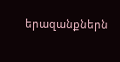երազանքներն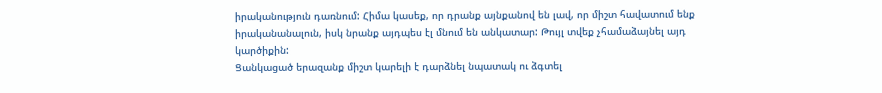իրականություն դառնում: Հիմա կասեք, որ դրանք այնքանով են լավ, որ միշտ հավատում ենք իրականանալուն, իսկ նրանք այդպես էլ մնում են անկատար: Թույլ տվեք չհամաձայնել այդ կարծիքին:
Ցանկացած երազանք միշտ կարելի է դարձնել նպատակ ու ձգտել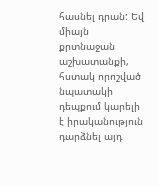հասնել դրան: Եվ միայն քրտնաջան աշխատանքի, հստակ որոշված նպատակի դեպքում կարելի է իրականություն դարձնել այդ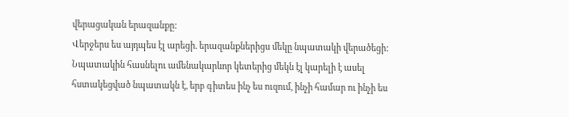վերացական երազանքը:
Վերջերս ես այդպես էլ արեցի. երազանքներիցս մեկը նպատակի վերածեցի:
Նպատակին հասնելու ամենակարևոր կետերից մեկն էլ կարելի է ասել հստակեցված նպատակն է, երբ գիտես ինչ ես ուզում, ինչի համար ու ինչի ես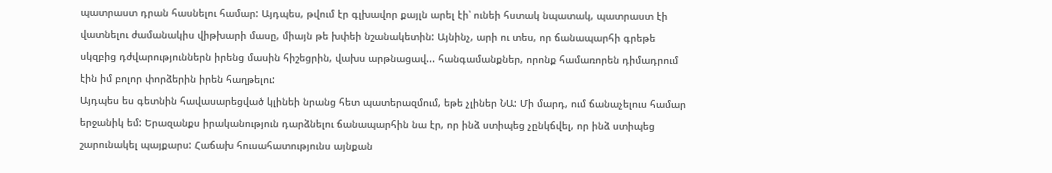պատրաստ դրան հասնելու համար: Այդպես, թվում էր գլխավոր քայլն արել էի՝ ունեի հստակ նպատակ, պատրաստ էի վատնելու ժամանակիս վիթխարի մասը, միայն թե խփեի նշանակետին: Այնինչ, արի ու տես, որ ճանապարհի գրեթե սկզբից դժվարություններն իրենց մասին հիշեցրին, վախս արթնացավ... հանգամանքներ, որոնք համառորեն դիմադրում էին իմ բոլոր փորձերին իրեն հաղթելու:
Այդպես ես գետնին հավասարեցված կլինեի նրանց հետ պատերազմում, եթե չլիներ ՆԱ: Մի մարդ, ում ճանաչելուս համար երջանիկ եմ: Երազանքս իրականություն դարձնելու ճանապարհին նա էր, որ ինձ ստիպեց չընկճվել, որ ինձ ստիպեց շարունակել պայքարս: Հաճախ հուսահատությունս այնքան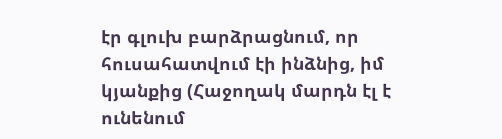էր գլուխ բարձրացնում, որ հուսահատվում էի ինձնից, իմ կյանքից (Հաջողակ մարդն էլ է ունենում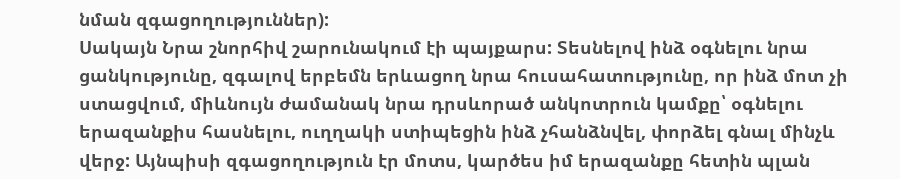նման զգացողություններ):
Սակայն Նրա շնորհիվ շարունակում էի պայքարս: Տեսնելով ինձ օգնելու նրա ցանկությունը, զգալով երբեմն երևացող նրա հուսահատությունը, որ ինձ մոտ չի ստացվում, միևնույն ժամանակ նրա դրսևորած անկոտրուն կամքը՝ օգնելու երազանքիս հասնելու, ուղղակի ստիպեցին ինձ չհանձնվել, փորձել գնալ մինչև վերջ: Այնպիսի զգացողություն էր մոտս, կարծես իմ երազանքը հետին պլան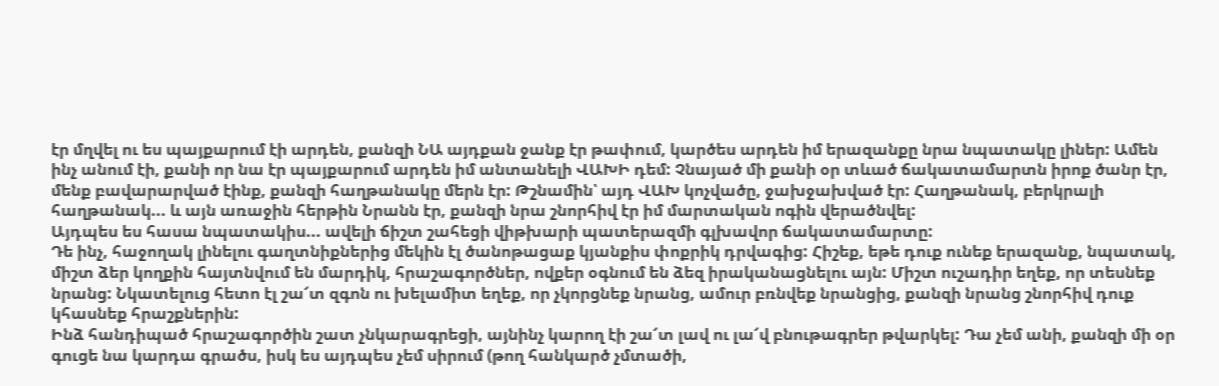էր մղվել ու ես պայքարում էի արդեն, քանզի ՆԱ այդքան ջանք էր թափում, կարծես արդեն իմ երազանքը նրա նպատակը լիներ: Ամեն ինչ անում էի, քանի որ նա էր պայքարում արդեն իմ անտանելի ՎԱԽԻ դեմ: Չնայած մի քանի օր տևած ճակատամարտն իրոք ծանր էր, մենք բավարարված էինք, քանզի հաղթանակը մերն էր: Թշնամին՝ այդ ՎԱԽ կոչվածը, ջախջախված էր: Հաղթանակ, բերկրալի հաղթանակ... և այն առաջին հերթին Նրանն էր, քանզի նրա շնորհիվ էր իմ մարտական ոգին վերածնվել:
Այդպես ես հասա նպատակիս... ավելի ճիշտ շահեցի վիթխարի պատերազմի գլխավոր ճակատամարտը:
Դե ինչ, հաջողակ լինելու գաղտնիքներից մեկին էլ ծանոթացաք կյանքիս փոքրիկ դրվագից: Հիշեք, եթե դուք ունեք երազանք, նպատակ, միշտ ձեր կողքին հայտնվում են մարդիկ, հրաշագործներ, ովքեր օգնում են ձեզ իրականացնելու այն: Միշտ ուշադիր եղեք, որ տեսնեք նրանց: Նկատելուց հետո էլ շա՜տ զգոն ու խելամիտ եղեք, որ չկորցնեք նրանց, ամուր բռնվեք նրանցից, քանզի նրանց շնորհիվ դուք կհասնեք հրաշքներին:
Ինձ հանդիպած հրաշագործին շատ չնկարագրեցի, այնինչ կարող էի շա՜տ լավ ու լա՜վ բնութագրեր թվարկել: Դա չեմ անի, քանզի մի օր գուցե նա կարդա գրածս, իսկ ես այդպես չեմ սիրում (թող հանկարծ չմտածի,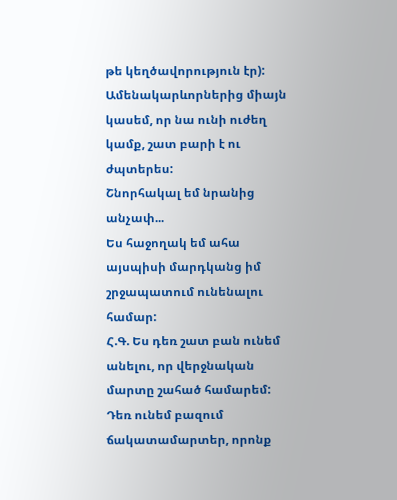թե կեղծավորություն էր): Ամենակարևորներից միայն կասեմ, որ նա ունի ուժեղ կամք, շատ բարի է ու ժպտերես:
Շնորհակալ եմ նրանից անչափ...
Ես հաջողակ եմ ահա այսպիսի մարդկանց իմ շրջապատում ունենալու համար:
Հ.Գ. Ես դեռ շատ բան ունեմ անելու, որ վերջնական մարտը շահած համարեմ: Դեռ ունեմ բազում ճակատամարտեր, որոնք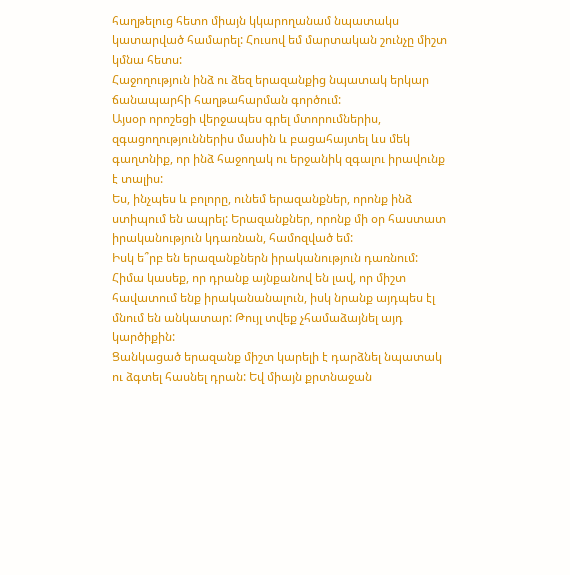հաղթելուց հետո միայն կկարողանամ նպատակս կատարված համարել: Հուսով եմ մարտական շունչը միշտ կմնա հետս:
Հաջողություն ինձ ու ձեզ երազանքից նպատակ երկար ճանապարհի հաղթահարման գործում:
Այսօր որոշեցի վերջապես գրել մտորումներիս, զգացողություններիս մասին և բացահայտել ևս մեկ գաղտնիք, որ ինձ հաջողակ ու երջանիկ զգալու իրավունք է տալիս:
Ես, ինչպես և բոլորը, ունեմ երազանքներ, որոնք ինձ ստիպում են ապրել: Երազանքներ, որոնք մի օր հաստատ իրականություն կդառնան, համոզված եմ:
Իսկ ե՞րբ են երազանքներն իրականություն դառնում: Հիմա կասեք, որ դրանք այնքանով են լավ, որ միշտ հավատում ենք իրականանալուն, իսկ նրանք այդպես էլ մնում են անկատար: Թույլ տվեք չհամաձայնել այդ կարծիքին:
Ցանկացած երազանք միշտ կարելի է դարձնել նպատակ ու ձգտել հասնել դրան: Եվ միայն քրտնաջան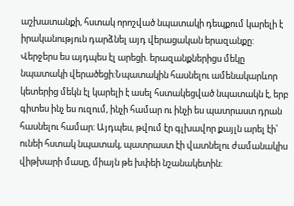աշխատանքի, հստակ որոշված նպատակի դեպքում կարելի է իրականություն դարձնել այդ վերացական երազանքը:
Վերջերս ես այդպես էլ արեցի. երազանքներիցս մեկը նպատակի վերածեցի:Նպատակին հասնելու ամենակարևոր կետերից մեկն էլ կարելի է ասել հստակեցված նպատակն է, երբ գիտես ինչ ես ուզում, ինչի համար ու ինչի ես պատրաստ դրան հասնելու համար: Այդպես, թվում էր գլխավոր քայլն արել էի՝ ունեի հստակ նպատակ, պատրաստ էի վատնելու ժամանակիս վիթխարի մասը, միայն թե խփեի նշանակետին: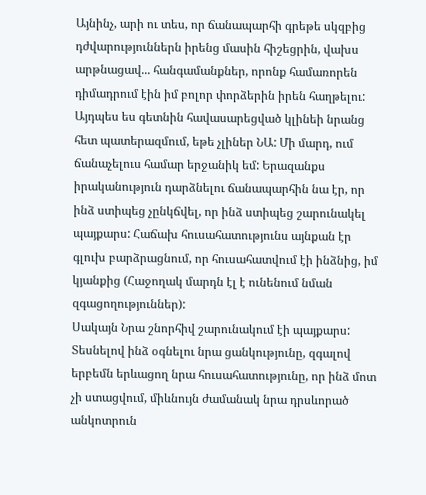Այնինչ, արի ու տես, որ ճանապարհի գրեթե սկզբից դժվարություններն իրենց մասին հիշեցրին, վախս արթնացավ... հանգամանքներ, որոնք համառորեն դիմադրում էին իմ բոլոր փորձերին իրեն հաղթելու:
Այդպես ես գետնին հավասարեցված կլինեի նրանց հետ պատերազմում, եթե չլիներ ՆԱ: Մի մարդ, ում ճանաչելուս համար երջանիկ եմ: Երազանքս իրականություն դարձնելու ճանապարհին նա էր, որ ինձ ստիպեց չընկճվել, որ ինձ ստիպեց շարունակել պայքարս: Հաճախ հուսահատությունս այնքան էր գլուխ բարձրացնում, որ հուսահատվում էի ինձնից, իմ կյանքից (Հաջողակ մարդն էլ է ունենում նման զգացողություններ):
Սակայն Նրա շնորհիվ շարունակում էի պայքարս: Տեսնելով ինձ օգնելու նրա ցանկությունը, զգալով երբեմն երևացող նրա հուսահատությունը, որ ինձ մոտ չի ստացվում, միևնույն ժամանակ նրա դրսևորած անկոտրուն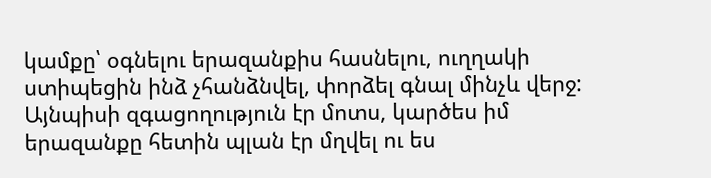կամքը՝ օգնելու երազանքիս հասնելու, ուղղակի ստիպեցին ինձ չհանձնվել, փորձել գնալ մինչև վերջ: Այնպիսի զգացողություն էր մոտս, կարծես իմ երազանքը հետին պլան էր մղվել ու ես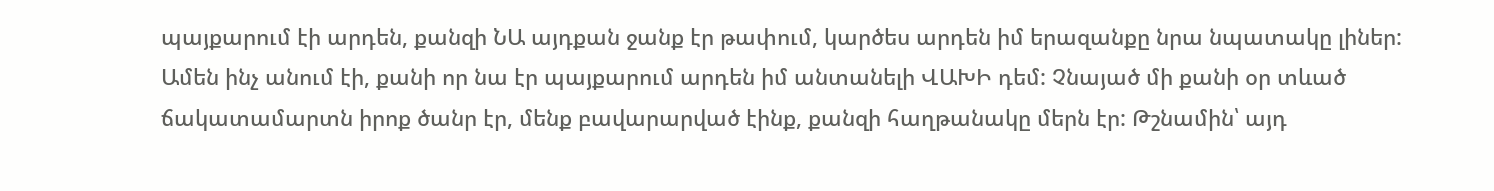պայքարում էի արդեն, քանզի ՆԱ այդքան ջանք էր թափում, կարծես արդեն իմ երազանքը նրա նպատակը լիներ: Ամեն ինչ անում էի, քանի որ նա էր պայքարում արդեն իմ անտանելի ՎԱԽԻ դեմ: Չնայած մի քանի օր տևած ճակատամարտն իրոք ծանր էր, մենք բավարարված էինք, քանզի հաղթանակը մերն էր: Թշնամին՝ այդ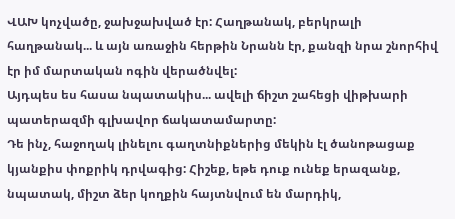ՎԱԽ կոչվածը, ջախջախված էր: Հաղթանակ, բերկրալի հաղթանակ... և այն առաջին հերթին Նրանն էր, քանզի նրա շնորհիվ էր իմ մարտական ոգին վերածնվել:
Այդպես ես հասա նպատակիս... ավելի ճիշտ շահեցի վիթխարի պատերազմի գլխավոր ճակատամարտը:
Դե ինչ, հաջողակ լինելու գաղտնիքներից մեկին էլ ծանոթացաք կյանքիս փոքրիկ դրվագից: Հիշեք, եթե դուք ունեք երազանք, նպատակ, միշտ ձեր կողքին հայտնվում են մարդիկ,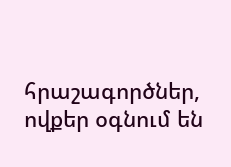հրաշագործներ, ովքեր օգնում են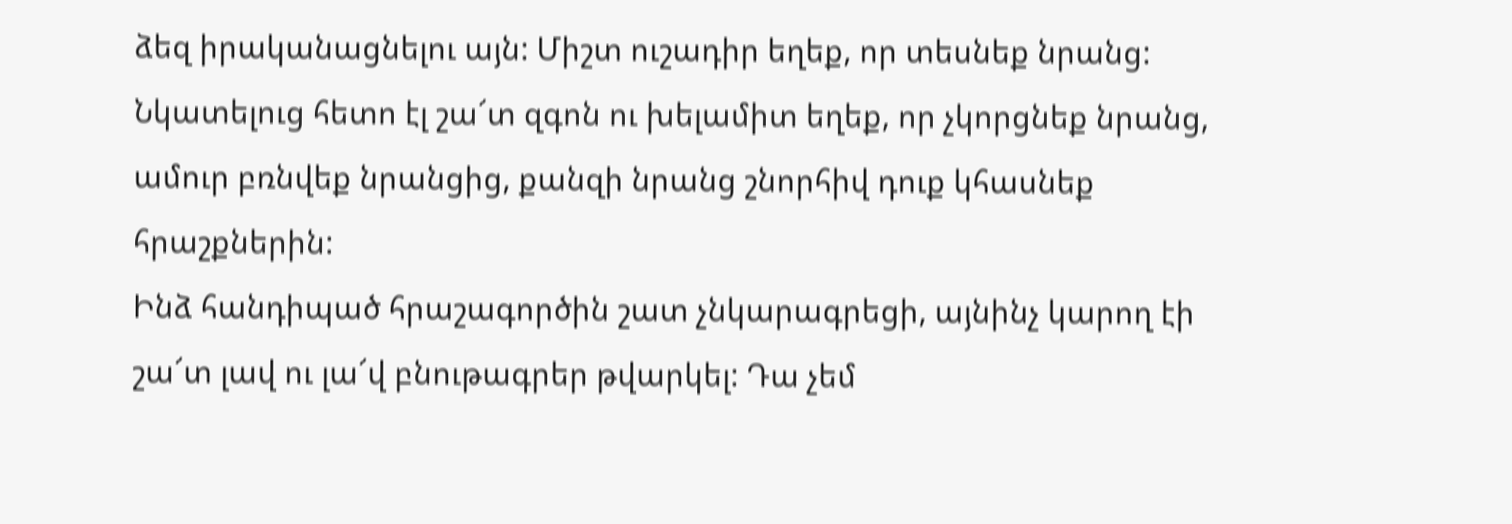ձեզ իրականացնելու այն: Միշտ ուշադիր եղեք, որ տեսնեք նրանց: Նկատելուց հետո էլ շա՜տ զգոն ու խելամիտ եղեք, որ չկորցնեք նրանց, ամուր բռնվեք նրանցից, քանզի նրանց շնորհիվ դուք կհասնեք հրաշքներին:
Ինձ հանդիպած հրաշագործին շատ չնկարագրեցի, այնինչ կարող էի շա՜տ լավ ու լա՜վ բնութագրեր թվարկել: Դա չեմ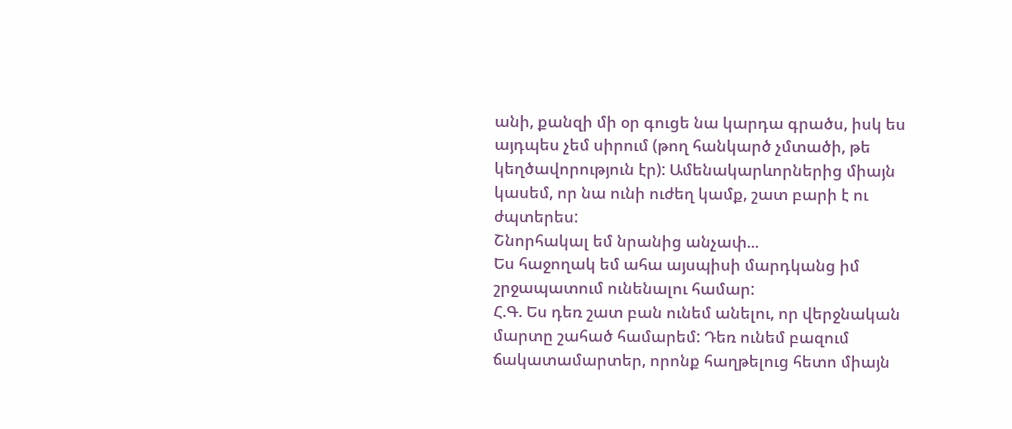անի, քանզի մի օր գուցե նա կարդա գրածս, իսկ ես այդպես չեմ սիրում (թող հանկարծ չմտածի, թե կեղծավորություն էր): Ամենակարևորներից միայն կասեմ, որ նա ունի ուժեղ կամք, շատ բարի է ու ժպտերես:
Շնորհակալ եմ նրանից անչափ...
Ես հաջողակ եմ ահա այսպիսի մարդկանց իմ շրջապատում ունենալու համար:
Հ.Գ. Ես դեռ շատ բան ունեմ անելու, որ վերջնական մարտը շահած համարեմ: Դեռ ունեմ բազում ճակատամարտեր, որոնք հաղթելուց հետո միայն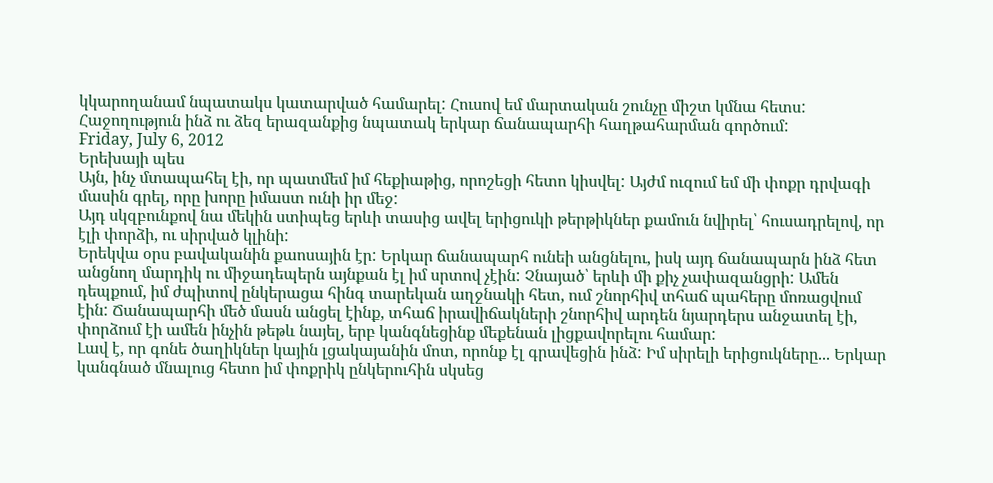կկարողանամ նպատակս կատարված համարել: Հուսով եմ մարտական շունչը միշտ կմնա հետս:
Հաջողություն ինձ ու ձեզ երազանքից նպատակ երկար ճանապարհի հաղթահարման գործում:
Friday, July 6, 2012
Երեխայի պես
Այն, ինչ մտապահել էի, որ պատմեմ իմ հեքիաթից, որոշեցի հետո կիսվել: Այժմ ուզում եմ մի փոքր դրվագի մասին գրել, որը խորը իմաստ ունի իր մեջ:
Այդ սկզբունքով նա մեկին ստիպեց երևի տասից ավել երիցուկի թերթիկներ քամուն նվիրել՝ հուսադրելով, որ էլի փորձի, ու սիրված կլինի:
Երեկվա օրս բավականին քաոսային էր: Երկար ճանապարհ ունեի անցնելու, իսկ այդ ճանապարն ինձ հետ անցնող մարդիկ ու միջադեպերն այնքան էլ իմ սրտով չէին: Չնայած՝ երևի մի քիչ չափազանցրի: Ամեն դեպքում, իմ ժպիտով ընկերացա հինգ տարեկան աղջնակի հետ, ում շնորհիվ տհաճ պահերը մոռացվում էին: Ճանապարհի մեծ մասն անցել էինք, տհաճ իրավիճակների շնորհիվ արդեն նյարդերս անջատել էի, փորձում էի ամեն ինչին թեթև նայել, երբ կանգնեցինք մեքենան լիցքավորելու համար:
Լավ է, որ գոնե ծաղիկներ կային լցակայանին մոտ, որոնք էլ գրավեցին ինձ: Իմ սիրելի երիցուկները... Երկար կանգնած մնալուց հետո իմ փոքրիկ ընկերուհին սկսեց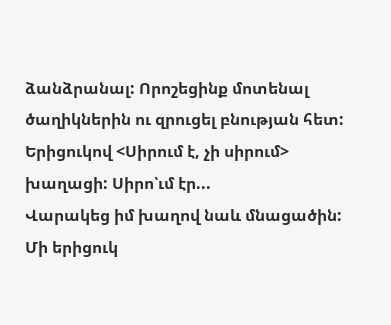ձանձրանալ: Որոշեցինք մոտենալ ծաղիկներին ու զրուցել բնության հետ: Երիցուկով <Սիրում է, չի սիրում> խաղացի: Սիրո՝ւմ էր...
Վարակեց իմ խաղով նաև մնացածին:
Մի երիցուկ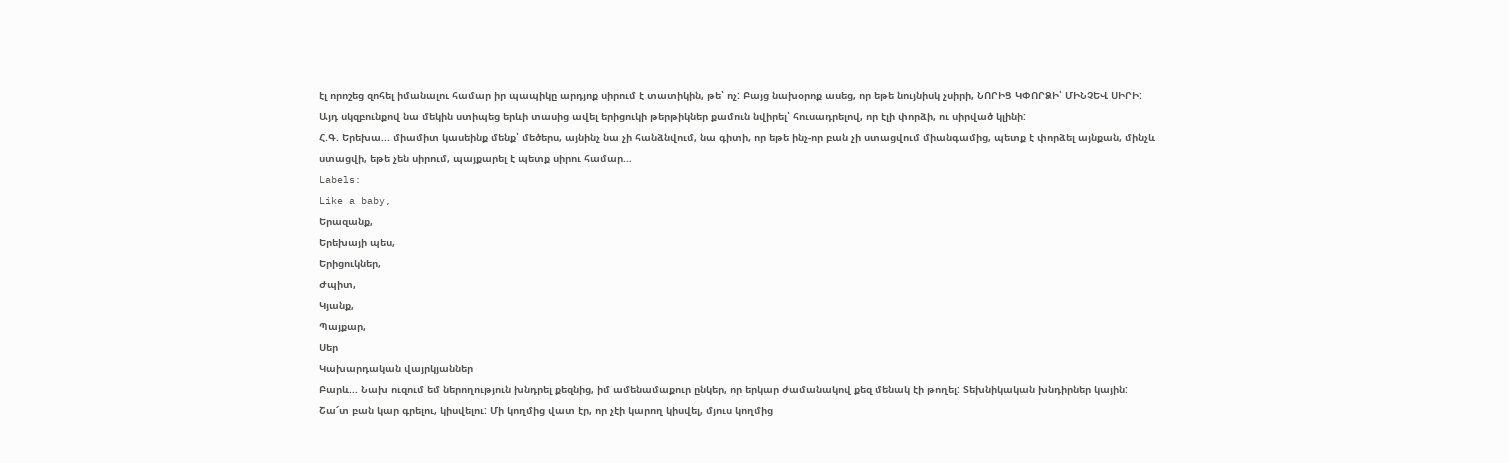էլ որոշեց զոհել իմանալու համար իր պապիկը արդյոք սիրում է տատիկին, թե՝ ոչ: Բայց նախօրոք ասեց, որ եթե նույնիսկ չսիրի, ՆՈՐԻՑ ԿՓՈՐՁԻ՝ ՄԻՆՉԵՎ ՍԻՐԻ:
Այդ սկզբունքով նա մեկին ստիպեց երևի տասից ավել երիցուկի թերթիկներ քամուն նվիրել՝ հուսադրելով, որ էլի փորձի, ու սիրված կլինի:
Հ.Գ. Երեխա... միամիտ կասեինք մենք՝ մեծերս, այնինչ նա չի հանձնվում, նա գիտի, որ եթե ինչ-որ բան չի ստացվում միանգամից, պետք է փորձել այնքան, մինչև ստացվի, եթե չեն սիրում, պայքարել է պետք սիրու համար...
Labels:
Like a baby,
Երազանք,
Երեխայի պես,
Երիցուկներ,
Ժպիտ,
Կյանք,
Պայքար,
Սեր
Կախարդական վայրկյաններ
Բարև... Նախ ուզում եմ ներողություն խնդրել քեզնից, իմ ամենամաքուր ընկեր, որ երկար ժամանակով քեզ մենակ էի թողել: Տեխնիկական խնդիրներ կային:
Շա՜տ բան կար գրելու, կիսվելու: Մի կողմից վատ էր, որ չէի կարող կիսվել, մյուս կողմից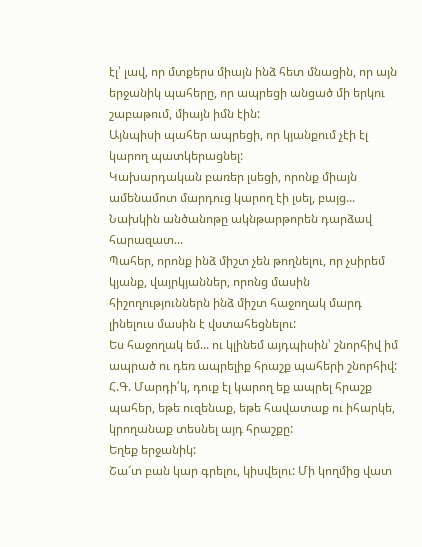էլ՝ լավ, որ մտքերս միայն ինձ հետ մնացին, որ այն երջանիկ պահերը, որ ապրեցի անցած մի երկու շաբաթում, միայն իմն էին:
Այնպիսի պահեր ապրեցի, որ կյանքում չէի էլ կարող պատկերացնել:
Կախարդական բառեր լսեցի, որոնք միայն ամենամոտ մարդուց կարող էի լսել, բայց...
Նախկին անծանոթը ակնթարթորեն դարձավ հարազատ...
Պահեր, որոնք ինձ միշտ չեն թողնելու, որ չսիրեմ կյանք, վայրկյաններ, որոնց մասին հիշողություններն ինձ միշտ հաջողակ մարդ լինելուս մասին է վստահեցնելու:
Ես հաջողակ եմ... ու կլինեմ այդպիսին՝ շնորհիվ իմ ապրած ու դեռ ապրելիք հրաշք պահերի շնորհիվ:
Հ.Գ. Մարդի՛կ, դուք էլ կարող եք ապրել հրաշք պահեր, եթե ուզենաք, եթե հավատաք ու իհարկե, կրողանաք տեսնել այդ հրաշքը:
Եղեք երջանիկ:
Շա՜տ բան կար գրելու, կիսվելու: Մի կողմից վատ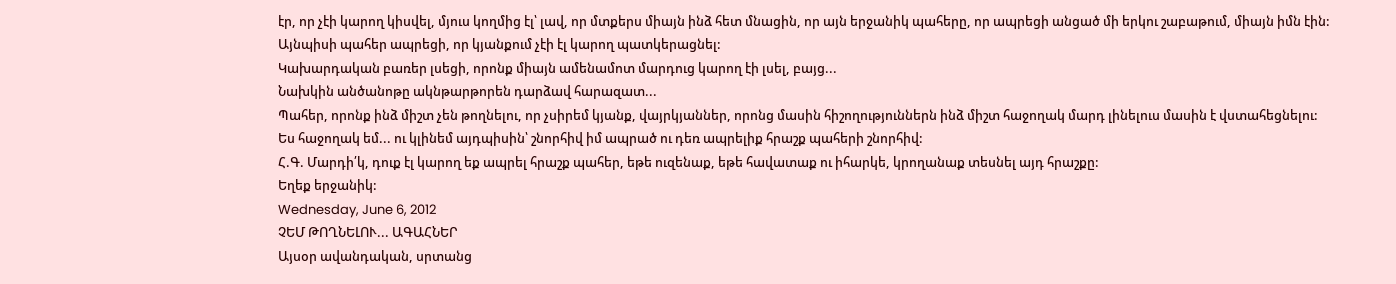էր, որ չէի կարող կիսվել, մյուս կողմից էլ՝ լավ, որ մտքերս միայն ինձ հետ մնացին, որ այն երջանիկ պահերը, որ ապրեցի անցած մի երկու շաբաթում, միայն իմն էին:
Այնպիսի պահեր ապրեցի, որ կյանքում չէի էլ կարող պատկերացնել:
Կախարդական բառեր լսեցի, որոնք միայն ամենամոտ մարդուց կարող էի լսել, բայց...
Նախկին անծանոթը ակնթարթորեն դարձավ հարազատ...
Պահեր, որոնք ինձ միշտ չեն թողնելու, որ չսիրեմ կյանք, վայրկյաններ, որոնց մասին հիշողություններն ինձ միշտ հաջողակ մարդ լինելուս մասին է վստահեցնելու:
Ես հաջողակ եմ... ու կլինեմ այդպիսին՝ շնորհիվ իմ ապրած ու դեռ ապրելիք հրաշք պահերի շնորհիվ:
Հ.Գ. Մարդի՛կ, դուք էլ կարող եք ապրել հրաշք պահեր, եթե ուզենաք, եթե հավատաք ու իհարկե, կրողանաք տեսնել այդ հրաշքը:
Եղեք երջանիկ:
Wednesday, June 6, 2012
ՉԵՄ ԹՈՂՆԵԼՈՒ... ԱԳԱՀՆԵՐ
Այսօր ավանդական, սրտանց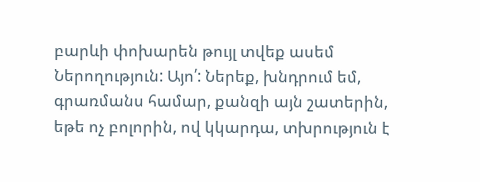բարևի փոխարեն թույլ տվեք ասեմ Ներողություն: Այո՛: Ներեք, խնդրում եմ, գրառմանս համար, քանզի այն շատերին, եթե ոչ բոլորին, ով կկարդա, տխրություն է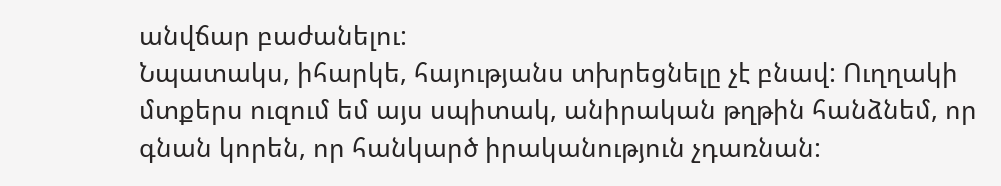անվճար բաժանելու:
Նպատակս, իհարկե, հայությանս տխրեցնելը չէ բնավ: Ուղղակի մտքերս ուզում եմ այս սպիտակ, անիրական թղթին հանձնեմ, որ գնան կորեն, որ հանկարծ իրականություն չդառնան: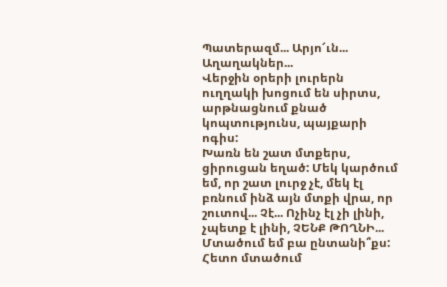Պատերազմ... Արյո՜ւն... Աղաղակներ...
Վերջին օրերի լուրերն ուղղակի խոցում են սիրտս, արթնացնում քնած կոպտությունս, պայքարի ոգիս:
Խառն են շատ մտքերս, ցիրուցան եղած: Մեկ կարծում եմ, որ շատ լուրջ չէ, մեկ էլ բռնում ինձ այն մտքի վրա, որ շուտով... Չէ... Ոչինչ էլ չի լինի, չպետք է լինի, ՉԵՆՔ ԹՈՂՆԻ...
Մտածում եմ բա ընտանի՞քս: Հետո մտածում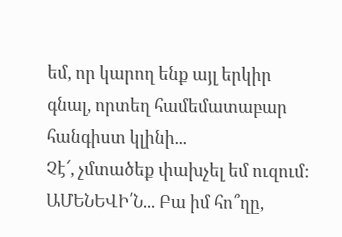եմ, որ կարող ենք այլ երկիր գնալ, որտեղ համեմատաբար հանգիստ կլինի...
Չէ՜, չմտածեք փախչել եմ ուզում: ԱՄԵՆԵՎԻ՛Ն... Բա իմ հո՞ղը,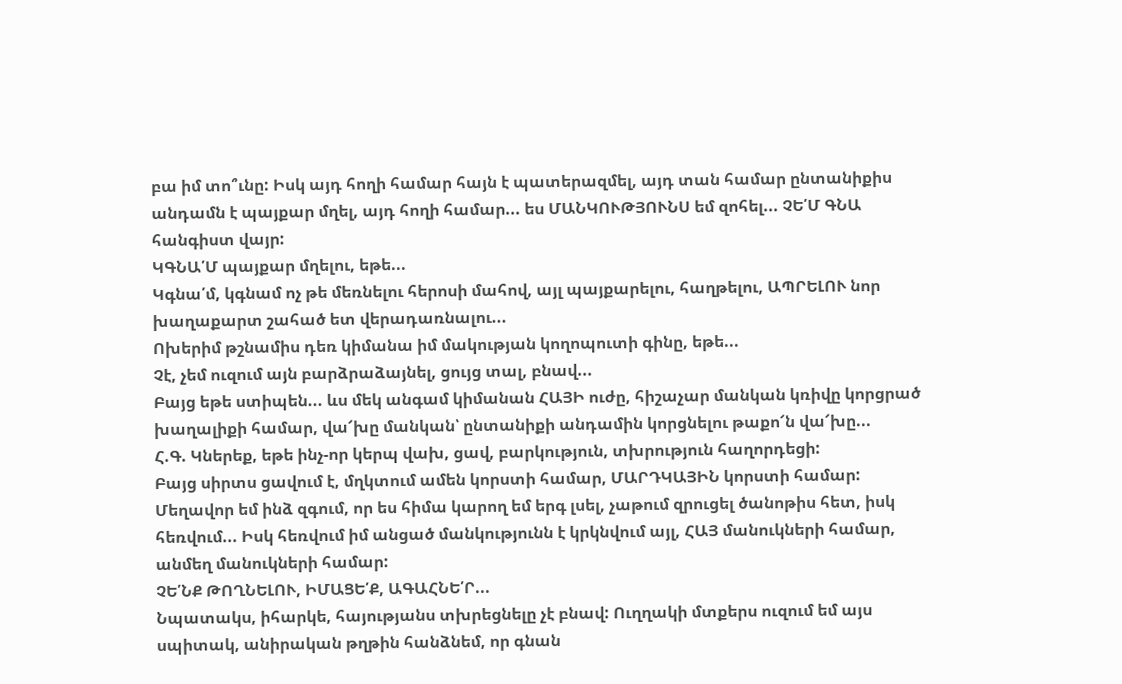բա իմ տո՞ւնը: Իսկ այդ հողի համար հայն է պատերազմել, այդ տան համար ընտանիքիս անդամն է պայքար մղել, այդ հողի համար... ես ՄԱՆԿՈՒԹՅՈՒՆՍ եմ զոհել... ՉԵ՛Մ ԳՆԱ հանգիստ վայր:
ԿԳՆԱ՛Մ պայքար մղելու, եթե...
Կգնա՛մ, կգնամ ոչ թե մեռնելու հերոսի մահով, այլ պայքարելու, հաղթելու, ԱՊՐԵԼՈՒ նոր խաղաքարտ շահած ետ վերադառնալու...
Ոխերիմ թշնամիս դեռ կիմանա իմ մակության կողոպուտի գինը, եթե...
Չէ, չեմ ուզում այն բարձրաձայնել, ցույց տալ, բնավ...
Բայց եթե ստիպեն... ևս մեկ անգամ կիմանան ՀԱՅԻ ուժը, հիշաչար մանկան կռիվը կորցրած խաղալիքի համար, վա՜խը մանկան՝ ընտանիքի անդամին կորցնելու թաքո՜ն վա՜խը...
Հ.Գ. Կներեք, եթե ինչ-որ կերպ վախ, ցավ, բարկություն, տխրություն հաղորդեցի:
Բայց սիրտս ցավում է, մղկտում ամեն կորստի համար, ՄԱՐԴԿԱՅԻՆ կորստի համար: Մեղավոր եմ ինձ զգում, որ ես հիմա կարող եմ երգ լսել, չաթում զրուցել ծանոթիս հետ, իսկ հեռվում... Իսկ հեռվում իմ անցած մանկությունն է կրկնվում այլ, ՀԱՅ մանուկների համար, անմեղ մանուկների համար:
ՉԵ՛ՆՔ ԹՈՂՆԵԼՈՒ, ԻՄԱՑԵ՛Ք, ԱԳԱՀՆԵ՛Ր...
Նպատակս, իհարկե, հայությանս տխրեցնելը չէ բնավ: Ուղղակի մտքերս ուզում եմ այս սպիտակ, անիրական թղթին հանձնեմ, որ գնան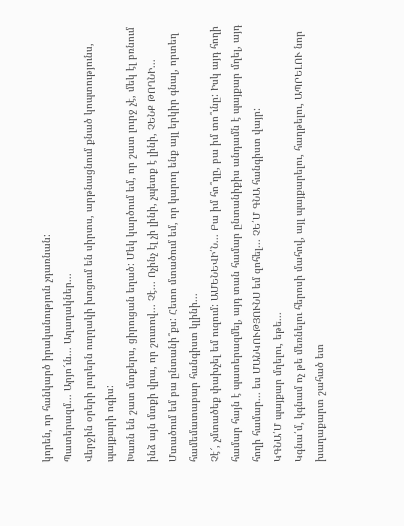կորեն, որ հանկարծ իրականություն չդառնան:
Պատերազմ... Արյո՜ւն... Աղաղակներ...
Վերջին օրերի լուրերն ուղղակի խոցում են սիրտս, արթնացնում քնած կոպտությունս, պայքարի ոգիս:
Խառն են շատ մտքերս, ցիրուցան եղած: Մեկ կարծում եմ, որ շատ լուրջ չէ, մեկ էլ բռնում ինձ այն մտքի վրա, որ շուտով... Չէ... Ոչինչ էլ չի լինի, չպետք է լինի, ՉԵՆՔ ԹՈՂՆԻ...
Մտածում եմ բա ընտանի՞քս: Հետո մտածում եմ, որ կարող ենք այլ երկիր գնալ, որտեղ համեմատաբար հանգիստ կլինի...
Չէ՜, չմտածեք փախչել եմ ուզում: ԱՄԵՆԵՎԻ՛Ն... Բա իմ հո՞ղը, բա իմ տո՞ւնը: Իսկ այդ հողի համար հայն է պատերազմել, այդ տան համար ընտանիքիս անդամն է պայքար մղել, այդ հողի համար... ես ՄԱՆԿՈՒԹՅՈՒՆՍ եմ զոհել... ՉԵ՛Մ ԳՆԱ հանգիստ վայր:
ԿԳՆԱ՛Մ պայքար մղելու, եթե...
Կգնա՛մ, կգնամ ոչ թե մեռնելու հերոսի մահով, այլ պայքարելու, հաղթելու, ԱՊՐԵԼՈՒ նոր խաղաքարտ շահած ետ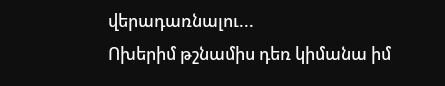վերադառնալու...
Ոխերիմ թշնամիս դեռ կիմանա իմ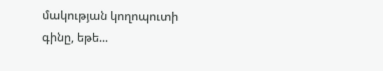մակության կողոպուտի գինը, եթե...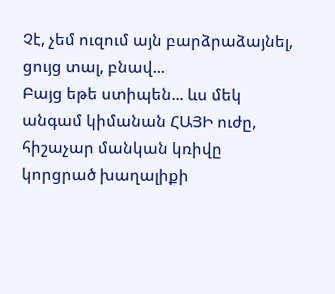Չէ, չեմ ուզում այն բարձրաձայնել, ցույց տալ, բնավ...
Բայց եթե ստիպեն... ևս մեկ անգամ կիմանան ՀԱՅԻ ուժը, հիշաչար մանկան կռիվը կորցրած խաղալիքի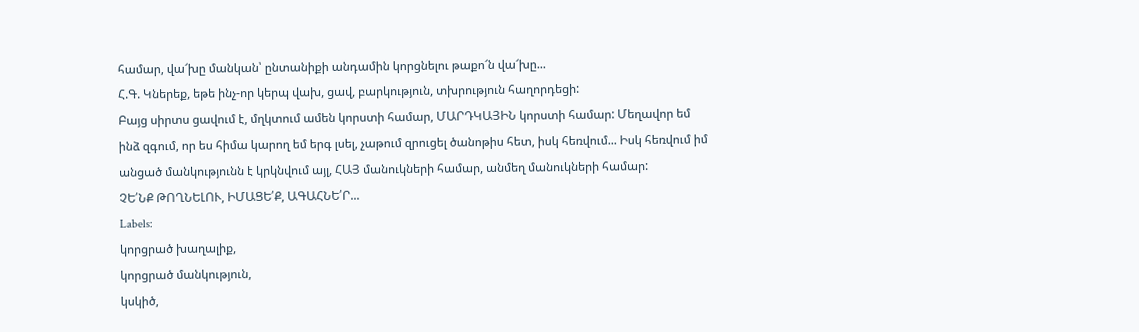համար, վա՜խը մանկան՝ ընտանիքի անդամին կորցնելու թաքո՜ն վա՜խը...
Հ.Գ. Կներեք, եթե ինչ-որ կերպ վախ, ցավ, բարկություն, տխրություն հաղորդեցի:
Բայց սիրտս ցավում է, մղկտում ամեն կորստի համար, ՄԱՐԴԿԱՅԻՆ կորստի համար: Մեղավոր եմ ինձ զգում, որ ես հիմա կարող եմ երգ լսել, չաթում զրուցել ծանոթիս հետ, իսկ հեռվում... Իսկ հեռվում իմ անցած մանկությունն է կրկնվում այլ, ՀԱՅ մանուկների համար, անմեղ մանուկների համար:
ՉԵ՛ՆՔ ԹՈՂՆԵԼՈՒ, ԻՄԱՑԵ՛Ք, ԱԳԱՀՆԵ՛Ր...
Labels:
կորցրած խաղալիք,
կորցրած մանկություն,
կսկիծ,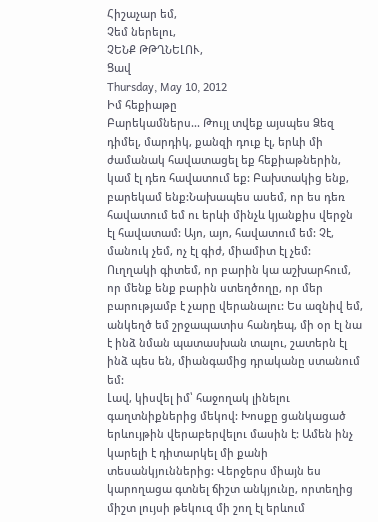Հիշաչար եմ,
Չեմ ներելու,
ՉԵՆՔ ԹԹՂՆԵԼՈՒ,
Ցավ
Thursday, May 10, 2012
Իմ հեքիաթը
Բարեկամներս... Թույլ տվեք այսպես Ձեզ դիմել, մարդիկ, քանզի դուք էլ, երևի մի ժամանակ հավատացել եք հեքիաթներին, կամ էլ դեռ հավատում եք: Բախտակից ենք, բարեկամ ենք:Նախապես ասեմ, որ ես դեռ հավատում եմ ու երևի մինչև կյանքիս վերջն էլ հավատամ: Այո, այո, հավատում եմ: Չէ, մանուկ չեմ, ոչ էլ գիժ, միամիտ էլ չեմ: Ուղղակի գիտեմ, որ բարին կա աշխարհում, որ մենք ենք բարին ստեղծողը, որ մեր բարությամբ է չարը վերանալու: Ես ազնիվ եմ, անկեղծ եմ շրջապատիս հանդեպ, մի օր էլ նա է ինձ նման պատասխան տալու, շատերն էլ ինձ պես են, միանգամից դրականը ստանում եմ:
Լավ, կիսվել իմ՝ հաջողակ լինելու գաղտնիքներից մեկով: Խոսքը ցանկացած երևույթին վերաբերվելու մասին է: Ամեն ինչ կարելի է դիտարկել մի քանի տեսանկյուններից: Վերջերս միայն ես կարողացա գտնել ճիշտ անկյունը, որտեղից միշտ լույսի թեկուզ մի շող էլ երևում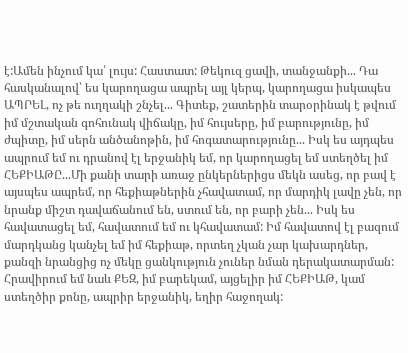է:Ամեն ինչում կա՛ լույս: Հաստատ: Թեկուզ ցավի, տանջանքի... Դա հասկանալով՝ ես կարողացա ապրել այլ կերպ, կարողացա իսկապես ԱՊՐԵԼ, ոչ թե ուղղակի շնչել... Գիտեք, շատերին տարօրինակ է թվում իմ մշտական գոհունակ վիճակը, իմ հույսերը, իմ բարությունը, իմ ժպիտը, իմ սերն անծանոթին, իմ հոգատարությունը... Իսկ ես այդպես ապրում եմ ու դրանով էլ երջանիկ եմ, որ կարողացել եմ ստեղծել իմ ՀԵՔԻԱԹԸ...Մի քանի տարի առաջ ընկերներիցս մեկն ասեց, որ բավ է այսպես ապրեմ, որ հեքիաթներին չհավատամ, որ մարդիկ լավը չեն, որ նրանք միշտ դավաճանում են, ստում են, որ բարի չեն... Իսկ ես հավատացել եմ, հավատում եմ ու կհավատամ: Իմ հավատով էլ բազում մարդկանց կանչել եմ իմ հեքիաթ, որտեղ չկան չար կախարդներ, քանզի նրանցից ոչ մեկը ցանկություն չուներ նման դերակատարման:
Հրավիրում եմ նաև ՔԵԶ, իմ բարեկամ, այցելիր իմ ՀԵՔԻԱԹ, կամ ստեղծիր քոնը, ապրիր երջանիկ, եղիր հաջողակ: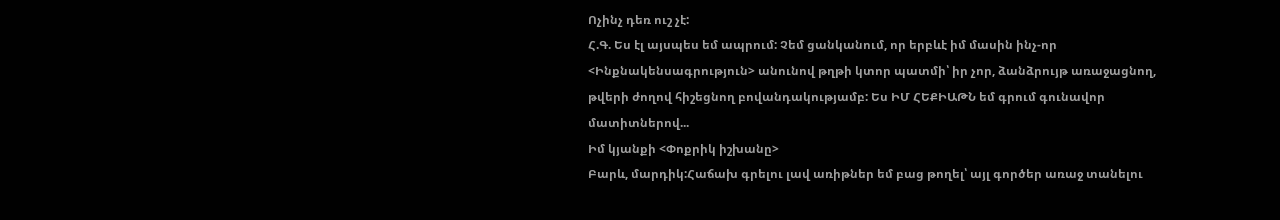Ոչինչ դեռ ուշ չէ:
Հ.Գ. Ես էլ այսպես եմ ապրում: Չեմ ցանկանում, որ երբևէ իմ մասին ինչ-որ <Ինքնակենսագրություն> անունով թղթի կտոր պատմի՝ իր չոր, ձանձրույթ առաջացնող, թվերի ժողով հիշեցնող բովանդակությամբ: Ես ԻՄ ՀԵՔԻԱԹՆ եմ գրում գունավոր մատիտներով...
Իմ կյանքի <Փոքրիկ իշխանը>
Բարև, մարդիկ:Հաճախ գրելու լավ առիթներ եմ բաց թողել՝ այլ գործեր առաջ տանելու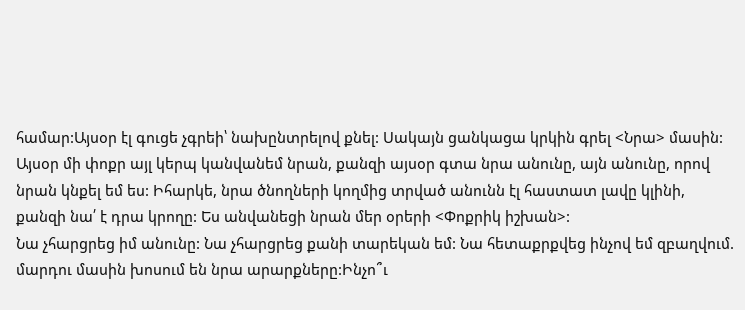համար:Այսօր էլ գուցե չգրեի՝ նախընտրելով քնել: Սակայն ցանկացա կրկին գրել <Նրա> մասին: Այսօր մի փոքր այլ կերպ կանվանեմ նրան, քանզի այսօր գտա նրա անունը, այն անունը, որով նրան կնքել եմ ես: Իհարկե, նրա ծնողների կողմից տրված անունն էլ հաստատ լավը կլինի, քանզի նա՛ է դրա կրողը: Ես անվանեցի նրան մեր օրերի <Փոքրիկ իշխան>:
Նա չհարցրեց իմ անունը: Նա չհարցրեց քանի տարեկան եմ: Նա հետաքրքվեց ինչով եմ զբաղվում. մարդու մասին խոսում են նրա արարքները:Ինչո՞ւ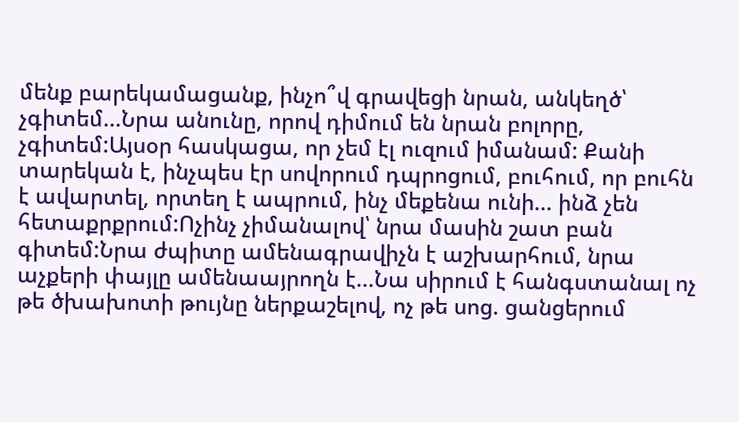մենք բարեկամացանք, ինչո՞վ գրավեցի նրան, անկեղծ՝ չգիտեմ...Նրա անունը, որով դիմում են նրան բոլորը, չգիտեմ:Այսօր հասկացա, որ չեմ էլ ուզում իմանամ: Քանի տարեկան է, ինչպես էր սովորում դպրոցում, բուհում, որ բուհն է ավարտել, որտեղ է ապրում, ինչ մեքենա ունի... ինձ չեն հետաքրքրում:Ոչինչ չիմանալով՝ նրա մասին շատ բան գիտեմ:Նրա ժպիտը ամենագրավիչն է աշխարհում, նրա աչքերի փայլը ամենաայրողն է...Նա սիրում է հանգստանալ ոչ թե ծխախոտի թույնը ներքաշելով, ոչ թե սոց. ցանցերում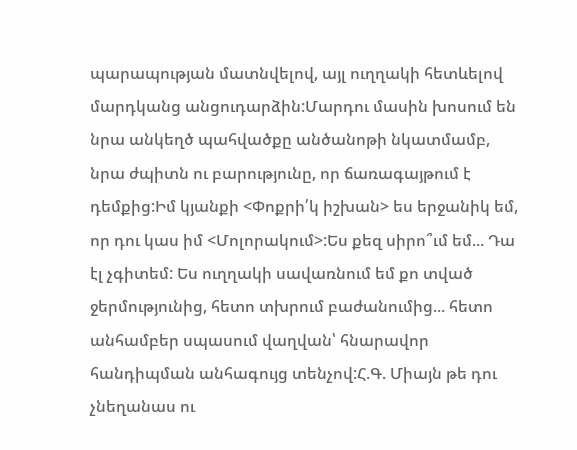պարապության մատնվելով, այլ ուղղակի հետևելով մարդկանց անցուդարձին:Մարդու մասին խոսում են նրա անկեղծ պահվածքը անծանոթի նկատմամբ, նրա ժպիտն ու բարությունը, որ ճառագայթում է դեմքից:Իմ կյանքի <Փոքրի՛կ իշխան> ես երջանիկ եմ, որ դու կաս իմ <Մոլորակում>:Ես քեզ սիրո՞ւմ եմ... Դա էլ չգիտեմ: Ես ուղղակի սավառնում եմ քո տված ջերմությունից, հետո տխրում բաժանումից... հետո անհամբեր սպասում վաղվան՝ հնարավոր հանդիպման անհագույց տենչով:Հ.Գ. Միայն թե դու չնեղանաս ու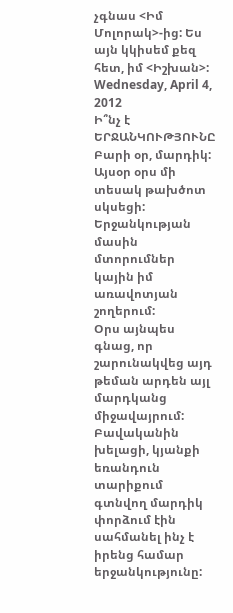չգնաս <Իմ Մոլորակ>-ից: Ես այն կկիսեմ քեզ հետ, իմ <Իշխան>:
Wednesday, April 4, 2012
Ի՞նչ է ԵՐՋԱՆԿՈՒԹՅՈՒՆԸ
Բարի օր, մարդիկ:
Այսօր օրս մի տեսակ թախծոտ սկսեցի: Երջանկության մասին մտորումներ կային իմ առավոտյան շողերում:
Օրս այնպես գնաց, որ շարունակվեց այդ թեման արդեն այլ մարդկանց միջավայրում:
Բավականին խելացի, կյանքի եռանդուն տարիքում գտնվող մարդիկ փորձում էին սահմանել ինչ է իրենց համար երջանկությունը: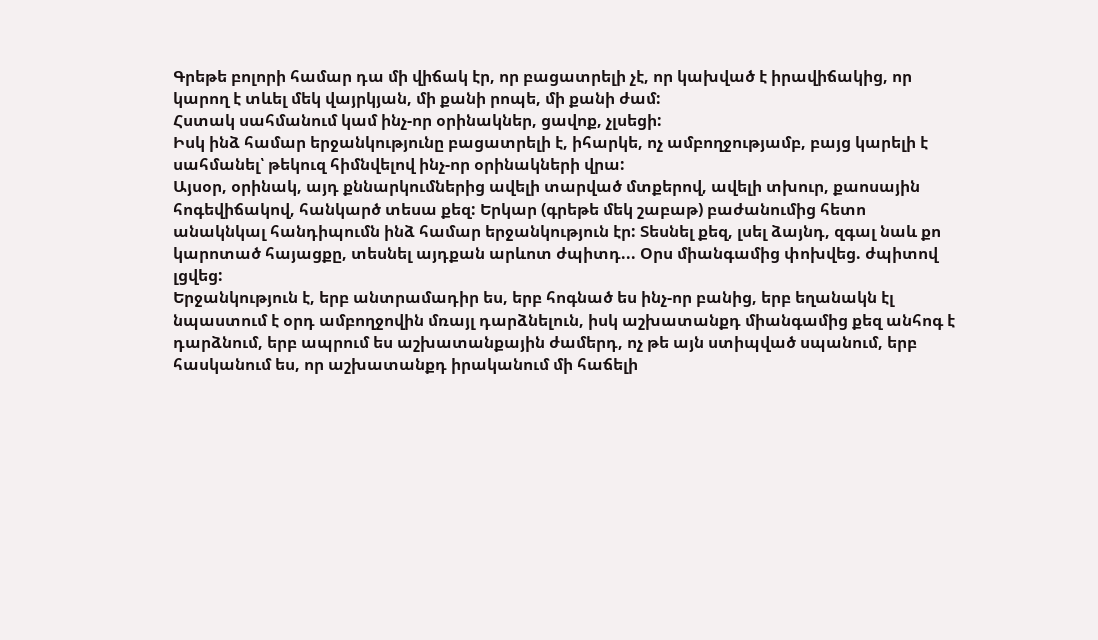Գրեթե բոլորի համար դա մի վիճակ էր, որ բացատրելի չէ, որ կախված է իրավիճակից, որ կարող է տևել մեկ վայրկյան, մի քանի րոպե, մի քանի ժամ:
Հստակ սահմանում կամ ինչ-որ օրինակներ, ցավոք, չլսեցի:
Իսկ ինձ համար երջանկությունը բացատրելի է, իհարկե, ոչ ամբողջությամբ, բայց կարելի է սահմանել՝ թեկուզ հիմնվելով ինչ-որ օրինակների վրա:
Այսօր, օրինակ, այդ քննարկումներից ավելի տարված մտքերով, ավելի տխուր, քաոսային հոգեվիճակով, հանկարծ տեսա քեզ: Երկար (գրեթե մեկ շաբաթ) բաժանումից հետո անակնկալ հանդիպումն ինձ համար երջանկություն էր: Տեսնել քեզ, լսել ձայնդ, զգալ նաև քո կարոտած հայացքը, տեսնել այդքան արևոտ ժպիտդ... Օրս միանգամից փոխվեց. ժպիտով լցվեց:
Երջանկություն է, երբ անտրամադիր ես, երբ հոգնած ես ինչ-որ բանից, երբ եղանակն էլ նպաստում է օրդ ամբողջովին մռայլ դարձնելուն, իսկ աշխատանքդ միանգամից քեզ անհոգ է դարձնում, երբ ապրում ես աշխատանքային ժամերդ, ոչ թե այն ստիպված սպանում, երբ հասկանում ես, որ աշխատանքդ իրականում մի հաճելի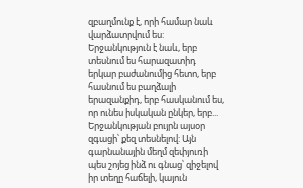զբաղմունք է, որի համար նաև վարձատրվում ես:
Երջանկություն է նաև, երբ տեսնում ես հարազատիդ երկար բաժանումից հետո, երբ հասնում ես բաղձալի երազանքիդ, երբ հասկանում ես, որ ունես իսկական ընկեր, երբ...
Երջանկության բույրն այսօր զգացի՝ քեզ տեսնելով: Այն գարնանային մեղմ զեփյուռի պես շոյեց ինձ ու գնաց՝ զիջելով իր տեղը հաճելի, կայուն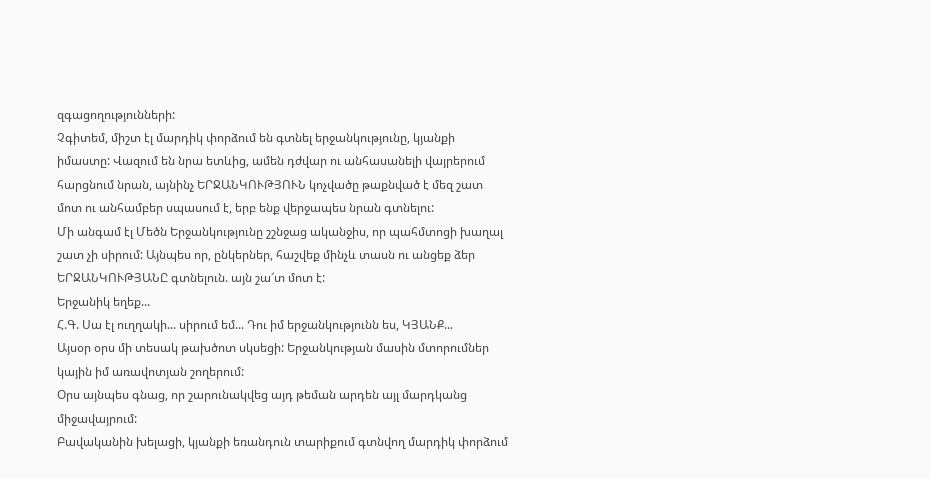զգացողությունների:
Չգիտեմ, միշտ էլ մարդիկ փորձում են գտնել երջանկությունը, կյանքի իմաստը: Վազում են նրա ետևից, ամեն դժվար ու անհասանելի վայրերում հարցնում նրան, այնինչ ԵՐՋԱՆԿՈՒԹՅՈՒՆ կոչվածը թաքնված է մեզ շատ մոտ ու անհամբեր սպասում է, երբ ենք վերջապես նրան գտնելու:
Մի անգամ էլ Մեծն Երջանկությունը շշնջաց ականջիս, որ պահմտոցի խաղալ շատ չի սիրում: Այնպես որ, ընկերներ, հաշվեք մինչև տասն ու անցեք ձեր ԵՐՋԱՆԿՈՒԹՅԱՆԸ գտնելուն. այն շա՜տ մոտ է:
Երջանիկ եղեք...
Հ.Գ. Սա էլ ուղղակի... սիրում եմ... Դու իմ երջանկությունն ես, ԿՅԱՆՔ...
Այսօր օրս մի տեսակ թախծոտ սկսեցի: Երջանկության մասին մտորումներ կային իմ առավոտյան շողերում:
Օրս այնպես գնաց, որ շարունակվեց այդ թեման արդեն այլ մարդկանց միջավայրում:
Բավականին խելացի, կյանքի եռանդուն տարիքում գտնվող մարդիկ փորձում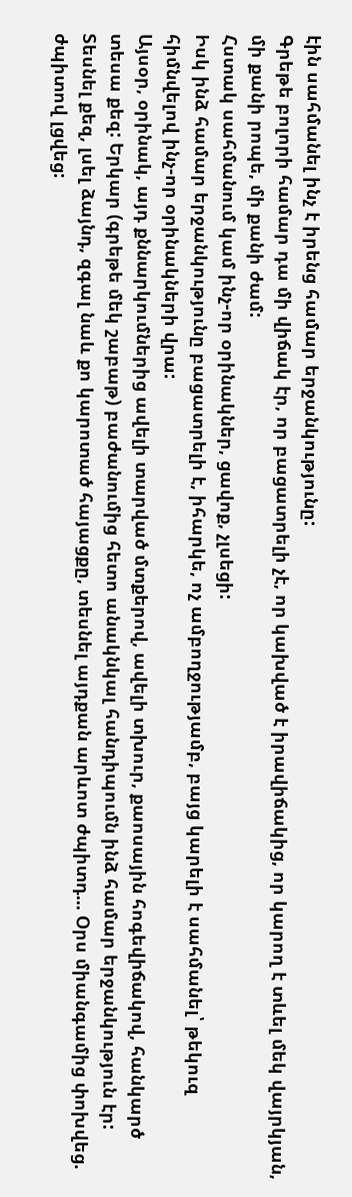էին սահմանել ինչ է իրենց համար երջանկությունը:
Գրեթե բոլորի համար դա մի վիճակ էր, որ բացատրելի չէ, որ կախված է իրավիճակից, որ կարող է տևել մեկ վայրկյան, մի քանի րոպե, մի քանի ժամ:
Հստակ սահմանում կամ ինչ-որ օրինակներ, ցավոք, չլսեցի:
Իսկ ինձ համար երջանկությունը բացատրելի է, իհարկե, ոչ ամբողջությամբ, բայց կարելի է սահմանել՝ թեկուզ հիմնվելով ինչ-որ օրինակների վրա:
Այսօր, օրինակ, այդ քննարկումներից ավելի տարված մտքերով, ավելի տխուր, քաոսային հոգեվիճակով, հանկարծ տեսա քեզ: Երկար (գրեթե մեկ շաբաթ) բաժանումից հետո անակնկալ հանդիպումն ինձ համար երջանկություն էր: Տեսնել քեզ, լսել ձայնդ, զգալ նաև քո կարոտած հայացքը, տեսնել այդքան արևոտ ժպիտդ... Օրս միանգամից փոխվեց. ժպիտով լցվեց: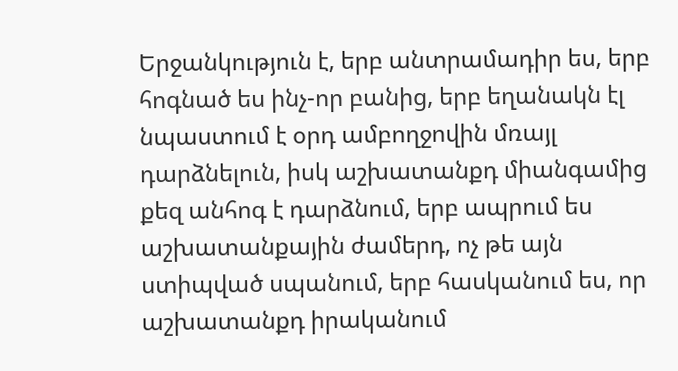Երջանկություն է, երբ անտրամադիր ես, երբ հոգնած ես ինչ-որ բանից, երբ եղանակն էլ նպաստում է օրդ ամբողջովին մռայլ դարձնելուն, իսկ աշխատանքդ միանգամից քեզ անհոգ է դարձնում, երբ ապրում ես աշխատանքային ժամերդ, ոչ թե այն ստիպված սպանում, երբ հասկանում ես, որ աշխատանքդ իրականում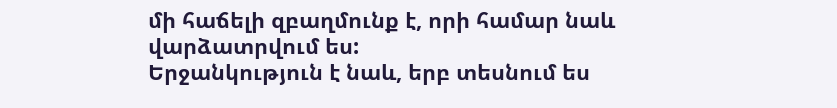մի հաճելի զբաղմունք է, որի համար նաև վարձատրվում ես:
Երջանկություն է նաև, երբ տեսնում ես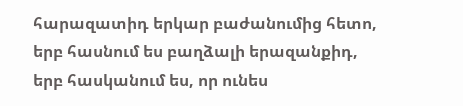հարազատիդ երկար բաժանումից հետո, երբ հասնում ես բաղձալի երազանքիդ, երբ հասկանում ես, որ ունես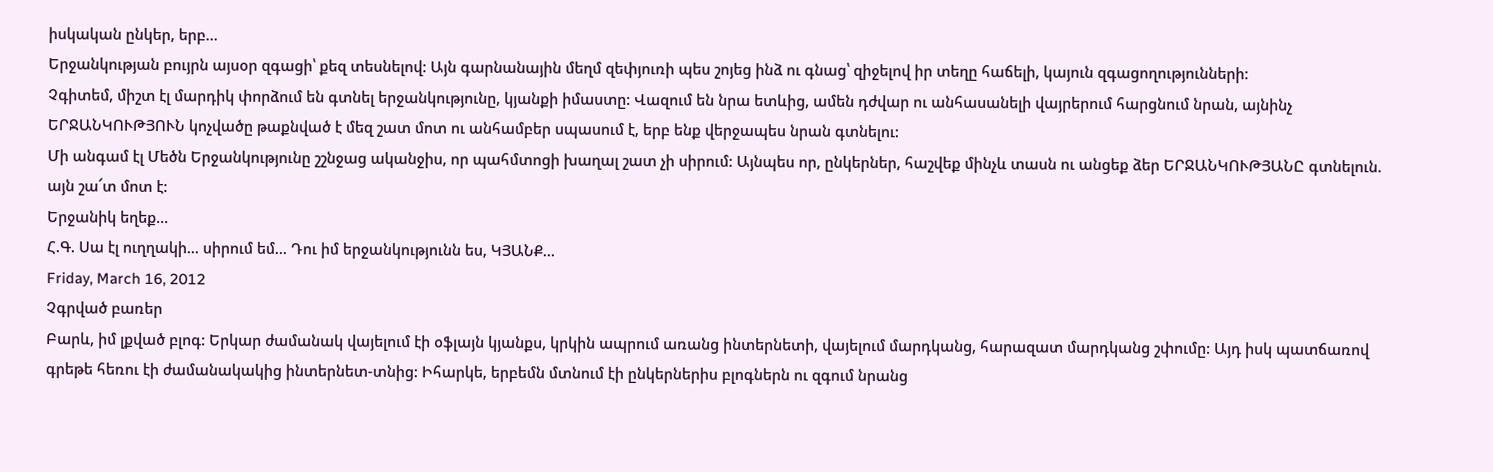իսկական ընկեր, երբ...
Երջանկության բույրն այսօր զգացի՝ քեզ տեսնելով: Այն գարնանային մեղմ զեփյուռի պես շոյեց ինձ ու գնաց՝ զիջելով իր տեղը հաճելի, կայուն զգացողությունների:
Չգիտեմ, միշտ էլ մարդիկ փորձում են գտնել երջանկությունը, կյանքի իմաստը: Վազում են նրա ետևից, ամեն դժվար ու անհասանելի վայրերում հարցնում նրան, այնինչ ԵՐՋԱՆԿՈՒԹՅՈՒՆ կոչվածը թաքնված է մեզ շատ մոտ ու անհամբեր սպասում է, երբ ենք վերջապես նրան գտնելու:
Մի անգամ էլ Մեծն Երջանկությունը շշնջաց ականջիս, որ պահմտոցի խաղալ շատ չի սիրում: Այնպես որ, ընկերներ, հաշվեք մինչև տասն ու անցեք ձեր ԵՐՋԱՆԿՈՒԹՅԱՆԸ գտնելուն. այն շա՜տ մոտ է:
Երջանիկ եղեք...
Հ.Գ. Սա էլ ուղղակի... սիրում եմ... Դու իմ երջանկությունն ես, ԿՅԱՆՔ...
Friday, March 16, 2012
Չգրված բառեր
Բարև, իմ լքված բլոգ: Երկար ժամանակ վայելում էի օֆլայն կյանքս, կրկին ապրում առանց ինտերնետի, վայելում մարդկանց, հարազատ մարդկանց շփումը: Այդ իսկ պատճառով գրեթե հեռու էի ժամանակակից ինտերնետ-տնից: Իհարկե, երբեմն մտնում էի ընկերներիս բլոգներն ու զգում նրանց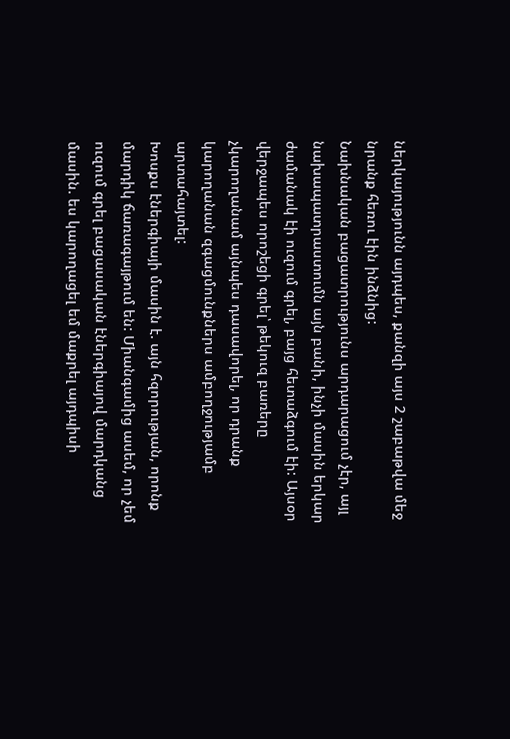ներկայությունն այդպես, քանզի այս 2 շաբաթվա մեջ նրանք հեռու էին ինձնից:
Նախնական բացատրությունս արդարացում չէր, այլ նախապատրաստումն այն բանի, ինչի մասին երկար ժամանակ էի ուզում գրել, բայց հետաձգում էի: Այսօր վերջապես որոշեցի գրել՝ թեկուզ բառերը չկարողանամ այնպես դասավորել, որ դրանք կարողանան զգացմունքներս ամբողջությամբ արտահայտել:
Խոսքս էներգիայի մասին է. այն հզորության, որոնք մարդիկ ճառագայթում են: Միանգամից ասեմ, որ չեմ ուզում գրել բացասական էներգիայով մարդկանց մասին. ես կարողացել եմ մաքրել այդպիսի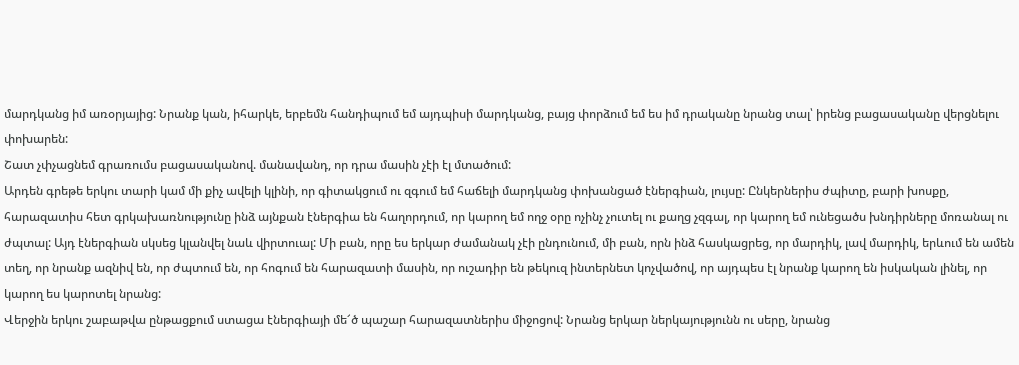մարդկանց իմ առօրյայից: Նրանք կան, իհարկե, երբեմն հանդիպում եմ այդպիսի մարդկանց, բայց փորձում եմ ես իմ դրականը նրանց տալ՝ իրենց բացասականը վերցնելու փոխարեն:
Շատ չփչացնեմ գրառումս բացասականով. մանավանդ, որ դրա մասին չէի էլ մտածում:
Արդեն գրեթե երկու տարի կամ մի քիչ ավելի կլինի, որ գիտակցում ու զգում եմ հաճելի մարդկանց փոխանցած էներգիան, լույսը: Ընկերներիս ժպիտը, բարի խոսքը, հարազատիս հետ գրկախառնությունը ինձ այնքան էներգիա են հաղորդում, որ կարող եմ ողջ օրը ոչինչ չուտել ու քաղց չզգալ, որ կարող եմ ունեցածս խնդիրները մոռանալ ու ժպտալ: Այդ էներգիան սկսեց կլանվել նաև վիրտուալ: Մի բան, որը ես երկար ժամանակ չէի ընդունում, մի բան, որն ինձ հասկացրեց, որ մարդիկ, լավ մարդիկ, երևում են ամեն տեղ, որ նրանք ազնիվ են, որ ժպտում են, որ հոգում են հարազատի մասին, որ ուշադիր են թեկուզ ինտերնետ կոչվածով, որ այդպես էլ նրանք կարող են իսկական լինել, որ կարող ես կարոտել նրանց:
Վերջին երկու շաբաթվա ընթացքում ստացա էներգիայի մե՜ծ պաշար հարազատներիս միջոցով: Նրանց երկար ներկայությունն ու սերը, նրանց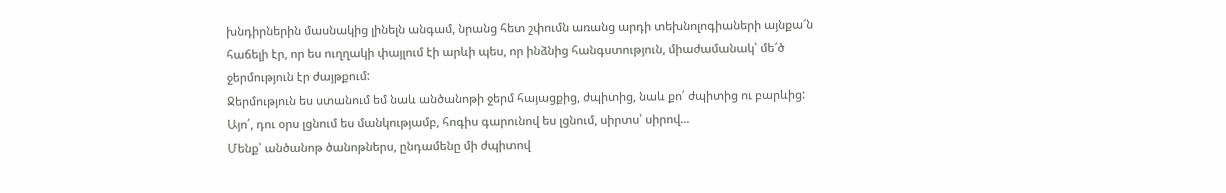խնդիրներին մասնակից լինելն անգամ, նրանց հետ շփումն առանց արդի տեխնոլոգիաների այնքա՜ն հաճելի էր, որ ես ուղղակի փայլում էի արևի պես, որ ինձնից հանգստություն, միաժամանակ՝ մե՜ծ ջերմություն էր ժայթքում:
Ջերմություն ես ստանում եմ նաև անծանոթի ջերմ հայացքից, ժպիտից, նաև քո՛ ժպիտից ու բարևից: Այո՛, դու օրս լցնում ես մանկությամբ, հոգիս գարունով ես լցնում, սիրտս՝ սիրով...
Մենք՝ անծանոթ ծանոթներս, ընդամենը մի ժպիտով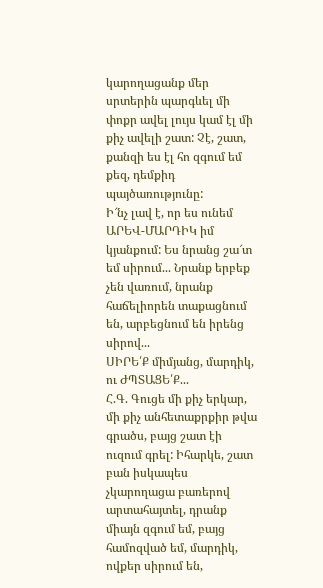կարողացանք մեր սրտերին պարգևել մի փոքր ավել լույս կամ էլ մի քիչ ավելի շատ: Չէ, շատ, քանզի ես էլ հո զգում եմ քեզ, դեմքիդ պայծառությունը:
Ի՜նչ լավ է, որ ես ունեմ ԱՐԵՎ-ՄԱՐԴԻԿ իմ կյանքում: Ես նրանց շա՜տ եմ սիրում... Նրանք երբեք չեն վառում, նրանք հաճելիորեն տաքացնում են, արբեցնում են իրենց սիրով...
ՍԻՐԵ՛Ք միմյանց, մարդիկ, ու ԺՊՏԱՑԵ՛Ք...
Հ.Գ. Գուցե մի քիչ երկար, մի քիչ անհետաքրքիր թվա գրածս, բայց շատ էի ուզում գրել: Իհարկե, շատ բան իսկապես չկարողացա բառերով արտահայտել, դրանք միայն զգում եմ, բայց համոզված եմ, մարդիկ, ովքեր սիրում են,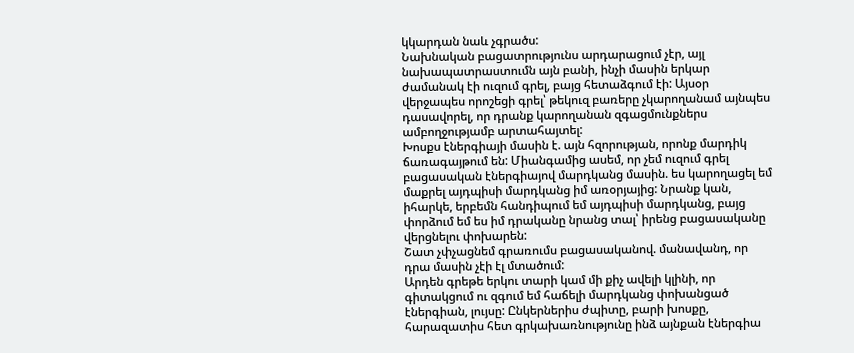կկարդան նաև չգրածս:
Նախնական բացատրությունս արդարացում չէր, այլ նախապատրաստումն այն բանի, ինչի մասին երկար ժամանակ էի ուզում գրել, բայց հետաձգում էի: Այսօր վերջապես որոշեցի գրել՝ թեկուզ բառերը չկարողանամ այնպես դասավորել, որ դրանք կարողանան զգացմունքներս ամբողջությամբ արտահայտել:
Խոսքս էներգիայի մասին է. այն հզորության, որոնք մարդիկ ճառագայթում են: Միանգամից ասեմ, որ չեմ ուզում գրել բացասական էներգիայով մարդկանց մասին. ես կարողացել եմ մաքրել այդպիսի մարդկանց իմ առօրյայից: Նրանք կան, իհարկե, երբեմն հանդիպում եմ այդպիսի մարդկանց, բայց փորձում եմ ես իմ դրականը նրանց տալ՝ իրենց բացասականը վերցնելու փոխարեն:
Շատ չփչացնեմ գրառումս բացասականով. մանավանդ, որ դրա մասին չէի էլ մտածում:
Արդեն գրեթե երկու տարի կամ մի քիչ ավելի կլինի, որ գիտակցում ու զգում եմ հաճելի մարդկանց փոխանցած էներգիան, լույսը: Ընկերներիս ժպիտը, բարի խոսքը, հարազատիս հետ գրկախառնությունը ինձ այնքան էներգիա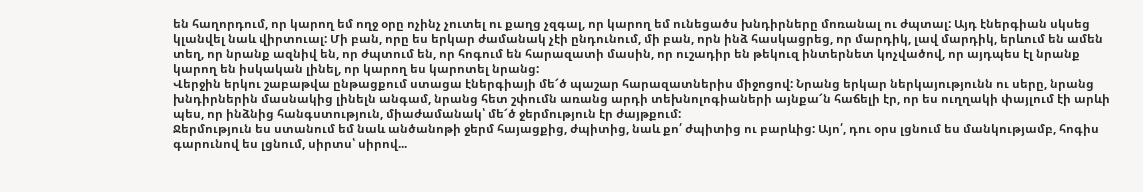են հաղորդում, որ կարող եմ ողջ օրը ոչինչ չուտել ու քաղց չզգալ, որ կարող եմ ունեցածս խնդիրները մոռանալ ու ժպտալ: Այդ էներգիան սկսեց կլանվել նաև վիրտուալ: Մի բան, որը ես երկար ժամանակ չէի ընդունում, մի բան, որն ինձ հասկացրեց, որ մարդիկ, լավ մարդիկ, երևում են ամեն տեղ, որ նրանք ազնիվ են, որ ժպտում են, որ հոգում են հարազատի մասին, որ ուշադիր են թեկուզ ինտերնետ կոչվածով, որ այդպես էլ նրանք կարող են իսկական լինել, որ կարող ես կարոտել նրանց:
Վերջին երկու շաբաթվա ընթացքում ստացա էներգիայի մե՜ծ պաշար հարազատներիս միջոցով: Նրանց երկար ներկայությունն ու սերը, նրանց խնդիրներին մասնակից լինելն անգամ, նրանց հետ շփումն առանց արդի տեխնոլոգիաների այնքա՜ն հաճելի էր, որ ես ուղղակի փայլում էի արևի պես, որ ինձնից հանգստություն, միաժամանակ՝ մե՜ծ ջերմություն էր ժայթքում:
Ջերմություն ես ստանում եմ նաև անծանոթի ջերմ հայացքից, ժպիտից, նաև քո՛ ժպիտից ու բարևից: Այո՛, դու օրս լցնում ես մանկությամբ, հոգիս գարունով ես լցնում, սիրտս՝ սիրով...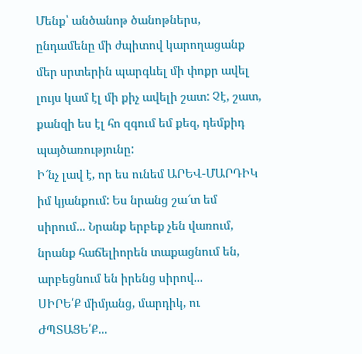Մենք՝ անծանոթ ծանոթներս, ընդամենը մի ժպիտով կարողացանք մեր սրտերին պարգևել մի փոքր ավել լույս կամ էլ մի քիչ ավելի շատ: Չէ, շատ, քանզի ես էլ հո զգում եմ քեզ, դեմքիդ պայծառությունը:
Ի՜նչ լավ է, որ ես ունեմ ԱՐԵՎ-ՄԱՐԴԻԿ իմ կյանքում: Ես նրանց շա՜տ եմ սիրում... Նրանք երբեք չեն վառում, նրանք հաճելիորեն տաքացնում են, արբեցնում են իրենց սիրով...
ՍԻՐԵ՛Ք միմյանց, մարդիկ, ու ԺՊՏԱՑԵ՛Ք...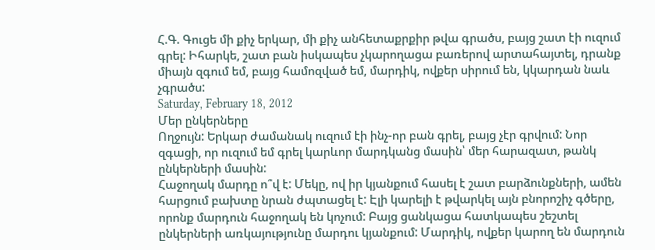Հ.Գ. Գուցե մի քիչ երկար, մի քիչ անհետաքրքիր թվա գրածս, բայց շատ էի ուզում գրել: Իհարկե, շատ բան իսկապես չկարողացա բառերով արտահայտել, դրանք միայն զգում եմ, բայց համոզված եմ, մարդիկ, ովքեր սիրում են, կկարդան նաև չգրածս:
Saturday, February 18, 2012
Մեր ընկերները
Ողջույն: Երկար ժամանակ ուզում էի ինչ-որ բան գրել, բայց չէր գրվում: Նոր զգացի, որ ուզում եմ գրել կարևոր մարդկանց մասին՝ մեր հարազատ, թանկ ընկերների մասին:
Հաջողակ մարդը ո՞վ է: Մեկը, ով իր կյանքում հասել է շատ բարձունքների, ամեն հարցում բախտը նրան ժպտացել է: Էլի կարելի է թվարկել այն բնորոշիչ գծերը, որոնք մարդուն հաջողակ են կոչում: Բայց ցանկացա հատկապես շեշտել ընկերների առկայությունը մարդու կյանքում: Մարդիկ, ովքեր կարող են մարդուն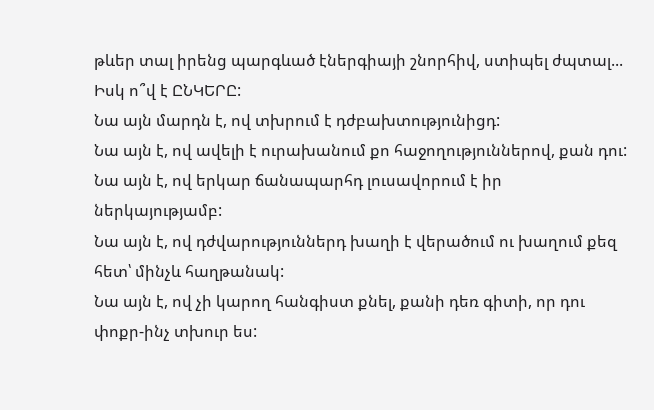թևեր տալ իրենց պարգևած էներգիայի շնորհիվ, ստիպել ժպտալ... Իսկ ո՞վ է ԸՆԿԵՐԸ:
Նա այն մարդն է, ով տխրում է դժբախտությունիցդ:
Նա այն է, ով ավելի է ուրախանում քո հաջողություններով, քան դու:
Նա այն է, ով երկար ճանապարհդ լուսավորում է իր ներկայությամբ:
Նա այն է, ով դժվարություններդ խաղի է վերածում ու խաղում քեզ հետ՝ մինչև հաղթանակ:
Նա այն է, ով չի կարող հանգիստ քնել, քանի դեռ գիտի, որ դու փոքր-ինչ տխուր ես: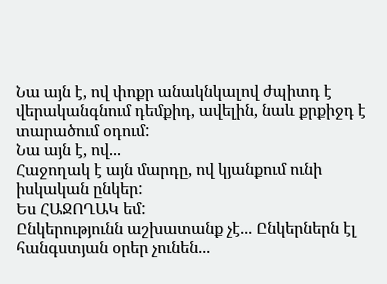Նա այն է, ով փոքր անակնկալով ժպիտդ է վերականգնում դեմքիդ, ավելին, նաև քրքիջդ է տարածում օդում:
Նա այն է, ով...
Հաջողակ է այն մարդը, ով կյանքում ունի իսկական ընկեր:
Ես ՀԱՋՈՂԱԿ եմ:
Ընկերությունն աշխատանք չէ... Ընկերներն էլ հանգստյան օրեր չունեն...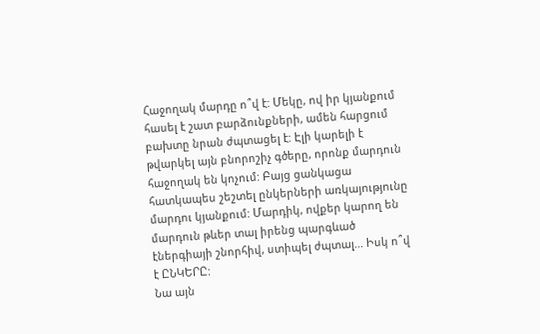Հաջողակ մարդը ո՞վ է: Մեկը, ով իր կյանքում հասել է շատ բարձունքների, ամեն հարցում բախտը նրան ժպտացել է: Էլի կարելի է թվարկել այն բնորոշիչ գծերը, որոնք մարդուն հաջողակ են կոչում: Բայց ցանկացա հատկապես շեշտել ընկերների առկայությունը մարդու կյանքում: Մարդիկ, ովքեր կարող են մարդուն թևեր տալ իրենց պարգևած էներգիայի շնորհիվ, ստիպել ժպտալ... Իսկ ո՞վ է ԸՆԿԵՐԸ:
Նա այն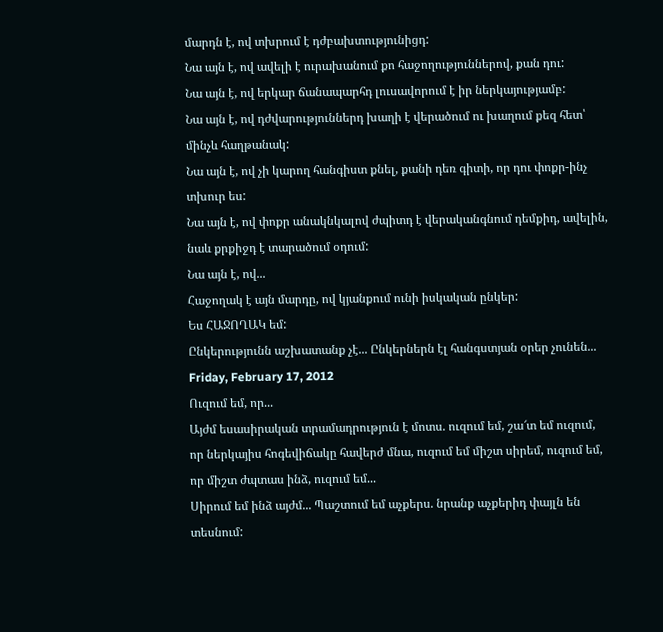մարդն է, ով տխրում է դժբախտությունիցդ:
Նա այն է, ով ավելի է ուրախանում քո հաջողություններով, քան դու:
Նա այն է, ով երկար ճանապարհդ լուսավորում է իր ներկայությամբ:
Նա այն է, ով դժվարություններդ խաղի է վերածում ու խաղում քեզ հետ՝ մինչև հաղթանակ:
Նա այն է, ով չի կարող հանգիստ քնել, քանի դեռ գիտի, որ դու փոքր-ինչ տխուր ես:
Նա այն է, ով փոքր անակնկալով ժպիտդ է վերականգնում դեմքիդ, ավելին, նաև քրքիջդ է տարածում օդում:
Նա այն է, ով...
Հաջողակ է այն մարդը, ով կյանքում ունի իսկական ընկեր:
Ես ՀԱՋՈՂԱԿ եմ:
Ընկերությունն աշխատանք չէ... Ընկերներն էլ հանգստյան օրեր չունեն...
Friday, February 17, 2012
Ուզում եմ, որ...
Այժմ եսասիրական տրամադրություն է մոտս. ուզում եմ, շա՜տ եմ ուզում, որ ներկայիս հոգեվիճակը հավերժ մնա, ուզում եմ միշտ սիրեմ, ուզում եմ, որ միշտ ժպտաս ինձ, ուզում եմ...
Սիրում եմ ինձ այժմ... Պաշտում եմ աչքերս. նրանք աչքերիդ փայլն են տեսնում: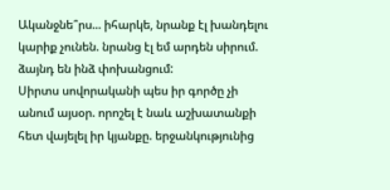Ականջնե՞րս... իհարկե, նրանք էլ խանդելու կարիք չունեն. նրանց էլ եմ արդեն սիրում. ձայնդ են ինձ փոխանցում:
Սիրտս սովորականի պես իր գործը չի անում այսօր. որոշել է նաև աշխատանքի հետ վայելել իր կյանքը. երջանկությունից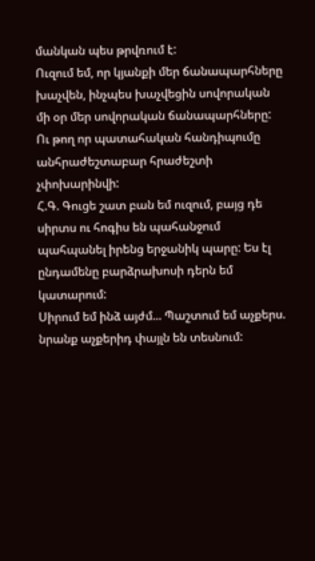մանկան պես թրվռում է:
Ուզում եմ, որ կյանքի մեր ճանապարհները խաչվեն, ինչպես խաչվեցին սովորական մի օր մեր սովորական ճանապարհները: Ու թող որ պատահական հանդիպումը անհրաժեշտաբար հրաժեշտի չփոխարինվի:
Հ.Գ. Գուցե շատ բան եմ ուզում, բայց դե սիրտս ու հոգիս են պահանջում պահպանել իրենց երջանիկ պարը: Ես էլ ընդամենը բարձրախոսի դերն եմ կատարում:
Սիրում եմ ինձ այժմ... Պաշտում եմ աչքերս. նրանք աչքերիդ փայլն են տեսնում: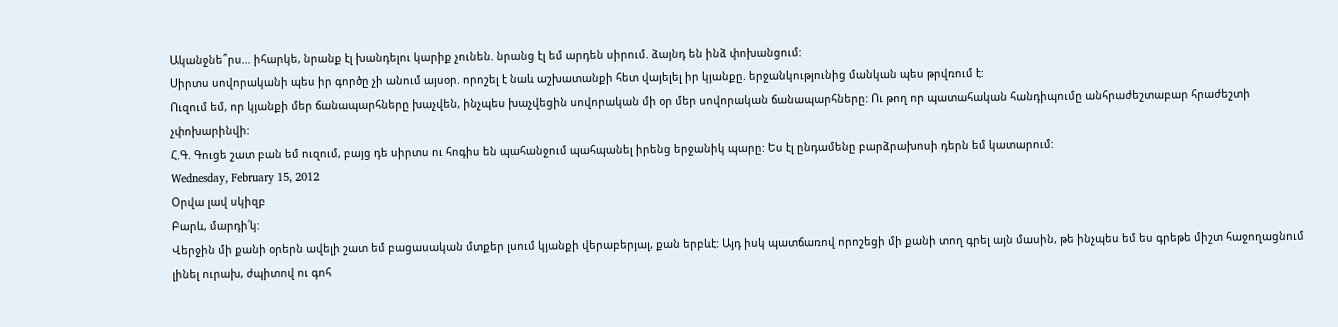Ականջնե՞րս... իհարկե, նրանք էլ խանդելու կարիք չունեն. նրանց էլ եմ արդեն սիրում. ձայնդ են ինձ փոխանցում:
Սիրտս սովորականի պես իր գործը չի անում այսօր. որոշել է նաև աշխատանքի հետ վայելել իր կյանքը. երջանկությունից մանկան պես թրվռում է:
Ուզում եմ, որ կյանքի մեր ճանապարհները խաչվեն, ինչպես խաչվեցին սովորական մի օր մեր սովորական ճանապարհները: Ու թող որ պատահական հանդիպումը անհրաժեշտաբար հրաժեշտի չփոխարինվի:
Հ.Գ. Գուցե շատ բան եմ ուզում, բայց դե սիրտս ու հոգիս են պահանջում պահպանել իրենց երջանիկ պարը: Ես էլ ընդամենը բարձրախոսի դերն եմ կատարում:
Wednesday, February 15, 2012
Օրվա լավ սկիզբ
Բարև, մարդի՛կ:
Վերջին մի քանի օրերն ավելի շատ եմ բացասական մտքեր լսում կյանքի վերաբերյալ, քան երբևէ: Այդ իսկ պատճառով որոշեցի մի քանի տող գրել այն մասին, թե ինչպես եմ ես գրեթե միշտ հաջողացնում լինել ուրախ, ժպիտով ու գոհ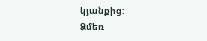կյանքից:
Ձմեռ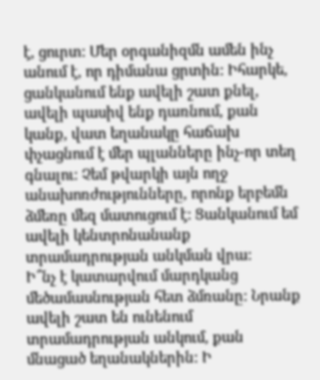է, ցուրտ: Մեր օրգանիզմն ամեն ինչ անում է, որ դիմանա ցրտին: Իհարկե, ցանկանում ենք ավելի շատ քնել, ավելի պասիվ ենք դառնում, քան կանք, վատ եղանակը հաճախ փչացնում է մեր պլանները ինչ-որ տեղ գնալու: Չեմ թվարկի այն ողջ անախոռժությունները, որոնք երբեմն ձմեռը մեզ մատուցում է: Ցանկանում եմ ավելի կենտրոնանանք տրամադրության անկման վրա:
Ի՞նչ է կատարվում մարդկանց մեծամասնության հետ ձմռանը: Նրանք ավելի շատ են ունենում տրամադրության անկում, քան մնացած եղանակներին: Ի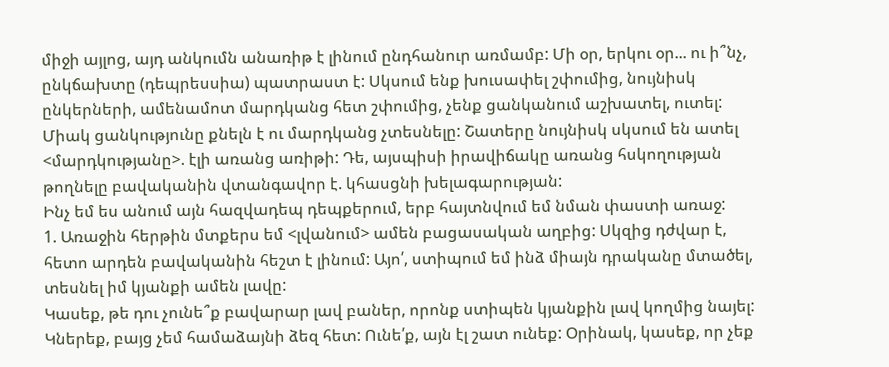միջի այլոց, այդ անկումն անառիթ է լինում ընդհանուր առմամբ: Մի օր, երկու օր... ու ի՞նչ, ընկճախտը (դեպրեսսիա) պատրաստ է: Սկսում ենք խուսափել շփումից, նույնիսկ ընկերների, ամենամոտ մարդկանց հետ շփումից, չենք ցանկանում աշխատել, ուտել: Միակ ցանկությունը քնելն է ու մարդկանց չտեսնելը: Շատերը նույնիսկ սկսում են ատել <մարդկությանը>. էլի առանց առիթի: Դե, այսպիսի իրավիճակը առանց հսկողության թողնելը բավականին վտանգավոր է. կհասցնի խելագարության:
Ինչ եմ ես անում այն հազվադեպ դեպքերում, երբ հայտնվում եմ նման փաստի առաջ:
1. Առաջին հերթին մտքերս եմ <լվանում> ամեն բացասական աղբից: Սկզից դժվար է, հետո արդեն բավականին հեշտ է լինում: Այո՛, ստիպում եմ ինձ միայն դրականը մտածել, տեսնել իմ կյանքի ամեն լավը:
Կասեք, թե դու չունե՞ք բավարար լավ բաներ, որոնք ստիպեն կյանքին լավ կողմից նայել: Կներեք, բայց չեմ համաձայնի ձեզ հետ: Ունե՛ք, այն էլ շատ ունեք: Օրինակ, կասեք, որ չեք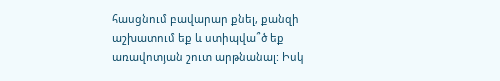հասցնում բավարար քնել, քանզի աշխատում եք և ստիպվա՞ծ եք առավոտյան շուտ արթնանալ: Իսկ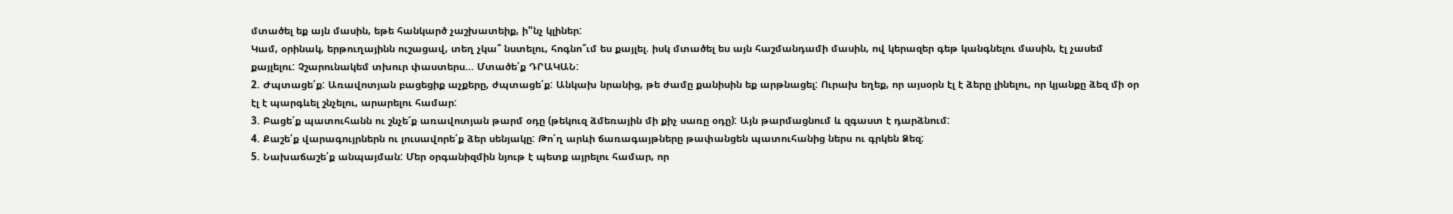մտածել եք այն մասին, եթե հանկարծ չաշխատեիք, ի"նչ կլիներ:
Կամ, օրինակ, երթուղայինն ուշացավ, տեղ չկա՞ նստելու, հոգնո՞ւմ ես քայլել. իսկ մտածել ես այն հաշմանդամի մասին, ով կերազեր գեթ կանգնելու մասին, էլ չասեմ քայլելու: Չշարունակեմ տխուր փաստերս... Մտածե՛ք ԴՐԱԿԱՆ:
2. Ժպտացե՛ք: Առավոտյան բացեցիք աչքերը, ժպտացե՛ք: Անկախ նրանից, թե ժամը քանիսին եք արթնացել: Ուրախ եղեք, որ այսօրն էլ է ձերը լինելու, որ կյանքը ձեզ մի օր էլ է պարգևել շնչելու, արարելու համար:
3. Բացե՛ք պատուհանն ու շնչե՜ք առավոտյան թարմ օդը (թեկուզ ձմեռային մի քիչ սառը օդը): Այն թարմացնում և զգաստ է դարձնում:
4. Քաշե՛ք վարագույրներն ու լուսավորե՛ք ձեր սենյակը: Թո՛ղ արևի ճառագայթները թափանցեն պատուհանից ներս ու գրկեն Ձեզ:
5. Նախաճաշե՛ք անպայման: Մեր օրգանիզմին նյութ է պետք այրելու համար, որ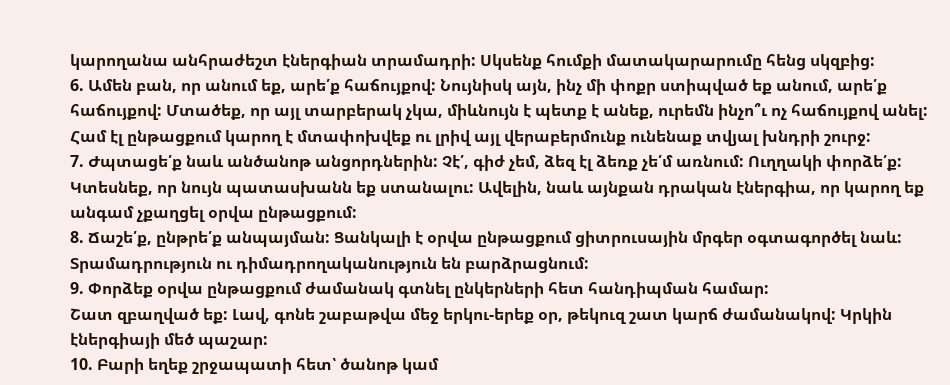կարողանա անհրաժեշտ էներգիան տրամադրի: Սկսենք հումքի մատակարարումը հենց սկզբից:
6. Ամեն բան, որ անում եք, արե՛ք հաճույքով: Նույնիսկ այն, ինչ մի փոքր ստիպված եք անում, արե՛ք հաճույքով: Մտածեք, որ այլ տարբերակ չկա, միևնույն է պետք է անեք, ուրեմն ինչո՞ւ ոչ հաճույքով անել: Համ էլ ընթացքում կարող է մտափոխվեք ու լրիվ այլ վերաբերմունք ունենաք տվյալ խնդրի շուրջ:
7. Ժպտացե՛ք նաև անծանոթ անցորդներին: Չէ՛, գիժ չեմ, ձեզ էլ ձեռք չե՛մ առնում: Ուղղակի փորձե՛ք: Կտեսնեք, որ նույն պատասխանն եք ստանալու: Ավելին, նաև այնքան դրական էներգիա, որ կարող եք անգամ չքաղցել օրվա ընթացքում:
8. Ճաշե՛ք, ընթրե՛ք անպայման: Ցանկալի է օրվա ընթացքում ցիտրուսային մրգեր օգտագործել նաև: Տրամադրություն ու դիմադրողականություն են բարձրացնում:
9. Փորձեք օրվա ընթացքում ժամանակ գտնել ընկերների հետ հանդիպման համար:
Շատ զբաղված եք: Լավ, գոնե շաբաթվա մեջ երկու-երեք օր, թեկուզ շատ կարճ ժամանակով: Կրկին էներգիայի մեծ պաշար:
10. Բարի եղեք շրջապատի հետ՝ ծանոթ կամ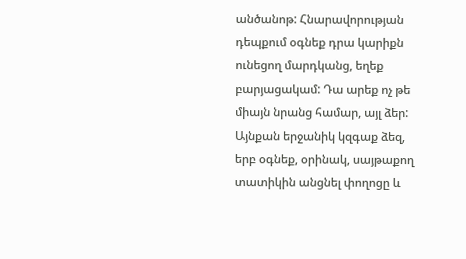անծանոթ: Հնարավորության դեպքում օգնեք դրա կարիքն ունեցող մարդկանց, եղեք բարյացակամ: Դա արեք ոչ թե միայն նրանց համար, այլ ձեր: Այնքան երջանիկ կզգաք ձեզ, երբ օգնեք, օրինակ, սայթաքող տատիկին անցնել փողոցը և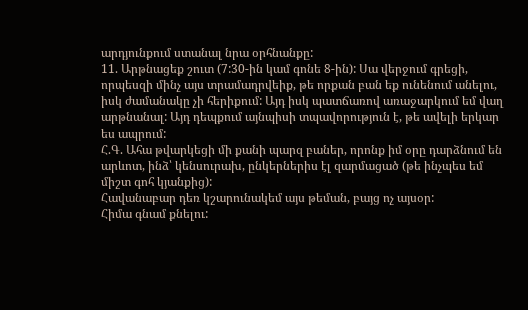արդյունքում ստանալ նրա օրհնանքը:
11. Արթնացեք շուտ (7:30-ին կամ գոնե 8-ին): Սա վերջում գրեցի, որպեսզի մինչ այս տրամադրվեիք, թե որքան բան եք ունենում անելու, իսկ ժամանակը չի հերիքում: Այդ իսկ պատճառով առաջարկում եմ վաղ արթնանալ: Այդ դեպքում այնպիսի տպավորություն է, թե ավելի երկար ես ապրում:
Հ.Գ. Ահա թվարկեցի մի քանի պարզ բաներ, որոնք իմ օրը դարձնում են արևոտ, ինձ՝ կենսուրախ, ընկերներիս էլ զարմացած (թե ինչպես եմ միշտ գոհ կյանքից):
Հավանաբար դեռ կշարունակեմ այս թեման, բայց ոչ այսօր:
Հիմա գնամ քնելու: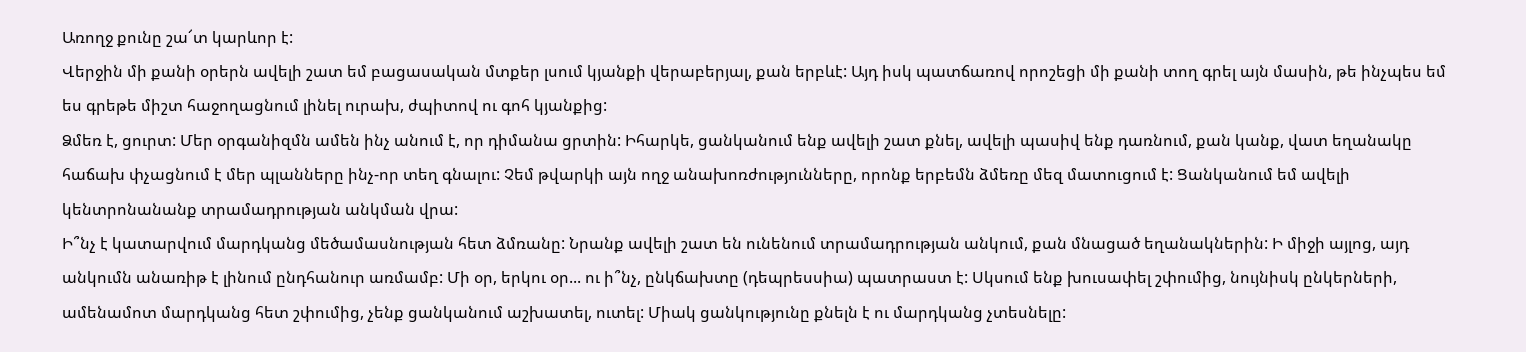Առողջ քունը շա՜տ կարևոր է:
Վերջին մի քանի օրերն ավելի շատ եմ բացասական մտքեր լսում կյանքի վերաբերյալ, քան երբևէ: Այդ իսկ պատճառով որոշեցի մի քանի տող գրել այն մասին, թե ինչպես եմ ես գրեթե միշտ հաջողացնում լինել ուրախ, ժպիտով ու գոհ կյանքից:
Ձմեռ է, ցուրտ: Մեր օրգանիզմն ամեն ինչ անում է, որ դիմանա ցրտին: Իհարկե, ցանկանում ենք ավելի շատ քնել, ավելի պասիվ ենք դառնում, քան կանք, վատ եղանակը հաճախ փչացնում է մեր պլանները ինչ-որ տեղ գնալու: Չեմ թվարկի այն ողջ անախոռժությունները, որոնք երբեմն ձմեռը մեզ մատուցում է: Ցանկանում եմ ավելի կենտրոնանանք տրամադրության անկման վրա:
Ի՞նչ է կատարվում մարդկանց մեծամասնության հետ ձմռանը: Նրանք ավելի շատ են ունենում տրամադրության անկում, քան մնացած եղանակներին: Ի միջի այլոց, այդ անկումն անառիթ է լինում ընդհանուր առմամբ: Մի օր, երկու օր... ու ի՞նչ, ընկճախտը (դեպրեսսիա) պատրաստ է: Սկսում ենք խուսափել շփումից, նույնիսկ ընկերների, ամենամոտ մարդկանց հետ շփումից, չենք ցանկանում աշխատել, ուտել: Միակ ցանկությունը քնելն է ու մարդկանց չտեսնելը: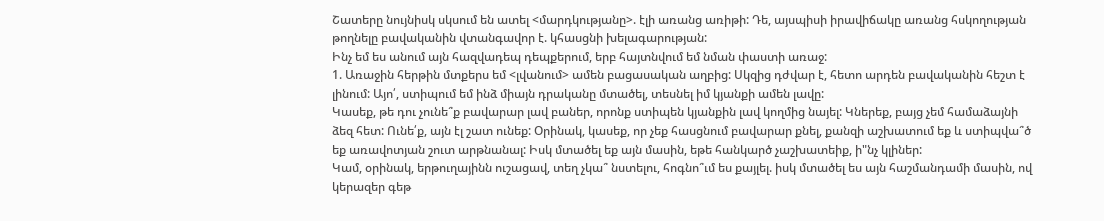Շատերը նույնիսկ սկսում են ատել <մարդկությանը>. էլի առանց առիթի: Դե, այսպիսի իրավիճակը առանց հսկողության թողնելը բավականին վտանգավոր է. կհասցնի խելագարության:
Ինչ եմ ես անում այն հազվադեպ դեպքերում, երբ հայտնվում եմ նման փաստի առաջ:
1. Առաջին հերթին մտքերս եմ <լվանում> ամեն բացասական աղբից: Սկզից դժվար է, հետո արդեն բավականին հեշտ է լինում: Այո՛, ստիպում եմ ինձ միայն դրականը մտածել, տեսնել իմ կյանքի ամեն լավը:
Կասեք, թե դու չունե՞ք բավարար լավ բաներ, որոնք ստիպեն կյանքին լավ կողմից նայել: Կներեք, բայց չեմ համաձայնի ձեզ հետ: Ունե՛ք, այն էլ շատ ունեք: Օրինակ, կասեք, որ չեք հասցնում բավարար քնել, քանզի աշխատում եք և ստիպվա՞ծ եք առավոտյան շուտ արթնանալ: Իսկ մտածել եք այն մասին, եթե հանկարծ չաշխատեիք, ի"նչ կլիներ:
Կամ, օրինակ, երթուղայինն ուշացավ, տեղ չկա՞ նստելու, հոգնո՞ւմ ես քայլել. իսկ մտածել ես այն հաշմանդամի մասին, ով կերազեր գեթ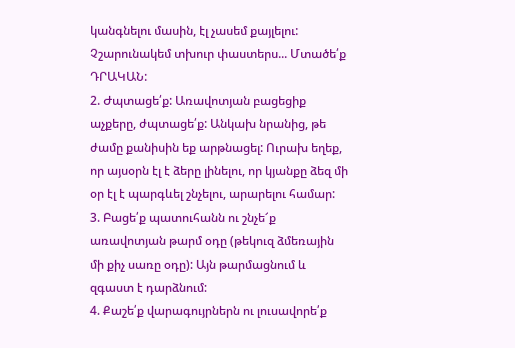կանգնելու մասին, էլ չասեմ քայլելու: Չշարունակեմ տխուր փաստերս... Մտածե՛ք ԴՐԱԿԱՆ:
2. Ժպտացե՛ք: Առավոտյան բացեցիք աչքերը, ժպտացե՛ք: Անկախ նրանից, թե ժամը քանիսին եք արթնացել: Ուրախ եղեք, որ այսօրն էլ է ձերը լինելու, որ կյանքը ձեզ մի օր էլ է պարգևել շնչելու, արարելու համար:
3. Բացե՛ք պատուհանն ու շնչե՜ք առավոտյան թարմ օդը (թեկուզ ձմեռային մի քիչ սառը օդը): Այն թարմացնում և զգաստ է դարձնում:
4. Քաշե՛ք վարագույրներն ու լուսավորե՛ք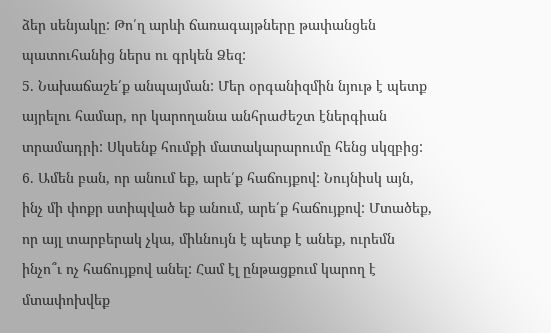ձեր սենյակը: Թո՛ղ արևի ճառագայթները թափանցեն պատուհանից ներս ու գրկեն Ձեզ:
5. Նախաճաշե՛ք անպայման: Մեր օրգանիզմին նյութ է պետք այրելու համար, որ կարողանա անհրաժեշտ էներգիան տրամադրի: Սկսենք հումքի մատակարարումը հենց սկզբից:
6. Ամեն բան, որ անում եք, արե՛ք հաճույքով: Նույնիսկ այն, ինչ մի փոքր ստիպված եք անում, արե՛ք հաճույքով: Մտածեք, որ այլ տարբերակ չկա, միևնույն է պետք է անեք, ուրեմն ինչո՞ւ ոչ հաճույքով անել: Համ էլ ընթացքում կարող է մտափոխվեք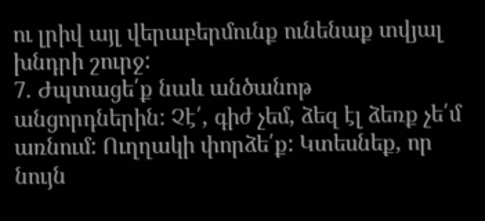ու լրիվ այլ վերաբերմունք ունենաք տվյալ խնդրի շուրջ:
7. Ժպտացե՛ք նաև անծանոթ անցորդներին: Չէ՛, գիժ չեմ, ձեզ էլ ձեռք չե՛մ առնում: Ուղղակի փորձե՛ք: Կտեսնեք, որ նույն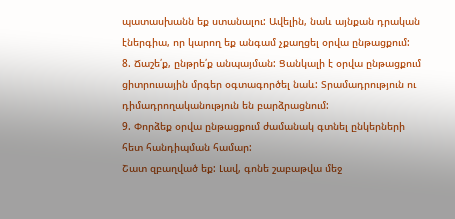պատասխանն եք ստանալու: Ավելին, նաև այնքան դրական էներգիա, որ կարող եք անգամ չքաղցել օրվա ընթացքում:
8. Ճաշե՛ք, ընթրե՛ք անպայման: Ցանկալի է օրվա ընթացքում ցիտրուսային մրգեր օգտագործել նաև: Տրամադրություն ու դիմադրողականություն են բարձրացնում:
9. Փորձեք օրվա ընթացքում ժամանակ գտնել ընկերների հետ հանդիպման համար:
Շատ զբաղված եք: Լավ, գոնե շաբաթվա մեջ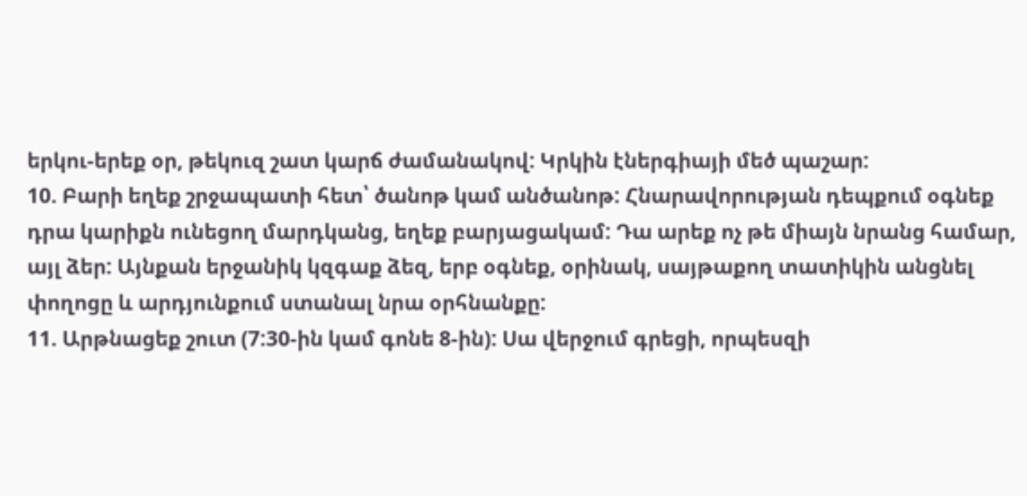երկու-երեք օր, թեկուզ շատ կարճ ժամանակով: Կրկին էներգիայի մեծ պաշար:
10. Բարի եղեք շրջապատի հետ՝ ծանոթ կամ անծանոթ: Հնարավորության դեպքում օգնեք դրա կարիքն ունեցող մարդկանց, եղեք բարյացակամ: Դա արեք ոչ թե միայն նրանց համար, այլ ձեր: Այնքան երջանիկ կզգաք ձեզ, երբ օգնեք, օրինակ, սայթաքող տատիկին անցնել փողոցը և արդյունքում ստանալ նրա օրհնանքը:
11. Արթնացեք շուտ (7:30-ին կամ գոնե 8-ին): Սա վերջում գրեցի, որպեսզի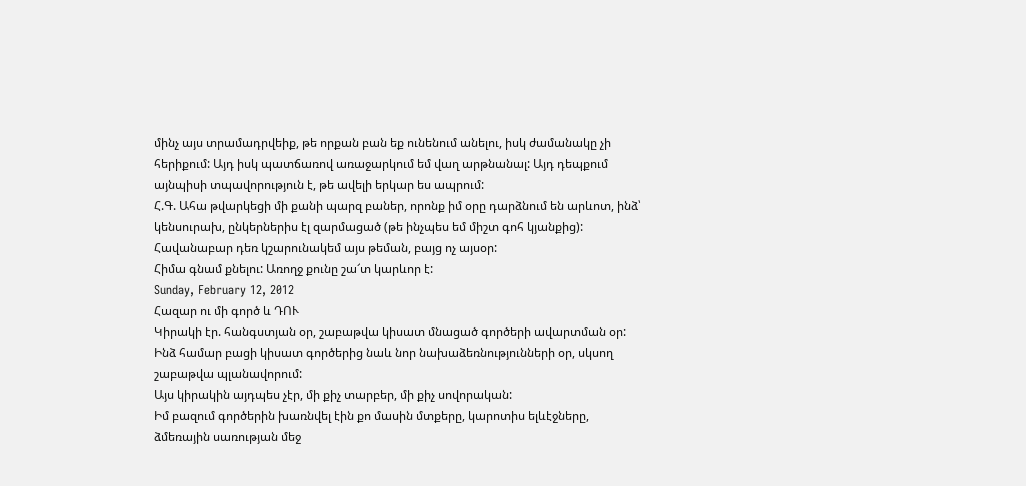մինչ այս տրամադրվեիք, թե որքան բան եք ունենում անելու, իսկ ժամանակը չի հերիքում: Այդ իսկ պատճառով առաջարկում եմ վաղ արթնանալ: Այդ դեպքում այնպիսի տպավորություն է, թե ավելի երկար ես ապրում:
Հ.Գ. Ահա թվարկեցի մի քանի պարզ բաներ, որոնք իմ օրը դարձնում են արևոտ, ինձ՝ կենսուրախ, ընկերներիս էլ զարմացած (թե ինչպես եմ միշտ գոհ կյանքից):
Հավանաբար դեռ կշարունակեմ այս թեման, բայց ոչ այսօր:
Հիմա գնամ քնելու: Առողջ քունը շա՜տ կարևոր է:
Sunday, February 12, 2012
Հազար ու մի գործ և ԴՈՒ
Կիրակի էր. հանգստյան օր, շաբաթվա կիսատ մնացած գործերի ավարտման օր:
Ինձ համար բացի կիսատ գործերից նաև նոր նախաձեռնությունների օր, սկսող շաբաթվա պլանավորում:
Այս կիրակին այդպես չէր, մի քիչ տարբեր, մի քիչ սովորական:
Իմ բազում գործերին խառնվել էին քո մասին մտքերը, կարոտիս ելևէջները, ձմեռային սառության մեջ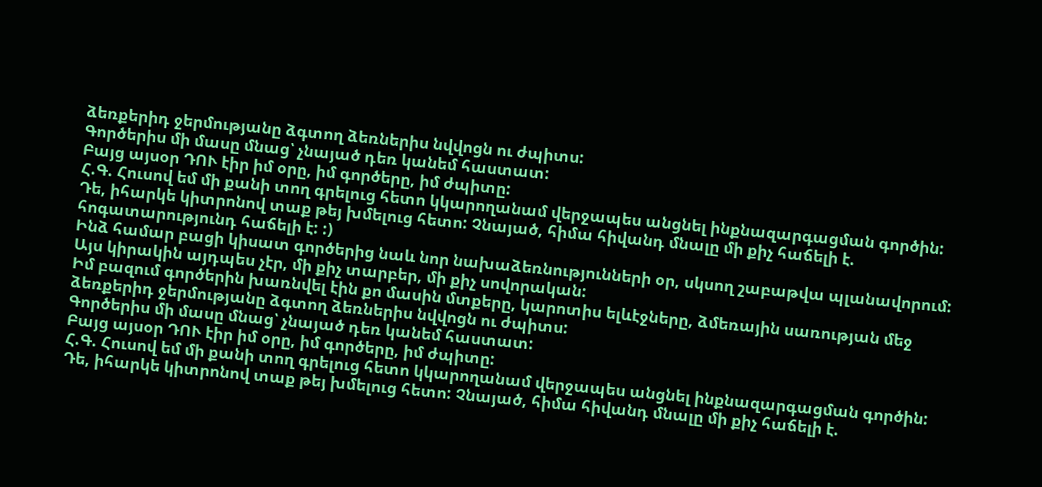ձեռքերիդ ջերմությանը ձգտող ձեռներիս նվվոցն ու ժպիտս:
Գործերիս մի մասը մնաց՝ չնայած դեռ կանեմ հաստատ:
Բայց այսօր ԴՈՒ էիր իմ օրը, իմ գործերը, իմ ժպիտը:
Հ.Գ. Հուսով եմ մի քանի տող գրելուց հետո կկարողանամ վերջապես անցնել ինքնազարգացման գործին:
Դե, իհարկե կիտրոնով տաք թեյ խմելուց հետո: Չնայած, հիմա հիվանդ մնալը մի քիչ հաճելի է. հոգատարությունդ հաճելի է: :)
Ինձ համար բացի կիսատ գործերից նաև նոր նախաձեռնությունների օր, սկսող շաբաթվա պլանավորում:
Այս կիրակին այդպես չէր, մի քիչ տարբեր, մի քիչ սովորական:
Իմ բազում գործերին խառնվել էին քո մասին մտքերը, կարոտիս ելևէջները, ձմեռային սառության մեջ ձեռքերիդ ջերմությանը ձգտող ձեռներիս նվվոցն ու ժպիտս:
Գործերիս մի մասը մնաց՝ չնայած դեռ կանեմ հաստատ:
Բայց այսօր ԴՈՒ էիր իմ օրը, իմ գործերը, իմ ժպիտը:
Հ.Գ. Հուսով եմ մի քանի տող գրելուց հետո կկարողանամ վերջապես անցնել ինքնազարգացման գործին:
Դե, իհարկե կիտրոնով տաք թեյ խմելուց հետո: Չնայած, հիմա հիվանդ մնալը մի քիչ հաճելի է.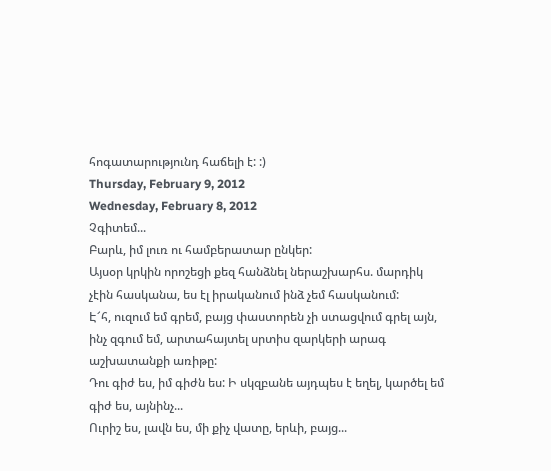հոգատարությունդ հաճելի է: :)
Thursday, February 9, 2012
Wednesday, February 8, 2012
Չգիտեմ...
Բարև, իմ լուռ ու համբերատար ընկեր:
Այսօր կրկին որոշեցի քեզ հանձնել ներաշխարհս. մարդիկ չէին հասկանա, ես էլ իրականում ինձ չեմ հասկանում:
Է՜հ, ուզում եմ գրեմ, բայց փաստորեն չի ստացվում գրել այն, ինչ զգում եմ, արտահայտել սրտիս զարկերի արագ աշխատանքի առիթը:
Դու գիժ ես, իմ գիժն ես: Ի սկզբանե այդպես է եղել, կարծել եմ գիժ ես, այնինչ...
Ուրիշ ես, լավն ես, մի քիչ վատը, երևի, բայց...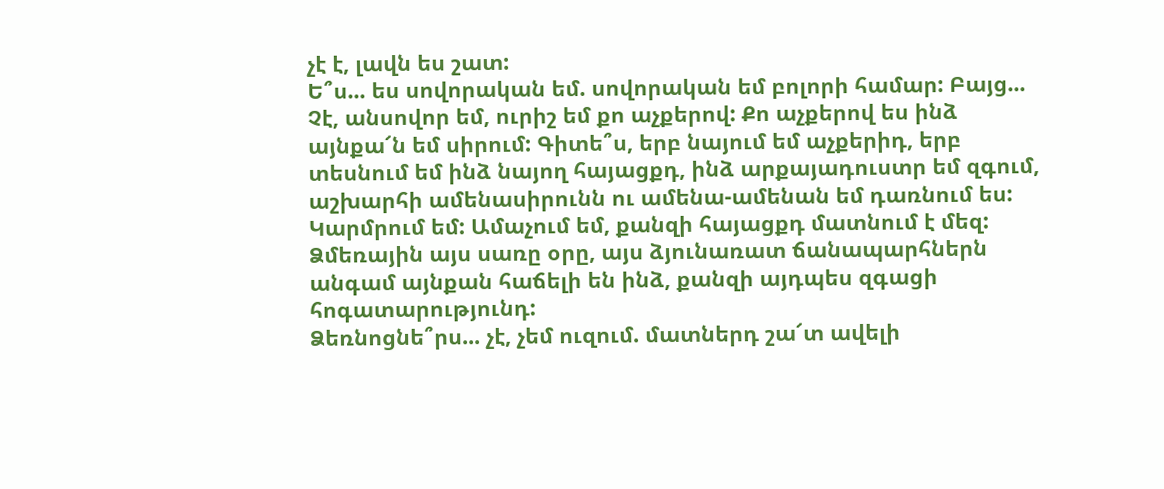չէ է, լավն ես շատ:
Ե՞ս... ես սովորական եմ. սովորական եմ բոլորի համար: Բայց...
Չէ, անսովոր եմ, ուրիշ եմ քո աչքերով: Քո աչքերով ես ինձ այնքա՜ն եմ սիրում: Գիտե՞ս, երբ նայում եմ աչքերիդ, երբ տեսնում եմ ինձ նայող հայացքդ, ինձ արքայադուստր եմ զգում, աշխարհի ամենասիրունն ու ամենա-ամենան եմ դառնում ես:
Կարմրում եմ: Ամաչում եմ, քանզի հայացքդ մատնում է մեզ:
Ձմեռային այս սառը օրը, այս ձյունառատ ճանապարհներն անգամ այնքան հաճելի են ինձ, քանզի այդպես զգացի հոգատարությունդ:
Ձեռնոցնե՞րս... չէ, չեմ ուզում. մատներդ շա՜տ ավելի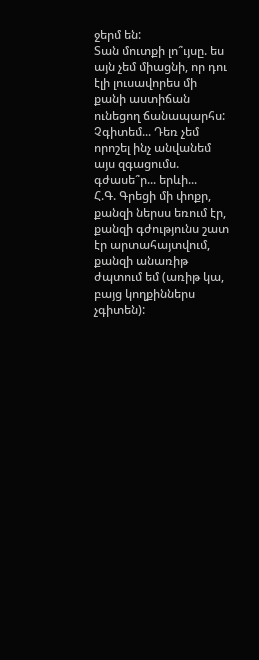ջերմ են:
Տան մուտքի լո՞ւյսը. ես այն չեմ միացնի, որ դու էլի լուսավորես մի քանի աստիճան ունեցող ճանապարհս:
Չգիտեմ... Դեռ չեմ որոշել ինչ անվանեմ այս զգացումս. գժասե՞ր... երևի...
Հ.Գ. Գրեցի մի փոքր, քանզի ներսս եռում էր, քանզի գժությունս շատ էր արտահայտվում, քանզի անառիթ ժպտում եմ (առիթ կա, բայց կողքիններս չգիտեն):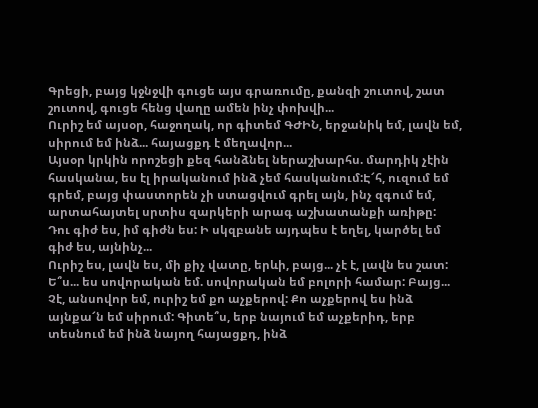Գրեցի, բայց կջնջվի գուցե այս գրառումը, քանզի շուտով, շատ շուտով, գուցե հենց վաղը ամեն ինչ փոխվի...
Ուրիշ եմ այսօր, հաջողակ, որ գիտեմ ԳԺԻՆ, երջանիկ եմ, լավն եմ, սիրում եմ ինձ... հայացքդ է մեղավոր...
Այսօր կրկին որոշեցի քեզ հանձնել ներաշխարհս. մարդիկ չէին հասկանա, ես էլ իրականում ինձ չեմ հասկանում:Է՜հ, ուզում եմ գրեմ, բայց փաստորեն չի ստացվում գրել այն, ինչ զգում եմ, արտահայտել սրտիս զարկերի արագ աշխատանքի առիթը:
Դու գիժ ես, իմ գիժն ես: Ի սկզբանե այդպես է եղել, կարծել եմ գիժ ես, այնինչ...
Ուրիշ ես, լավն ես, մի քիչ վատը, երևի, բայց... չէ է, լավն ես շատ:
Ե՞ս... ես սովորական եմ. սովորական եմ բոլորի համար: Բայց...
Չէ, անսովոր եմ, ուրիշ եմ քո աչքերով: Քո աչքերով ես ինձ այնքա՜ն եմ սիրում: Գիտե՞ս, երբ նայում եմ աչքերիդ, երբ տեսնում եմ ինձ նայող հայացքդ, ինձ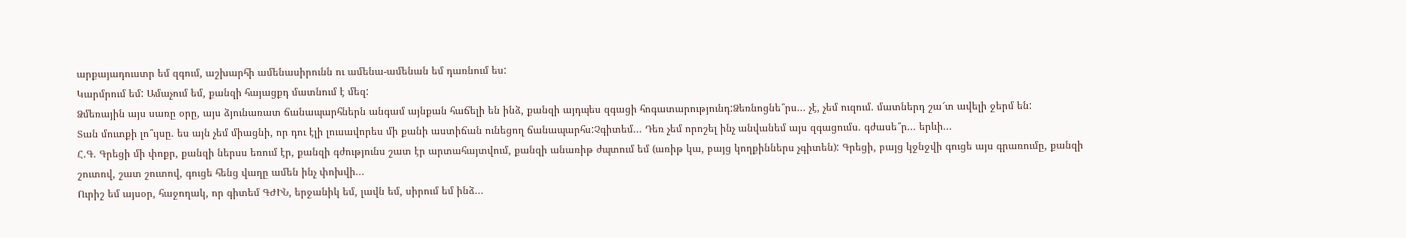արքայադուստր եմ զգում, աշխարհի ամենասիրունն ու ամենա-ամենան եմ դառնում ես:
Կարմրում եմ: Ամաչում եմ, քանզի հայացքդ մատնում է մեզ:
Ձմեռային այս սառը օրը, այս ձյունառատ ճանապարհներն անգամ այնքան հաճելի են ինձ, քանզի այդպես զգացի հոգատարությունդ:Ձեռնոցնե՞րս... չէ, չեմ ուզում. մատներդ շա՜տ ավելի ջերմ են:
Տան մուտքի լո՞ւյսը. ես այն չեմ միացնի, որ դու էլի լուսավորես մի քանի աստիճան ունեցող ճանապարհս:Չգիտեմ... Դեռ չեմ որոշել ինչ անվանեմ այս զգացումս. գժասե՞ր... երևի...
Հ.Գ. Գրեցի մի փոքր, քանզի ներսս եռում էր, քանզի գժությունս շատ էր արտահայտվում, քանզի անառիթ ժպտում եմ (առիթ կա, բայց կողքիններս չգիտեն): Գրեցի, բայց կջնջվի գուցե այս գրառումը, քանզի շուտով, շատ շուտով, գուցե հենց վաղը ամեն ինչ փոխվի...
Ուրիշ եմ այսօր, հաջողակ, որ գիտեմ ԳԺԻՆ, երջանիկ եմ, լավն եմ, սիրում եմ ինձ...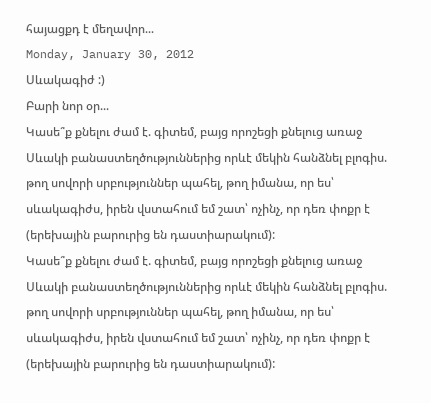հայացքդ է մեղավոր...
Monday, January 30, 2012
Սևակագիժ :)
Բարի նոր օր...
Կասե՞ք քնելու ժամ է. գիտեմ, բայց որոշեցի քնելուց առաջ Սևակի բանաստեղծություններից որևէ մեկին հանձնել բլոգիս. թող սովորի սրբություններ պահել, թող իմանա, որ ես՝ սևակագիժս, իրեն վստահում եմ շատ՝ ոչինչ, որ դեռ փոքր է (երեխային բարուրից են դաստիարակում):
Կասե՞ք քնելու ժամ է. գիտեմ, բայց որոշեցի քնելուց առաջ Սևակի բանաստեղծություններից որևէ մեկին հանձնել բլոգիս. թող սովորի սրբություններ պահել, թող իմանա, որ ես՝ սևակագիժս, իրեն վստահում եմ շատ՝ ոչինչ, որ դեռ փոքր է (երեխային բարուրից են դաստիարակում):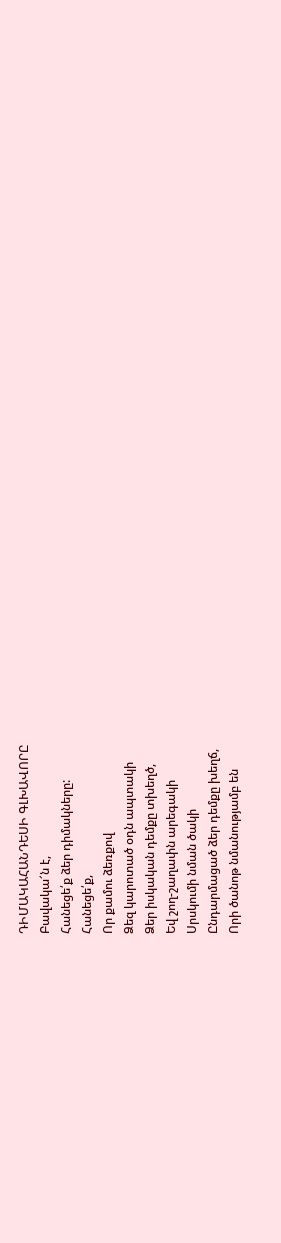ԴԻՄԱԿԱՀԱՆԴԵՍԻ ԳԼԽԱՎՈՐԸ
Բավակա՜ն է,
Հանեցե՛ք ձեր դիմակները:
Հանեցե՛ք,
Որ քամու ձեռքով
Ձեզ կարոտած օդն ապտակի
Ձեր իսկական դեմքը տխեղծ,
Եվ շող-շաղափն արեգակի
Սրսկումի նման ծակի
Ընդարմացած ձեր դեմքը խեղճ,
Որի ծանոթ նմանությամբ են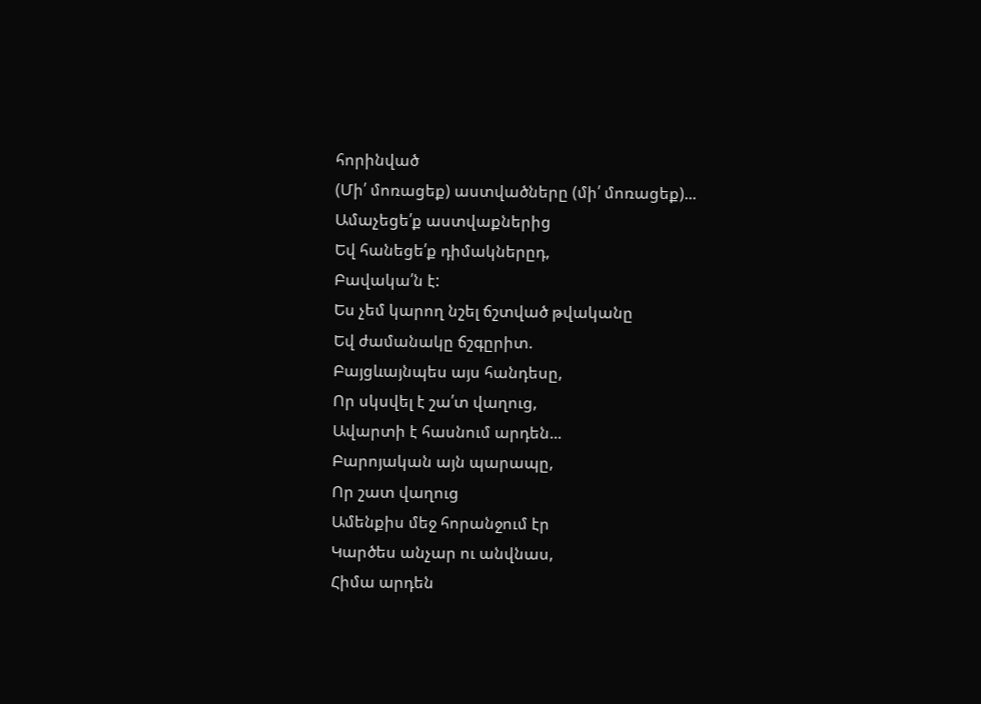հորինված
(Մի՛ մոռացեք) աստվածները (մի՛ մոռացեք)...
Ամաչեցե՛ք աստվաքներից
Եվ հանեցե՛ք դիմակներըդ,
Բավակա՛ն է:
Ես չեմ կարող նշել ճշտված թվականը
Եվ ժամանակը ճշգըրիտ.
Բայցևայնպես այս հանդեսը,
Որ սկսվել է շա՛տ վաղուց,
Ավարտի է հասնում արդեն...
Բարոյական այն պարապը,
Որ շատ վաղուց
Ամենքիս մեջ հորանջում էր
Կարծես անչար ու անվնաս,
Հիմա արդեն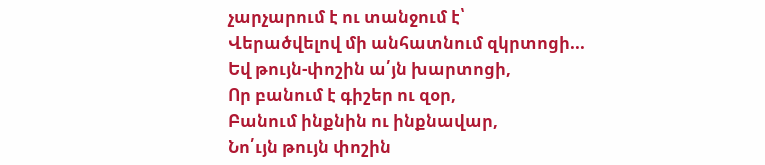չարչարում է ու տանջում է՝
Վերածվելով մի անհատնում զկրտոցի...
Եվ թույն-փոշին ա՛յն խարտոցի,
Որ բանում է գիշեր ու զօր,
Բանում ինքնին ու ինքնավար,
Նո՛ւյն թույն փոշին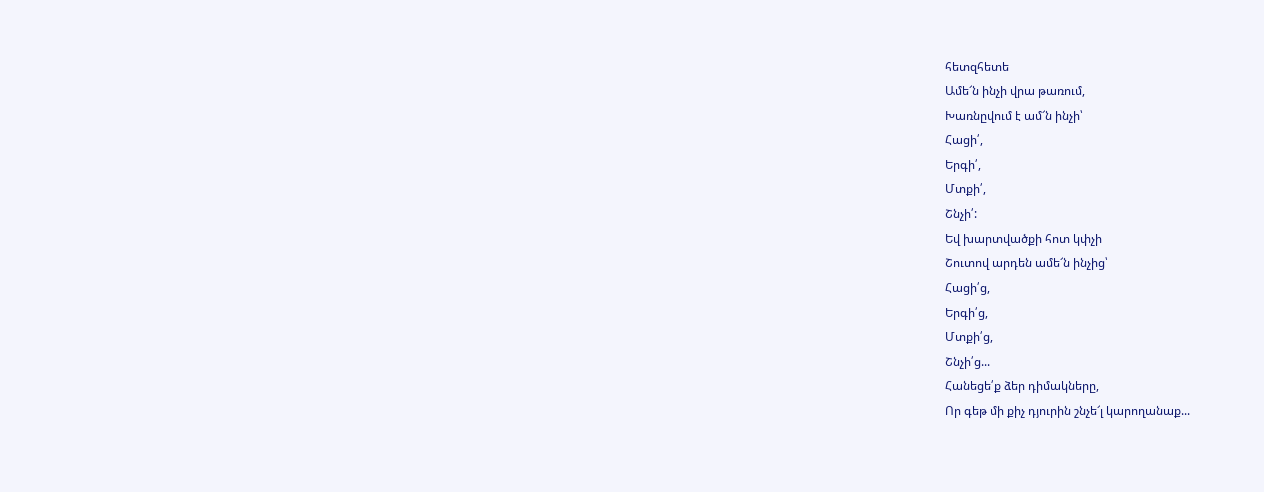հետզհետե
Ամե՜ն ինչի վրա թառում,
Խառնըվում է ամ՜ն ինչի՝
Հացի՛,
Երգի՛,
Մտքի՛,
Շնչի՛:
Եվ խարտվածքի հոտ կփչի
Շուտով արդեն ամե՜ն ինչից՝
Հացի՛ց,
Երգի՛ց,
Մտքի՛ց,
Շնչի՛ց...
Հանեցե՛ք ձեր դիմակները,
Որ գեթ մի քիչ դյուրին շնչե՜լ կարողանաք...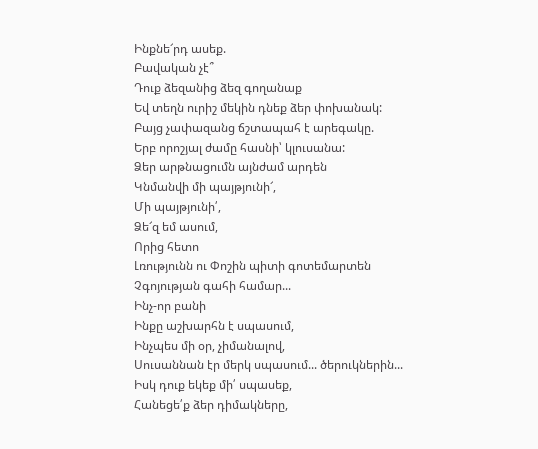Ինքնե՜րդ ասեք.
Բավական չէ՞
Դուք ձեզանից ձեզ գողանաք
Եվ տեղն ուրիշ մեկին դնեք ձեր փոխանակ:
Բայց չափազանց ճշտապահ է արեգակը.
Երբ որոշյալ ժամը հասնի՝ կլուսանա:
Ձեր արթնացումն այնժամ արդեն
Կնմանվի մի պայթյունի՜,
Մի պայթյունի՛,
Ձե՜զ եմ ասում,
Որից հետո
Լռությունն ու Փոշին պիտի գոտեմարտեն
Չգոյության գահի համար...
Ինչ-որ բանի
Ինքը աշխարհն է սպասում,
Ինչպես մի օր, չիմանալով,
Սուսաննան էր մերկ սպասում... ծերուկներին...
Իսկ դուք եկեք մի՛ սպասեք,
Հանեցե՛ք ձեր դիմակները,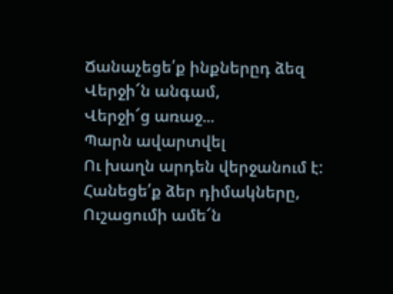Ճանաչեցե՛ք ինքներըդ ձեզ
Վերջի՜ն անգամ,
Վերջի՜ց առաջ...
Պարն ավարտվել
Ու խաղն արդեն վերջանում է:
Հանեցե՛ք ձեր դիմակները,
Ուշացումի ամե՜ն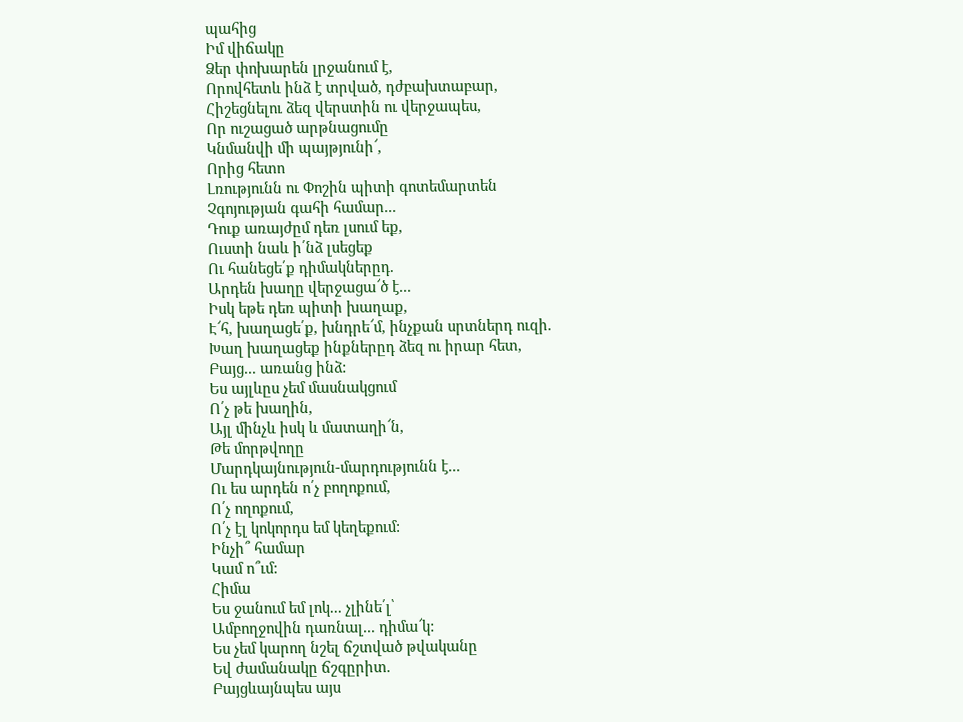պահից
Իմ վիճակը
Ձեր փոխարեն լրջանում է,
Որովհետև ինձ է տրված, դժբախտաբար,
Հիշեցնելու ձեզ վերստին ու վերջապես,
Որ ուշացած արթնացումը
Կնմանվի մի պայթյունի՜,
Որից հետո
Լռությունն ու Փոշին պիտի գոտեմարտեն
Չգոյության գահի համար...
Դուք առայժըմ դեռ լսում եք,
Ուստի նաև ի՛նձ լսեցեք
Ու հանեցե՛ք դիմակներըդ.
Արդեն խաղը վերջացա՜ծ է...
Իսկ եթե դեռ պիտի խաղաք,
Է՜հ, խաղացե՛ք, խնդրե՜մ, ինչքան սրտներդ ուզի.
Խաղ խաղացեք ինքներըդ ձեզ ու իրար հետ,
Բայց... առանց ինձ:
Ես այլևըս չեմ մասնակցում
Ո՛չ թե խաղին,
Այլ մինչև իսկ և մատաղի՜ն,
Թե մորթվողը
Մարդկայնություն-մարդությունն է...
Ու ես արդեն ո՛չ բողոքում,
Ո՛չ ողոքում,
Ո՛չ էլ կոկորդս եմ կեղեքում:
Ինչի՞ համար
Կամ ո՞ւմ:
Հիմա
Ես ջանում եմ լոկ... չլինե՛լ՝
Ամբողջովին դառնալ... դիմա՜կ:
Ես չեմ կարող նշել ճշտված թվականը
Եվ ժամանակը ճշգըրիտ.
Բայցևայնպես այս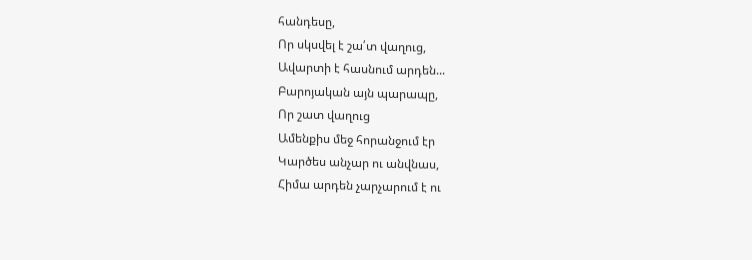հանդեսը,
Որ սկսվել է շա՛տ վաղուց,
Ավարտի է հասնում արդեն...
Բարոյական այն պարապը,
Որ շատ վաղուց
Ամենքիս մեջ հորանջում էր
Կարծես անչար ու անվնաս,
Հիմա արդեն չարչարում է ու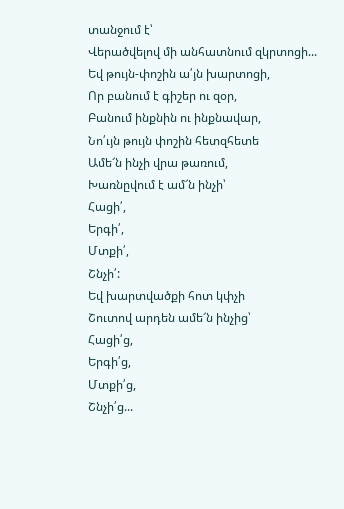տանջում է՝
Վերածվելով մի անհատնում զկրտոցի...
Եվ թույն-փոշին ա՛յն խարտոցի,
Որ բանում է գիշեր ու զօր,
Բանում ինքնին ու ինքնավար,
Նո՛ւյն թույն փոշին հետզհետե
Ամե՜ն ինչի վրա թառում,
Խառնըվում է ամ՜ն ինչի՝
Հացի՛,
Երգի՛,
Մտքի՛,
Շնչի՛:
Եվ խարտվածքի հոտ կփչի
Շուտով արդեն ամե՜ն ինչից՝
Հացի՛ց,
Երգի՛ց,
Մտքի՛ց,
Շնչի՛ց...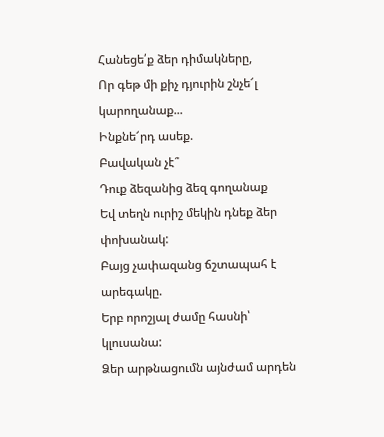Հանեցե՛ք ձեր դիմակները,
Որ գեթ մի քիչ դյուրին շնչե՜լ կարողանաք...
Ինքնե՜րդ ասեք.
Բավական չէ՞
Դուք ձեզանից ձեզ գողանաք
Եվ տեղն ուրիշ մեկին դնեք ձեր փոխանակ:
Բայց չափազանց ճշտապահ է արեգակը.
Երբ որոշյալ ժամը հասնի՝ կլուսանա:
Ձեր արթնացումն այնժամ արդեն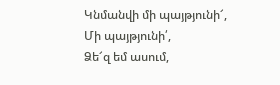Կնմանվի մի պայթյունի՜,
Մի պայթյունի՛,
Ձե՜զ եմ ասում,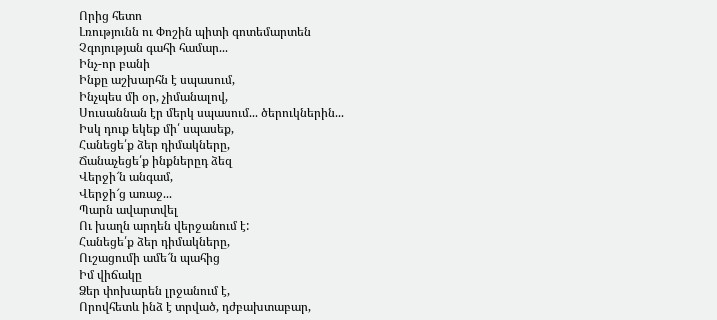Որից հետո
Լռությունն ու Փոշին պիտի գոտեմարտեն
Չգոյության գահի համար...
Ինչ-որ բանի
Ինքը աշխարհն է սպասում,
Ինչպես մի օր, չիմանալով,
Սուսաննան էր մերկ սպասում... ծերուկներին...
Իսկ դուք եկեք մի՛ սպասեք,
Հանեցե՛ք ձեր դիմակները,
Ճանաչեցե՛ք ինքներըդ ձեզ
Վերջի՜ն անգամ,
Վերջի՜ց առաջ...
Պարն ավարտվել
Ու խաղն արդեն վերջանում է:
Հանեցե՛ք ձեր դիմակները,
Ուշացումի ամե՜ն պահից
Իմ վիճակը
Ձեր փոխարեն լրջանում է,
Որովհետև ինձ է տրված, դժբախտաբար,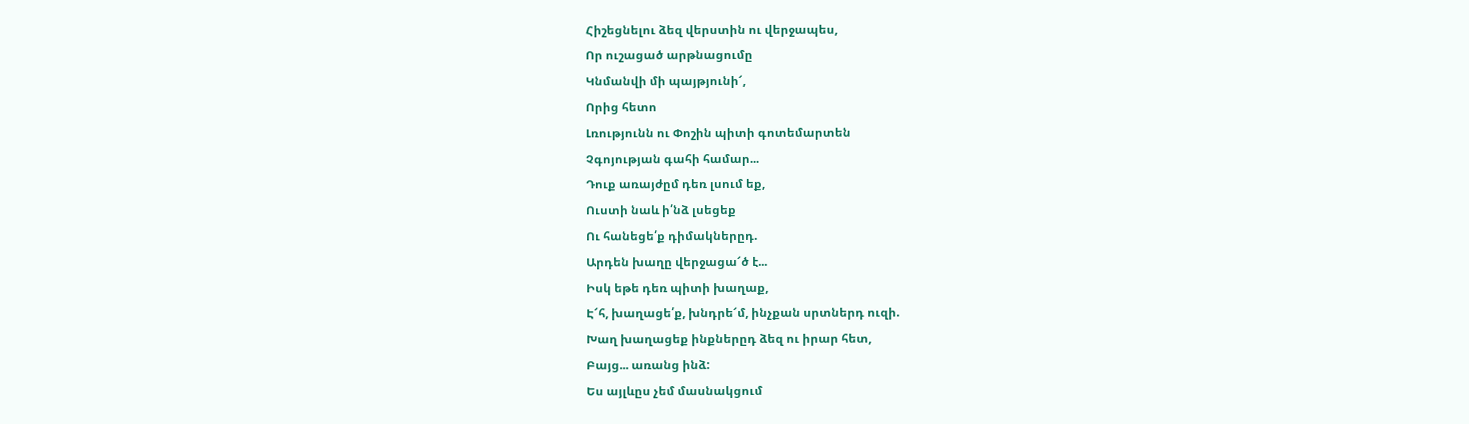Հիշեցնելու ձեզ վերստին ու վերջապես,
Որ ուշացած արթնացումը
Կնմանվի մի պայթյունի՜,
Որից հետո
Լռությունն ու Փոշին պիտի գոտեմարտեն
Չգոյության գահի համար...
Դուք առայժըմ դեռ լսում եք,
Ուստի նաև ի՛նձ լսեցեք
Ու հանեցե՛ք դիմակներըդ.
Արդեն խաղը վերջացա՜ծ է...
Իսկ եթե դեռ պիտի խաղաք,
Է՜հ, խաղացե՛ք, խնդրե՜մ, ինչքան սրտներդ ուզի.
Խաղ խաղացեք ինքներըդ ձեզ ու իրար հետ,
Բայց... առանց ինձ:
Ես այլևըս չեմ մասնակցում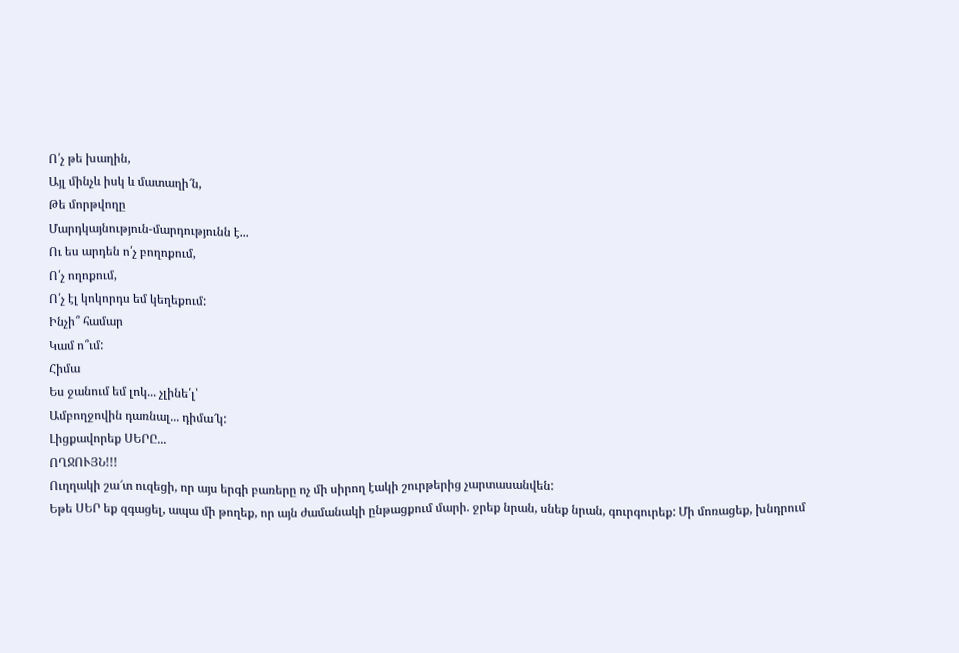Ո՛չ թե խաղին,
Այլ մինչև իսկ և մատաղի՜ն,
Թե մորթվողը
Մարդկայնություն-մարդությունն է...
Ու ես արդեն ո՛չ բողոքում,
Ո՛չ ողոքում,
Ո՛չ էլ կոկորդս եմ կեղեքում:
Ինչի՞ համար
Կամ ո՞ւմ:
Հիմա
Ես ջանում եմ լոկ... չլինե՛լ՝
Ամբողջովին դառնալ... դիմա՜կ:
Լիցքավորեք ՍԵՐԸ...
ՈՂՋՈՒՅՆ!!!
Ուղղակի շա՜տ ուզեցի, որ այս երգի բառերը ոչ մի սիրող էակի շուրթերից չարտասանվեն:
Եթե ՍԵՐ եք զգացել, ապա մի թողեք, որ այն ժամանակի ընթացքում մարի. ջրեք նրան, սնեք նրան, գուրգուրեք: Մի մոռացեք, խնդրում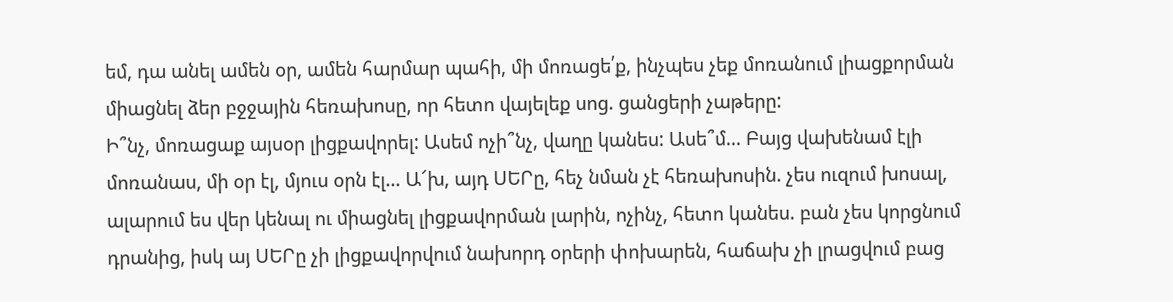եմ, դա անել ամեն օր, ամեն հարմար պահի, մի մոռացե՛ք, ինչպես չեք մոռանում լիացքորման միացնել ձեր բջջային հեռախոսը, որ հետո վայելեք սոց. ցանցերի չաթերը:
Ի՞նչ, մոռացաք այսօր լիցքավորել: Ասեմ ոչի՞նչ, վաղը կանես: Ասե՞մ... Բայց վախենամ էլի մոռանաս, մի օր էլ, մյուս օրն էլ... Ա՜խ, այդ ՍԵՐը, հեչ նման չէ հեռախոսին. չես ուզում խոսալ, ալարում ես վեր կենալ ու միացնել լիցքավորման լարին, ոչինչ, հետո կանես. բան չես կորցնում դրանից, իսկ այ ՍԵՐը չի լիցքավորվում նախորդ օրերի փոխարեն, հաճախ չի լրացվում բաց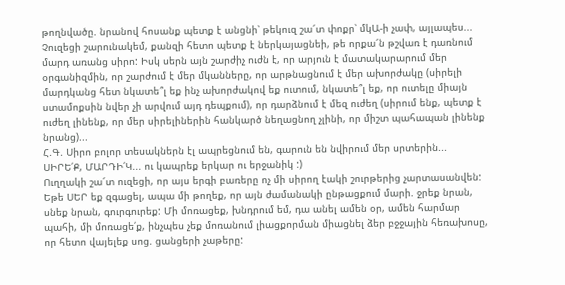թողնվածը. նրանով հոսանք պետք է անցնի՝ թեկուզ շա՜տ փոքր՝ մկԱ-ի չափ, այլապես...
Չուզեցի շարունակեմ, քանզի հետո պետք է ներկայացնեի, թե որքա՜ն թշվառ է դառնում մարդ առանց սիրո: Իսկ սերն այն շարժիչ ուժն է, որ արյուն է մատակարարում մեր օրգանիզմին, որ շարժում է մեր մկանները, որ արթնացնում է մեր ախորժակը (սիրելի մարդկանց հետ նկատե՞լ եք ինչ ախորժակով եք ուտում, նկատե՞լ եք, որ ուտելը միայն ստամոքսին նվեր չի արվում այդ դեպքում), որ դարձնում է մեզ ուժեղ (սիրում ենք, պետք է ուժեղ լինենք, որ մեր սիրելիներին հանկարծ նեղացնող չլինի, որ միշտ պահապան լինենք նրանց)...
Հ.Գ. Սիրո բոլոր տեսակներն էլ ապրեցնում են, գարուն են նվիրում մեր սրտերին...
ՍԻՐԵ՛Ք, ՄԱՐԴԻ՛Կ... ու կապրեք երկար ու երջանիկ :)
Ուղղակի շա՜տ ուզեցի, որ այս երգի բառերը ոչ մի սիրող էակի շուրթերից չարտասանվեն:
Եթե ՍԵՐ եք զգացել, ապա մի թողեք, որ այն ժամանակի ընթացքում մարի. ջրեք նրան, սնեք նրան, գուրգուրեք: Մի մոռացեք, խնդրում եմ, դա անել ամեն օր, ամեն հարմար պահի, մի մոռացե՛ք, ինչպես չեք մոռանում լիացքորման միացնել ձեր բջջային հեռախոսը, որ հետո վայելեք սոց. ցանցերի չաթերը: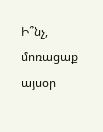Ի՞նչ, մոռացաք այսօր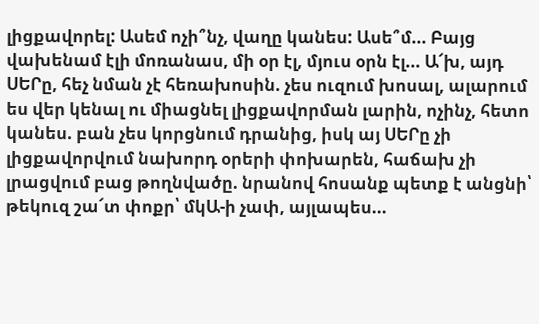լիցքավորել: Ասեմ ոչի՞նչ, վաղը կանես: Ասե՞մ... Բայց վախենամ էլի մոռանաս, մի օր էլ, մյուս օրն էլ... Ա՜խ, այդ ՍԵՐը, հեչ նման չէ հեռախոսին. չես ուզում խոսալ, ալարում ես վեր կենալ ու միացնել լիցքավորման լարին, ոչինչ, հետո կանես. բան չես կորցնում դրանից, իսկ այ ՍԵՐը չի լիցքավորվում նախորդ օրերի փոխարեն, հաճախ չի լրացվում բաց թողնվածը. նրանով հոսանք պետք է անցնի՝ թեկուզ շա՜տ փոքր՝ մկԱ-ի չափ, այլապես...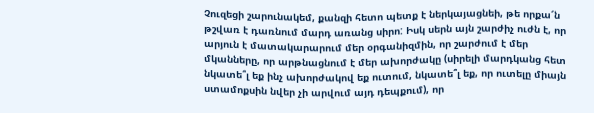Չուզեցի շարունակեմ, քանզի հետո պետք է ներկայացնեի, թե որքա՜ն թշվառ է դառնում մարդ առանց սիրո: Իսկ սերն այն շարժիչ ուժն է, որ արյուն է մատակարարում մեր օրգանիզմին, որ շարժում է մեր մկանները, որ արթնացնում է մեր ախորժակը (սիրելի մարդկանց հետ նկատե՞լ եք ինչ ախորժակով եք ուտում, նկատե՞լ եք, որ ուտելը միայն ստամոքսին նվեր չի արվում այդ դեպքում), որ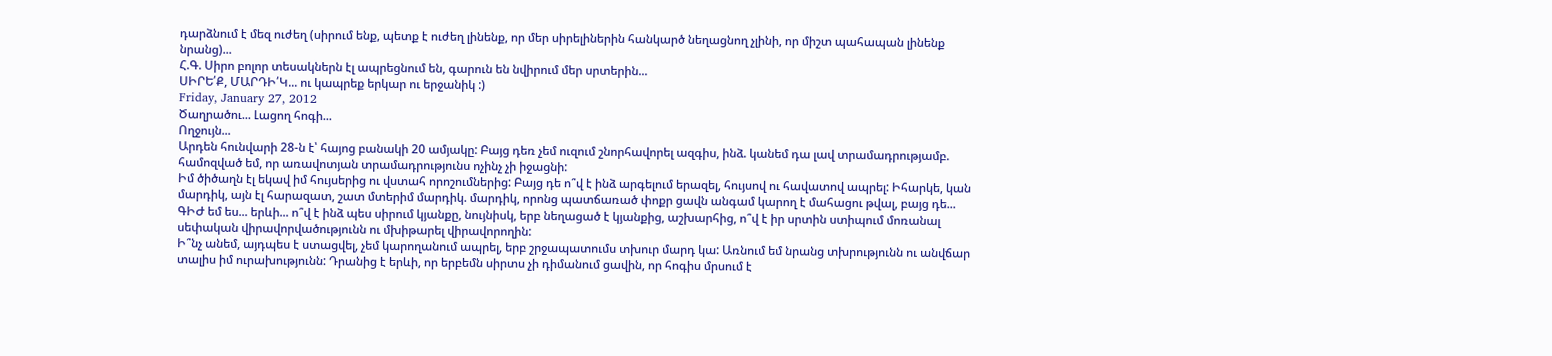դարձնում է մեզ ուժեղ (սիրում ենք, պետք է ուժեղ լինենք, որ մեր սիրելիներին հանկարծ նեղացնող չլինի, որ միշտ պահապան լինենք նրանց)...
Հ.Գ. Սիրո բոլոր տեսակներն էլ ապրեցնում են, գարուն են նվիրում մեր սրտերին...
ՍԻՐԵ՛Ք, ՄԱՐԴԻ՛Կ... ու կապրեք երկար ու երջանիկ :)
Friday, January 27, 2012
Ծաղրածու... Լացող հոգի...
Ողջույն...
Արդեն հունվարի 28-ն է՝ հայոց բանակի 20 ամյակը: Բայց դեռ չեմ ուզում շնորհավորել ազգիս, ինձ. կանեմ դա լավ տրամադրությամբ. համոզված եմ, որ առավոտյան տրամադրությունս ոչինչ չի իջացնի:
Իմ ծիծաղն էլ եկավ իմ հույսերից ու վստահ որոշումներից: Բայց դե ո՞վ է ինձ արգելում երազել, հույսով ու հավատով ապրել: Իհարկե, կան մարդիկ, այն էլ հարազատ, շատ մտերիմ մարդիկ. մարդիկ, որոնց պատճառած փոքր ցավն անգամ կարող է մահացու թվալ, բայց դե...
ԳԻԺ եմ ես... երևի... ո՞վ է ինձ պես սիրում կյանքը, նույնիսկ, երբ նեղացած է կյանքից, աշխարհից, ո՞վ է իր սրտին ստիպում մոռանալ սեփական վիրավորվածությունն ու մխիթարել վիրավորողին:
Ի՞նչ անեմ, այդպես է ստացվել, չեմ կարողանում ապրել, երբ շրջապատումս տխուր մարդ կա: Առնում եմ նրանց տխրությունն ու անվճար տալիս իմ ուրախությունն: Դրանից է երևի, որ երբեմն սիրտս չի դիմանում ցավին, որ հոգիս մրսում է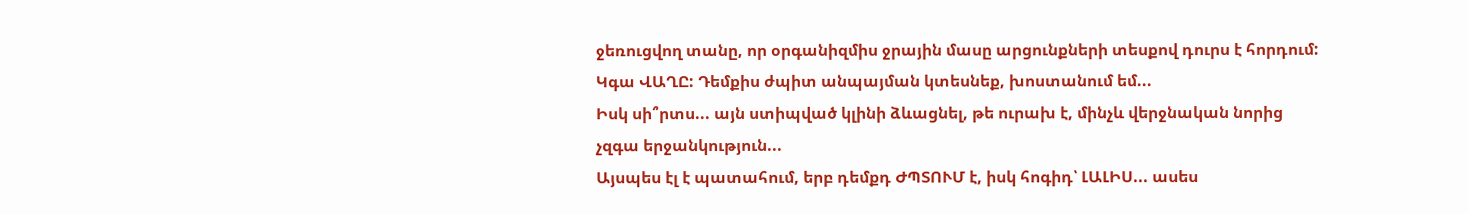ջեռուցվող տանը, որ օրգանիզմիս ջրային մասը արցունքների տեսքով դուրս է հորդում:
Կգա ՎԱՂԸ: Դեմքիս ժպիտ անպայման կտեսնեք, խոստանում եմ...
Իսկ սի՞րտս... այն ստիպված կլինի ձևացնել, թե ուրախ է, մինչև վերջնական նորից չզգա երջանկություն...
Այսպես էլ է պատահում, երբ դեմքդ ԺՊՏՈՒՄ է, իսկ հոգիդ՝ ԼԱԼԻՍ... ասես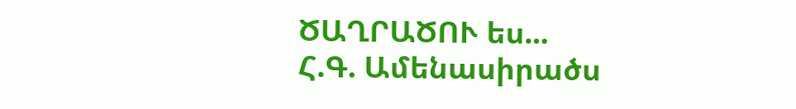ԾԱՂՐԱԾՈՒ ես...
Հ.Գ. Ամենասիրածս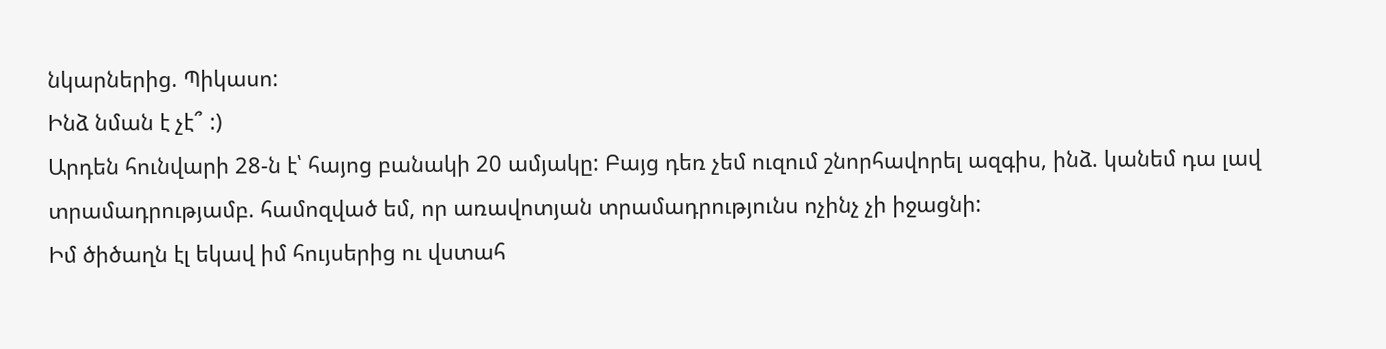նկարներից. Պիկասո:
Ինձ նման է չէ՞ :)
Արդեն հունվարի 28-ն է՝ հայոց բանակի 20 ամյակը: Բայց դեռ չեմ ուզում շնորհավորել ազգիս, ինձ. կանեմ դա լավ տրամադրությամբ. համոզված եմ, որ առավոտյան տրամադրությունս ոչինչ չի իջացնի:
Իմ ծիծաղն էլ եկավ իմ հույսերից ու վստահ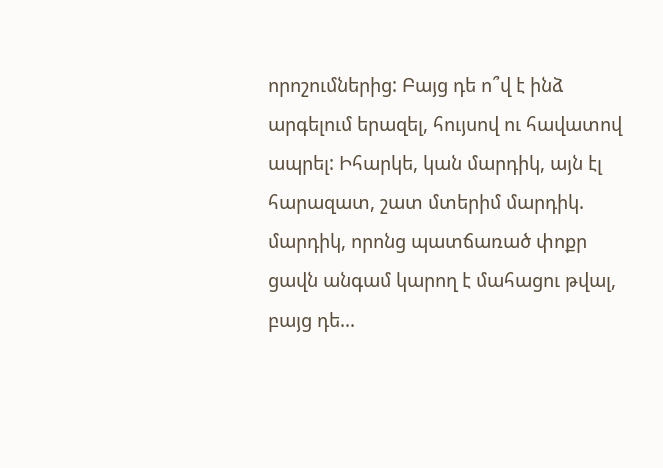որոշումներից: Բայց դե ո՞վ է ինձ արգելում երազել, հույսով ու հավատով ապրել: Իհարկե, կան մարդիկ, այն էլ հարազատ, շատ մտերիմ մարդիկ. մարդիկ, որոնց պատճառած փոքր ցավն անգամ կարող է մահացու թվալ, բայց դե...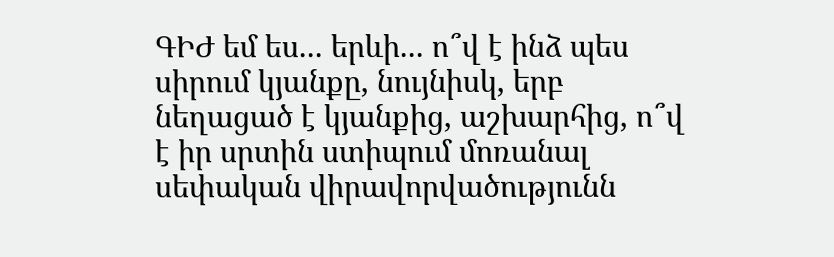ԳԻԺ եմ ես... երևի... ո՞վ է ինձ պես սիրում կյանքը, նույնիսկ, երբ նեղացած է կյանքից, աշխարհից, ո՞վ է իր սրտին ստիպում մոռանալ սեփական վիրավորվածությունն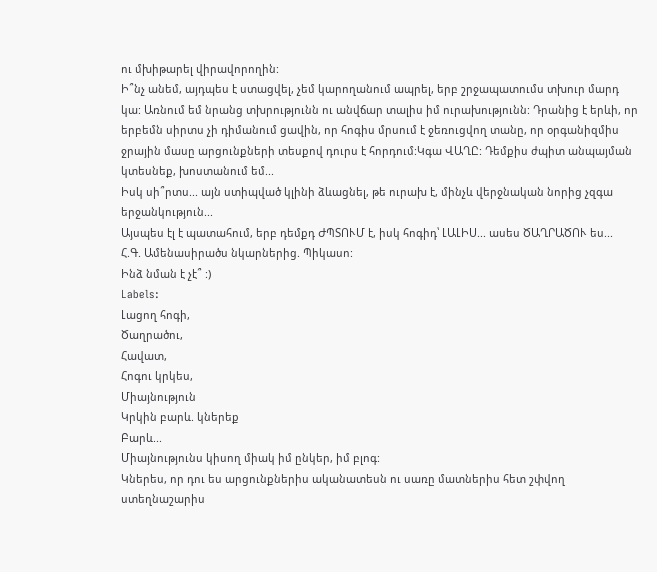ու մխիթարել վիրավորողին:
Ի՞նչ անեմ, այդպես է ստացվել, չեմ կարողանում ապրել, երբ շրջապատումս տխուր մարդ կա: Առնում եմ նրանց տխրությունն ու անվճար տալիս իմ ուրախությունն: Դրանից է երևի, որ երբեմն սիրտս չի դիմանում ցավին, որ հոգիս մրսում է ջեռուցվող տանը, որ օրգանիզմիս ջրային մասը արցունքների տեսքով դուրս է հորդում:Կգա ՎԱՂԸ: Դեմքիս ժպիտ անպայման կտեսնեք, խոստանում եմ...
Իսկ սի՞րտս... այն ստիպված կլինի ձևացնել, թե ուրախ է, մինչև վերջնական նորից չզգա երջանկություն...
Այսպես էլ է պատահում, երբ դեմքդ ԺՊՏՈՒՄ է, իսկ հոգիդ՝ ԼԱԼԻՍ... ասես ԾԱՂՐԱԾՈՒ ես...
Հ.Գ. Ամենասիրածս նկարներից. Պիկասո:
Ինձ նման է չէ՞ :)
Labels:
Լացող հոգի,
Ծաղրածու,
Հավատ,
Հոգու կրկես,
Միայնություն
Կրկին բարև. կներեք
Բարև...
Միայնությունս կիսող միակ իմ ընկեր, իմ բլոգ:
Կներես, որ դու ես արցունքներիս ականատեսն ու սառը մատներիս հետ շփվող ստեղնաշարիս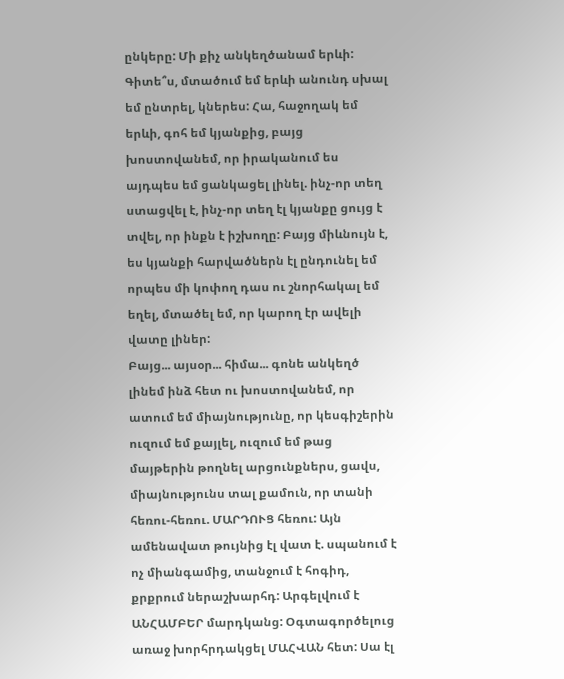ընկերը: Մի քիչ անկեղծանամ երևի: Գիտե՞ս, մտածում եմ երևի անունդ սխալ եմ ընտրել, կներես: Հա, հաջողակ եմ երևի, գոհ եմ կյանքից, բայց խոստովանեմ, որ իրականում ես այդպես եմ ցանկացել լինել. ինչ-որ տեղ ստացվել է, ինչ-որ տեղ էլ կյանքը ցույց է տվել, որ ինքն է իշխողը: Բայց միևնույն է, ես կյանքի հարվածներն էլ ընդունել եմ որպես մի կոփող դաս ու շնորհակալ եմ եղել, մտածել եմ, որ կարող էր ավելի վատը լիներ:
Բայց... այսօր... հիմա... գոնե անկեղծ լինեմ ինձ հետ ու խոստովանեմ, որ ատում եմ միայնությունը, որ կեսգիշերին ուզում եմ քայլել, ուզում եմ թաց մայթերին թողնել արցունքներս, ցավս, միայնությունս տալ քամուն, որ տանի հեռու-հեռու. ՄԱՐԴՈՒՑ հեռու: Այն ամենավատ թույնից էլ վատ է. սպանում է ոչ միանգամից, տանջում է հոգիդ, քրքրում ներաշխարհդ: Արգելվում է ԱՆՀԱՄԲԵՐ մարդկանց: Օգտագործելուց առաջ խորհրդակցել ՄԱՀՎԱՆ հետ: Սա էլ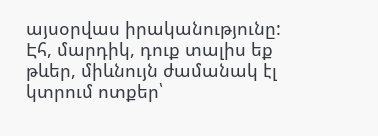այսօրվաս իրականությունը:
Էհ, մարդիկ, դուք տալիս եք թևեր, միևնույն ժամանակ էլ կտրում ոտքեր՝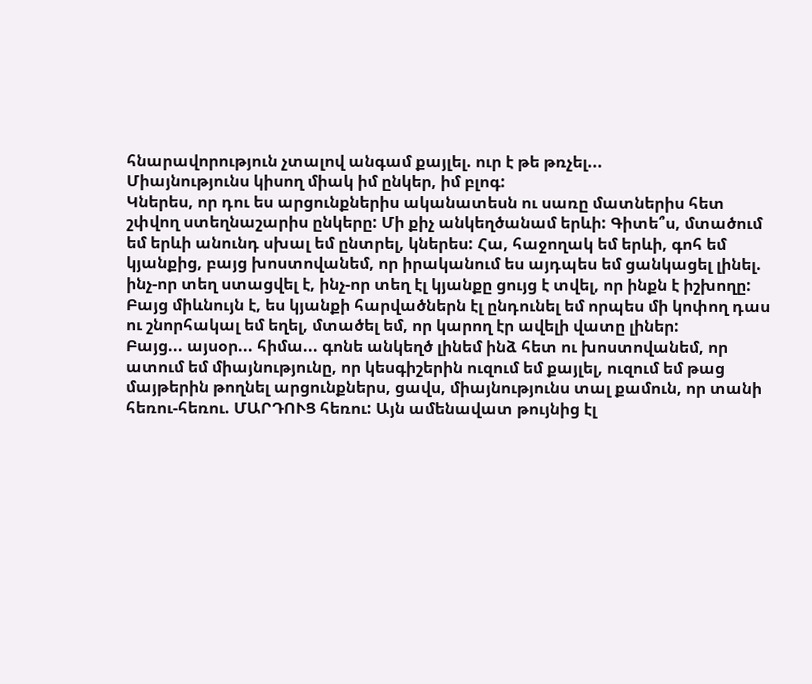հնարավորություն չտալով անգամ քայլել. ուր է թե թռչել...
Միայնությունս կիսող միակ իմ ընկեր, իմ բլոգ:
Կներես, որ դու ես արցունքներիս ականատեսն ու սառը մատներիս հետ շփվող ստեղնաշարիս ընկերը: Մի քիչ անկեղծանամ երևի: Գիտե՞ս, մտածում եմ երևի անունդ սխալ եմ ընտրել, կներես: Հա, հաջողակ եմ երևի, գոհ եմ կյանքից, բայց խոստովանեմ, որ իրականում ես այդպես եմ ցանկացել լինել. ինչ-որ տեղ ստացվել է, ինչ-որ տեղ էլ կյանքը ցույց է տվել, որ ինքն է իշխողը: Բայց միևնույն է, ես կյանքի հարվածներն էլ ընդունել եմ որպես մի կոփող դաս ու շնորհակալ եմ եղել, մտածել եմ, որ կարող էր ավելի վատը լիներ:
Բայց... այսօր... հիմա... գոնե անկեղծ լինեմ ինձ հետ ու խոստովանեմ, որ ատում եմ միայնությունը, որ կեսգիշերին ուզում եմ քայլել, ուզում եմ թաց մայթերին թողնել արցունքներս, ցավս, միայնությունս տալ քամուն, որ տանի հեռու-հեռու. ՄԱՐԴՈՒՑ հեռու: Այն ամենավատ թույնից էլ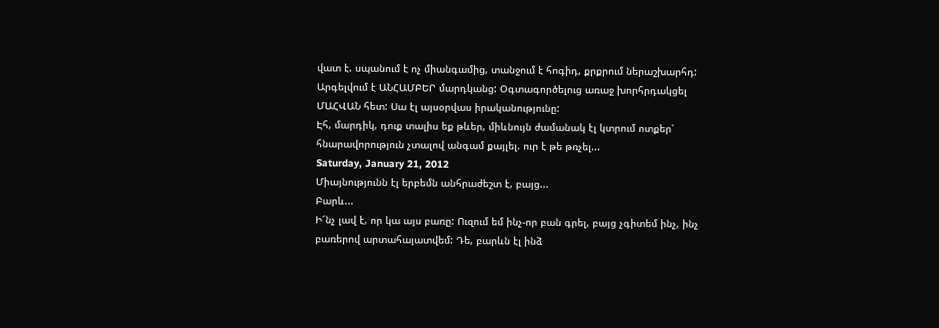վատ է. սպանում է ոչ միանգամից, տանջում է հոգիդ, քրքրում ներաշխարհդ: Արգելվում է ԱՆՀԱՄԲԵՐ մարդկանց: Օգտագործելուց առաջ խորհրդակցել ՄԱՀՎԱՆ հետ: Սա էլ այսօրվաս իրականությունը:
Էհ, մարդիկ, դուք տալիս եք թևեր, միևնույն ժամանակ էլ կտրում ոտքեր՝ հնարավորություն չտալով անգամ քայլել. ուր է թե թռչել...
Saturday, January 21, 2012
Միայնությունն էլ երբեմն անհրաժեշտ է, բայց...
Բարև...
Ի՜նչ լավ է, որ կա այս բառը: Ուզում եմ ինչ-որ բան գրել, բայց չգիտեմ ինչ, ինչ բառերով արտահայատվեմ: Դե, բարևն էլ ինձ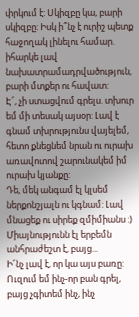փրկում է: Սկիզբը կա, բարի սկիզբը: Իսկ ի՞նչ է ուրիշ պետք հաջողակ լինելու համար. իհարկե լավ նախատրամադրվածություն, բարի մտքեր ու հավատ:
Է՜, չի ստացվում գրելս. տխուր եմ մի տեսակ այսօր: Լավ է գնամ տխրությունս վայելեմ, հետո քնեցնեմ նրան ու ուրախ առավոտով շարունակեմ իմ ուրախ կյանքը:
Դե, մեկ անգամ էլ կլսեմ ներքոնշյալն ու կգնամ: Լավ մնացեք ու սիրեք զմիմիանս :)
Միայնությունն էլ երբեմն անհրաժեշտ է, բայց...
Ի՜նչ լավ է, որ կա այս բառը: Ուզում եմ ինչ-որ բան գրել, բայց չգիտեմ ինչ, ինչ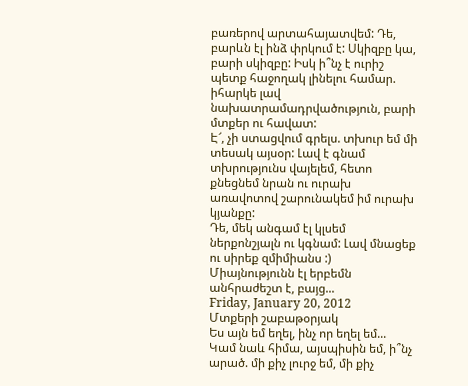բառերով արտահայատվեմ: Դե, բարևն էլ ինձ փրկում է: Սկիզբը կա, բարի սկիզբը: Իսկ ի՞նչ է ուրիշ պետք հաջողակ լինելու համար. իհարկե լավ նախատրամադրվածություն, բարի մտքեր ու հավատ:
Է՜, չի ստացվում գրելս. տխուր եմ մի տեսակ այսօր: Լավ է գնամ տխրությունս վայելեմ, հետո քնեցնեմ նրան ու ուրախ առավոտով շարունակեմ իմ ուրախ կյանքը:
Դե, մեկ անգամ էլ կլսեմ ներքոնշյալն ու կգնամ: Լավ մնացեք ու սիրեք զմիմիանս :)
Միայնությունն էլ երբեմն անհրաժեշտ է, բայց...
Friday, January 20, 2012
Մտքերի շաբաթօրյակ
Ես այն եմ եղել, ինչ որ եղել եմ...
Կամ նաև հիմա, այսպիսին եմ, ի՞նչ արած. մի քիչ լուրջ եմ, մի քիչ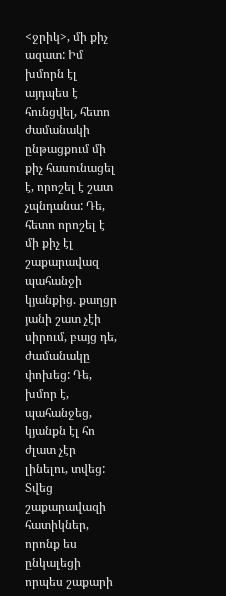<ջրիկ>, մի քիչ ազատ: Իմ խմորն էլ այդպես է հունցվել, հետո ժամանակի ընթացքում մի քիչ հասունացել է, որոշել է շատ չպնդանա: Դե, հետո որոշել է մի քիչ էլ շաքարավազ պահանջի կյանքից. քաղցր յանի շատ չէի սիրում, բայց դե, ժամանակը փոխեց: Դե, խմոր է, պահանջեց, կյանքն էլ հո ժլատ չէր լինելու, տվեց: Տվեց շաքարավազի հատիկներ, որոնք ես ընկալեցի որպես շաքարի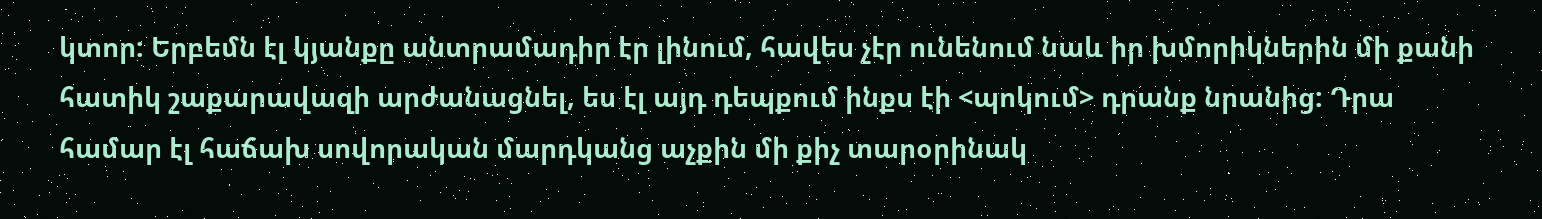կտոր: Երբեմն էլ կյանքը անտրամադիր էր լինում, հավես չէր ունենում նաև իր խմորիկներին մի քանի հատիկ շաքարավազի արժանացնել, ես էլ այդ դեպքում ինքս էի <պոկում> դրանք նրանից: Դրա համար էլ հաճախ սովորական մարդկանց աչքին մի քիչ տարօրինակ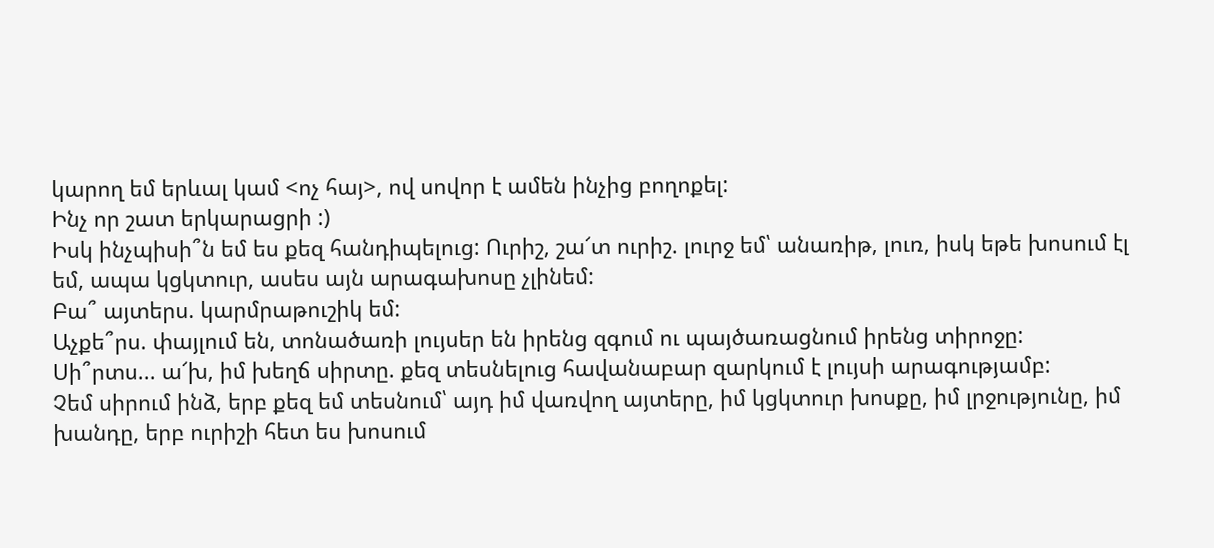կարող եմ երևալ կամ <ոչ հայ>, ով սովոր է ամեն ինչից բողոքել:
Ինչ որ շատ երկարացրի :)
Իսկ ինչպիսի՞ն եմ ես քեզ հանդիպելուց: Ուրիշ, շա՜տ ուրիշ. լուրջ եմ՝ անառիթ, լուռ, իսկ եթե խոսում էլ եմ, ապա կցկտուր, ասես այն արագախոսը չլինեմ:
Բա՞ այտերս. կարմրաթուշիկ եմ:
Աչքե՞րս. փայլում են, տոնածառի լույսեր են իրենց զգում ու պայծառացնում իրենց տիրոջը:
Սի՞րտս... ա՜խ, իմ խեղճ սիրտը. քեզ տեսնելուց հավանաբար զարկում է լույսի արագությամբ:
Չեմ սիրում ինձ, երբ քեզ եմ տեսնում՝ այդ իմ վառվող այտերը, իմ կցկտուր խոսքը, իմ լրջությունը, իմ խանդը, երբ ուրիշի հետ ես խոսում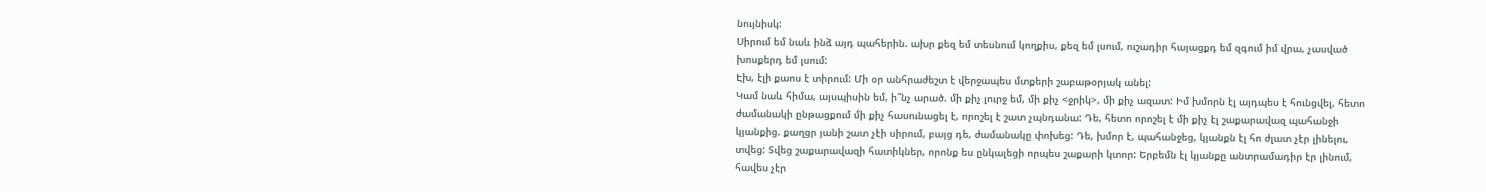նույնիսկ:
Սիրում եմ նաև ինձ այդ պահերին. ախր քեզ եմ տեսնում կողքիս, քեզ եմ լսում, ուշադիր հայացքդ եմ զգում իմ վրա, չասված խոսքերդ եմ լսում:
Էխ, էլի քաոս է տիրում: Մի օր անհրաժեշտ է վերջապես մտքերի շաբաթօրյակ անել:
Կամ նաև հիմա, այսպիսին եմ, ի՞նչ արած. մի քիչ լուրջ եմ, մի քիչ <ջրիկ>, մի քիչ ազատ: Իմ խմորն էլ այդպես է հունցվել, հետո ժամանակի ընթացքում մի քիչ հասունացել է, որոշել է շատ չպնդանա: Դե, հետո որոշել է մի քիչ էլ շաքարավազ պահանջի կյանքից. քաղցր յանի շատ չէի սիրում, բայց դե, ժամանակը փոխեց: Դե, խմոր է, պահանջեց, կյանքն էլ հո ժլատ չէր լինելու, տվեց: Տվեց շաքարավազի հատիկներ, որոնք ես ընկալեցի որպես շաքարի կտոր: Երբեմն էլ կյանքը անտրամադիր էր լինում, հավես չէր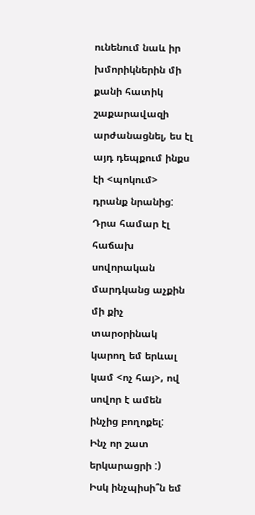ունենում նաև իր խմորիկներին մի քանի հատիկ շաքարավազի արժանացնել, ես էլ այդ դեպքում ինքս էի <պոկում> դրանք նրանից: Դրա համար էլ հաճախ սովորական մարդկանց աչքին մի քիչ տարօրինակ կարող եմ երևալ կամ <ոչ հայ>, ով սովոր է ամեն ինչից բողոքել:
Ինչ որ շատ երկարացրի :)
Իսկ ինչպիսի՞ն եմ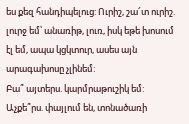ես քեզ հանդիպելուց: Ուրիշ, շա՜տ ուրիշ. լուրջ եմ՝ անառիթ, լուռ, իսկ եթե խոսում էլ եմ, ապա կցկտուր, ասես այն արագախոսը չլինեմ:
Բա՞ այտերս. կարմրաթուշիկ եմ:
Աչքե՞րս. փայլում են, տոնածառի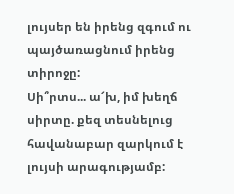լույսեր են իրենց զգում ու պայծառացնում իրենց տիրոջը:
Սի՞րտս... ա՜խ, իմ խեղճ սիրտը. քեզ տեսնելուց հավանաբար զարկում է լույսի արագությամբ: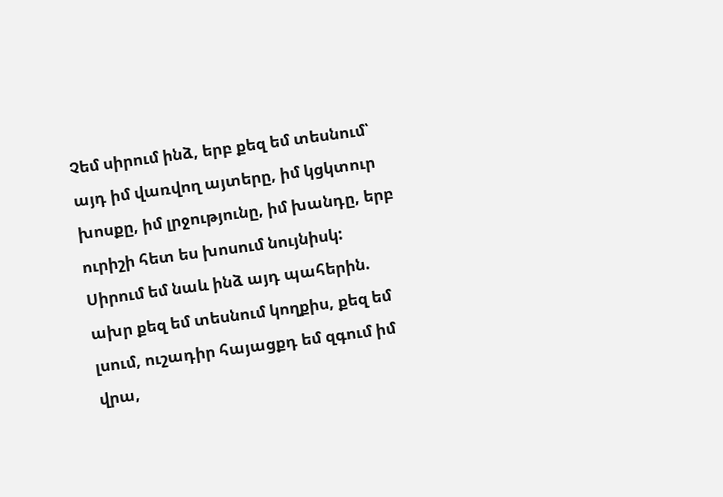Չեմ սիրում ինձ, երբ քեզ եմ տեսնում՝ այդ իմ վառվող այտերը, իմ կցկտուր խոսքը, իմ լրջությունը, իմ խանդը, երբ ուրիշի հետ ես խոսում նույնիսկ:
Սիրում եմ նաև ինձ այդ պահերին. ախր քեզ եմ տեսնում կողքիս, քեզ եմ լսում, ուշադիր հայացքդ եմ զգում իմ վրա,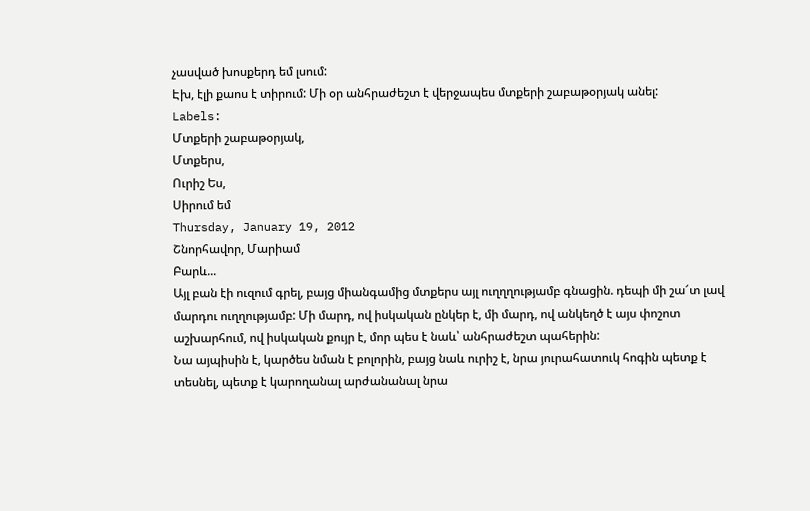չասված խոսքերդ եմ լսում:
Էխ, էլի քաոս է տիրում: Մի օր անհրաժեշտ է վերջապես մտքերի շաբաթօրյակ անել:
Labels:
Մտքերի շաբաթօրյակ,
Մտքերս,
Ուրիշ Ես,
Սիրում եմ
Thursday, January 19, 2012
Շնորհավոր, Մարիամ
Բարև...
Այլ բան էի ուզում գրել, բայց միանգամից մտքերս այլ ուղղղությամբ գնացին. դեպի մի շա՜տ լավ մարդու ուղղությամբ: Մի մարդ, ով իսկական ընկեր է, մի մարդ, ով անկեղծ է այս փոշոտ աշխարհում, ով իսկական քույր է, մոր պես է նաև՝ անհրաժեշտ պահերին:
Նա այպիսին է, կարծես նման է բոլորին, բայց նաև ուրիշ է, նրա յուրահատուկ հոգին պետք է տեսնել, պետք է կարողանալ արժանանալ նրա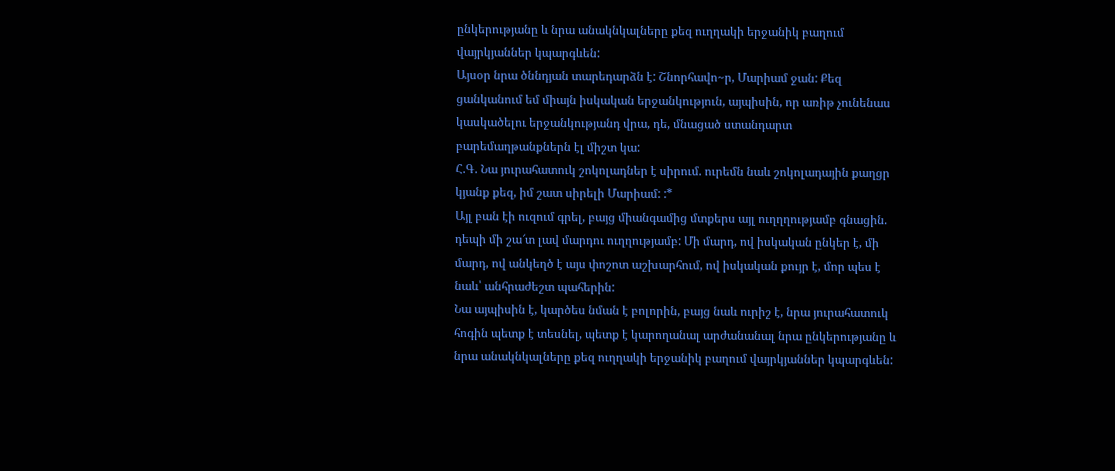ընկերությանը և նրա անակնկալները քեզ ուղղակի երջանիկ բաղում վայրկյաններ կպարգևեն:
Այսօր նրա ծննդյան տարեդարձն է: Շնորհավո~ր, Մարիամ ջան: Քեզ ցանկանում եմ միայն իսկական երջանկություն, այպիսին, որ առիթ չունենաս կասկածելու երջանկությանդ վրա, դե, մնացած ստանդարտ բարեմաղթանքներն էլ միշտ կա:
Հ.Գ. Նա յուրահատուկ շոկոլադներ է սիրում. ուրեմն նաև շոկոլադային քաղցր կյանք քեզ, իմ շատ սիրելի Մարիամ: :*
Այլ բան էի ուզում գրել, բայց միանգամից մտքերս այլ ուղղղությամբ գնացին. դեպի մի շա՜տ լավ մարդու ուղղությամբ: Մի մարդ, ով իսկական ընկեր է, մի մարդ, ով անկեղծ է այս փոշոտ աշխարհում, ով իսկական քույր է, մոր պես է նաև՝ անհրաժեշտ պահերին:
Նա այպիսին է, կարծես նման է բոլորին, բայց նաև ուրիշ է, նրա յուրահատուկ հոգին պետք է տեսնել, պետք է կարողանալ արժանանալ նրա ընկերությանը և նրա անակնկալները քեզ ուղղակի երջանիկ բաղում վայրկյաններ կպարգևեն: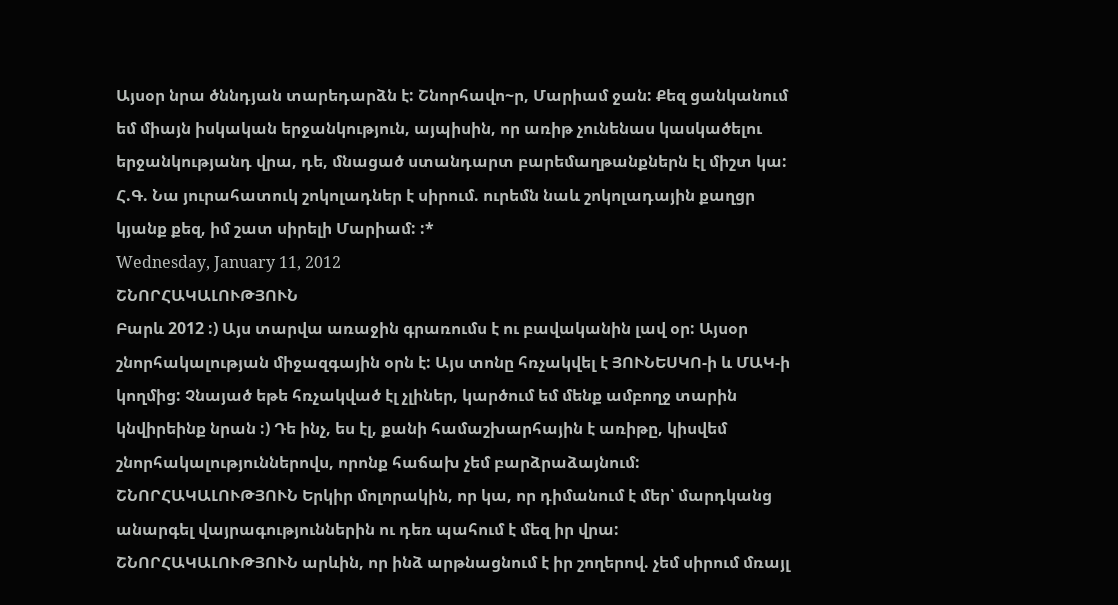Այսօր նրա ծննդյան տարեդարձն է: Շնորհավո~ր, Մարիամ ջան: Քեզ ցանկանում եմ միայն իսկական երջանկություն, այպիսին, որ առիթ չունենաս կասկածելու երջանկությանդ վրա, դե, մնացած ստանդարտ բարեմաղթանքներն էլ միշտ կա:
Հ.Գ. Նա յուրահատուկ շոկոլադներ է սիրում. ուրեմն նաև շոկոլադային քաղցր կյանք քեզ, իմ շատ սիրելի Մարիամ: :*
Wednesday, January 11, 2012
ՇՆՈՐՀԱԿԱԼՈՒԹՅՈՒՆ
Բարև 2012 :) Այս տարվա առաջին գրառումս է ու բավականին լավ օր: Այսօր շնորհակալության միջազգային օրն է: Այս տոնը հռչակվել է ՅՈՒՆԵՍԿՈ-ի և ՄԱԿ-ի կողմից: Չնայած եթե հռչակված էլ չլիներ, կարծում եմ մենք ամբողջ տարին կնվիրեինք նրան :) Դե ինչ, ես էլ, քանի համաշխարհային է առիթը, կիսվեմ շնորհակալություններովս, որոնք հաճախ չեմ բարձրաձայնում:
ՇՆՈՐՀԱԿԱԼՈՒԹՅՈՒՆ Երկիր մոլորակին, որ կա, որ դիմանում է մեր՝ մարդկանց անարգել վայրագություններին ու դեռ պահում է մեզ իր վրա:
ՇՆՈՐՀԱԿԱԼՈՒԹՅՈՒՆ արևին, որ ինձ արթնացնում է իր շողերով. չեմ սիրում մռայլ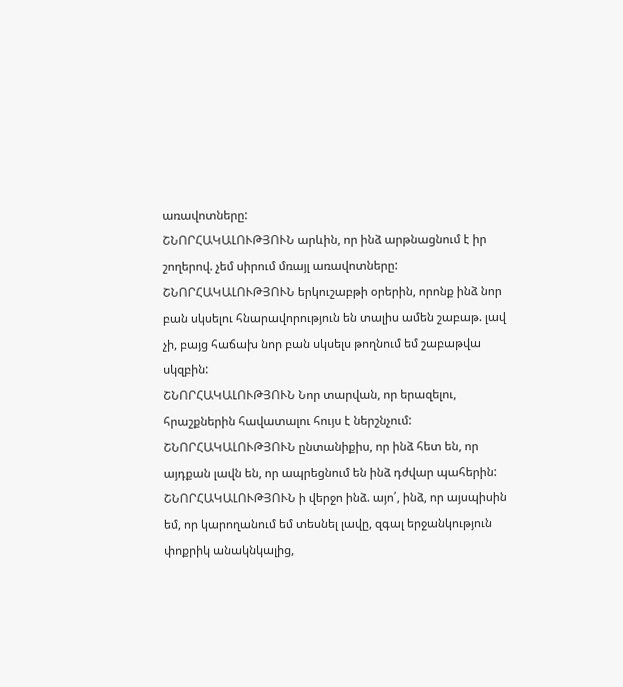առավոտները:
ՇՆՈՐՀԱԿԱԼՈՒԹՅՈՒՆ արևին, որ ինձ արթնացնում է իր շողերով. չեմ սիրում մռայլ առավոտները:
ՇՆՈՐՀԱԿԱԼՈՒԹՅՈՒՆ երկուշաբթի օրերին, որոնք ինձ նոր բան սկսելու հնարավորություն են տալիս ամեն շաբաթ. լավ չի, բայց հաճախ նոր բան սկսելս թողնում եմ շաբաթվա սկզբին:
ՇՆՈՐՀԱԿԱԼՈՒԹՅՈՒՆ Նոր տարվան, որ երազելու, հրաշքներին հավատալու հույս է ներշնչում:
ՇՆՈՐՀԱԿԱԼՈՒԹՅՈՒՆ ընտանիքիս, որ ինձ հետ են, որ այդքան լավն են, որ ապրեցնում են ինձ դժվար պահերին:
ՇՆՈՐՀԱԿԱԼՈՒԹՅՈՒՆ ի վերջո ինձ. այո՛, ինձ, որ այսպիսին եմ, որ կարողանում եմ տեսնել լավը, զգալ երջանկություն փոքրիկ անակնկալից,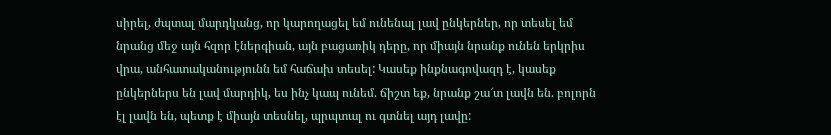սիրել, ժպտալ մարդկանց, որ կարողացել եմ ունենալ լավ ընկերներ, որ տեսել եմ նրանց մեջ այն հզոր էներգիան, այն բացառիկ դերը, որ միայն նրանք ունեն երկրիս վրա, անհատականությունն եմ հաճախ տեսել: Կասեք ինքնագովազդ է, կասեք ընկերներս են լավ մարդիկ, ես ինչ կապ ունեմ. ճիշտ եք, նրանք շա՜տ լավն են. բոլորն էլ լավն են, պետք է միայն տեսնել, պրպտալ ու գտնել այդ լավը: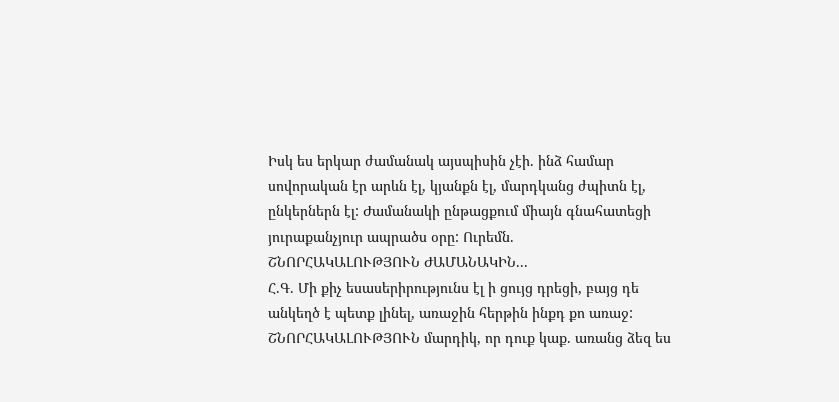Իսկ ես երկար ժամանակ այսպիսին չէի. ինձ համար սովորական էր արևն էլ, կյանքն էլ, մարդկանց ժպիտն էլ, ընկերներն էլ: Ժամանակի ընթացքում միայն գնահատեցի յուրաքանչյուր ապրածս օրը: Ուրեմն.
ՇՆՈՐՀԱԿԱԼՈՒԹՅՈՒՆ ԺԱՄԱՆԱԿԻՆ...
Հ.Գ. Մի քիչ եսասերիրությունս էլ ի ցույց դրեցի, բայց դե անկեղծ է պետք լինել, առաջին հերթին ինքդ քո առաջ:
ՇՆՈՐՀԱԿԱԼՈՒԹՅՈՒՆ մարդիկ, որ դուք կաք. առանց ձեզ ես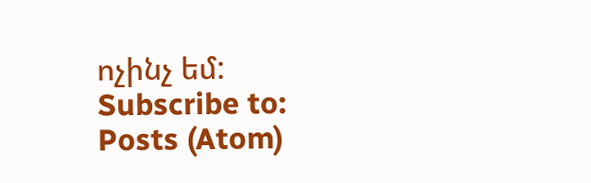ոչինչ եմ:
Subscribe to:
Posts (Atom)